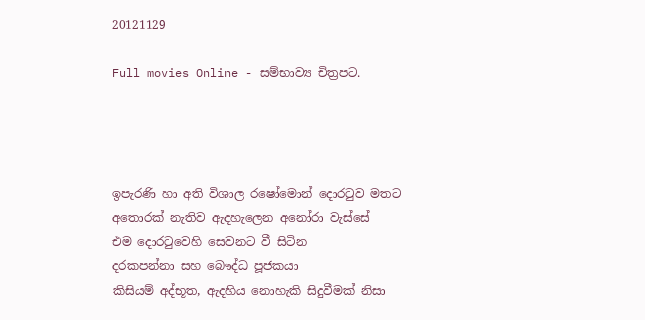20121129

Full movies Online - සම්භාව්‍ය චිත්‍රපට.




ඉපැරණි හා අති විශාල රෂෝමොන් දොරටුව මතට
අතොරක් නැතිව ඇදහැලෙන අනෝරා වැස්සේ
එම දොරටුවෙහි සෙවනට වී සිටින
දරකපන්නා සහ බෞද්ධ පූජකයා
කිසියම් අද්භූත, ඇදහිය නොහැකි සිදුවීමක් නිසා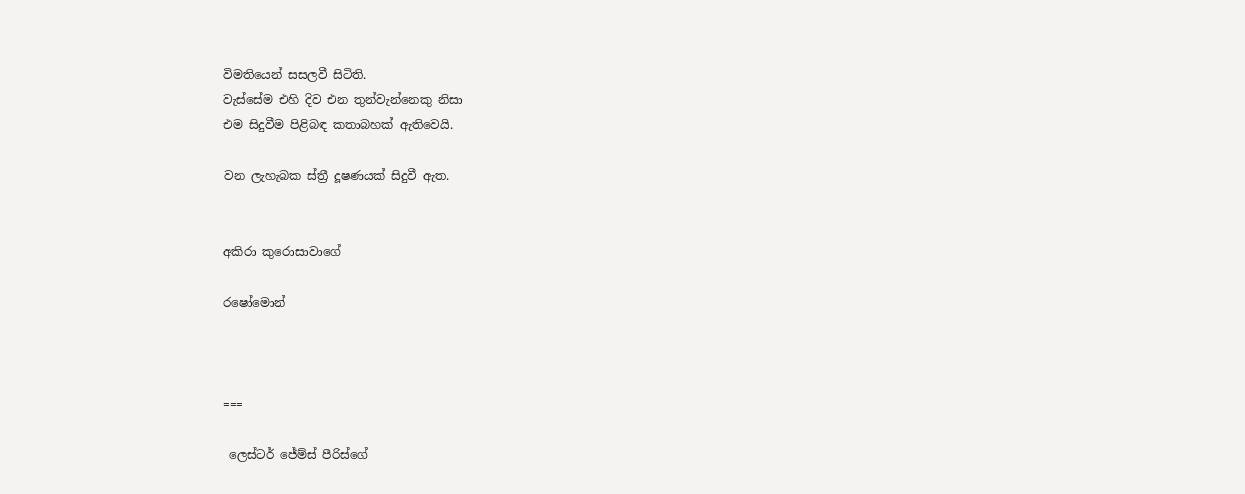විමතියෙන් සසලවී සිටිති.
වැස්සේම එහි දිව එන තුන්වැන්නෙකු නිසා
එම සිදුවීම පිළිබඳ කතාබහක් ඇතිවෙයි.

වන ලැහැබක ස්ත්‍රී දූෂණයක් සිදුවී ඇත.


අකිරා කුරොසාවාගේ

රෂෝමොන්



===

 ලෙස්ටර් ජේම්ස් පීරිස්ගේ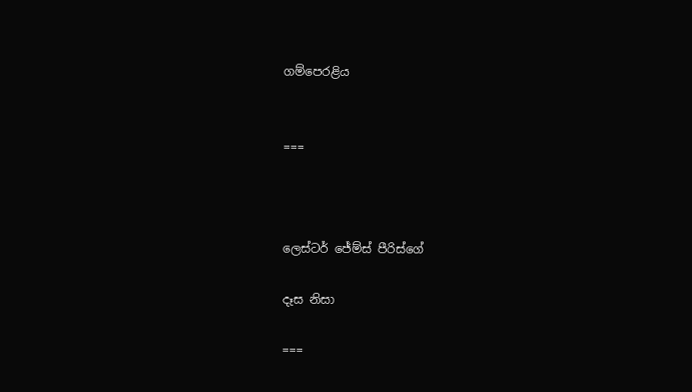ගම්පෙරළිය


===



ලෙස්ටර් ජේම්ස් පීරිස්ගේ

දෑස නිසා

===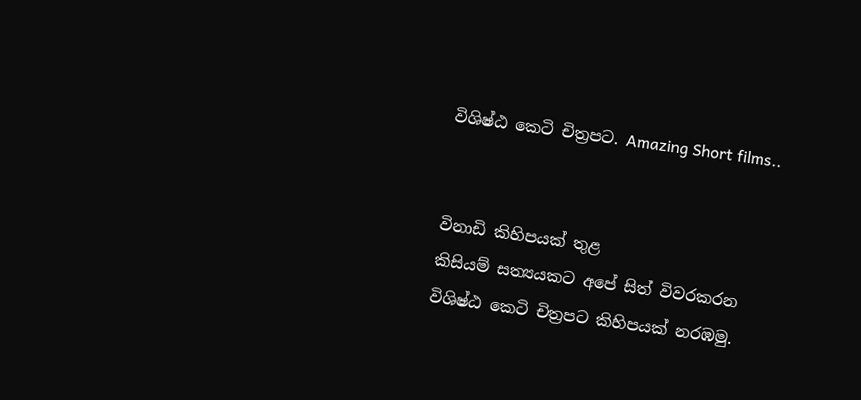විශිෂ්ඨ කෙටි චිත්‍රපට. Amazing Short films..


විනාඩි කිහිපයක් තුළ
කිසියම් සත්‍යයකට අපේ සිත් විවරකරන
විශිෂ්ඨ කෙටි චිත්‍රපට කිහිපයක් නරඹමු.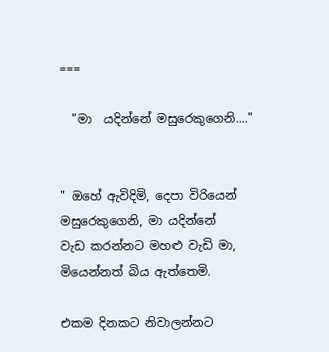===

  "මා  යදින්නේ මසුරෙකුගෙනි...."


" ඔහේ ඇවිදිමි, දෙපා විරියෙන්
මසුරෙකුගෙනි, මා යදින්නේ
වැඩ කරන්නට මහළු වැඩි මා,
මියෙන්නත් බිය ඇත්තෙමි.

එකම දිනකට නිවාලන්නට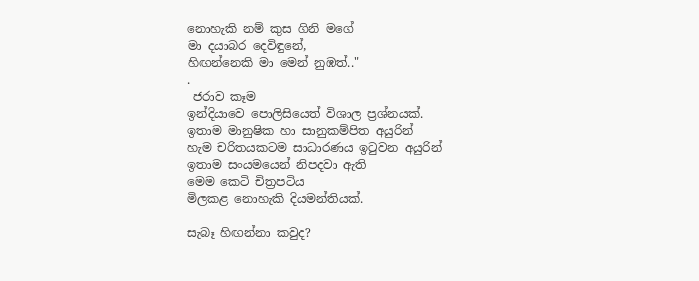නොහැකි නම් කුස ගිනි මගේ
මා දයාබර දෙවිඳුනේ,
හිඟන්නෙකි මා මෙන් නුඹත්.."
.
 ජරාව කෑම
ඉන්දියාවෙ පොලිසියෙත් විශාල ප්‍රශ්නයක්.
ඉතාම මානුෂික හා සානුකම්පිත අයුරින්
හැම චරිතයකටම සාධාරණය ඉටුවන අයුරින්
ඉතාම සංයමයෙන් නිපදවා ඇති
මෙම කෙටි චිත්‍රපටිය
මිලකළ නොහැකි දියමන්තියක්.

සැබෑ හිඟන්නා කවුද?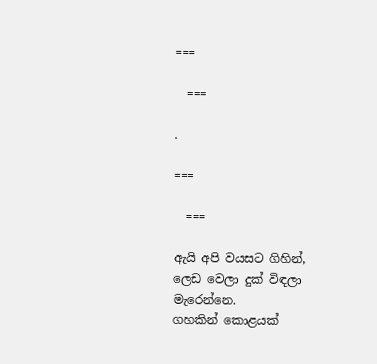===

  ===

.

===

  ===

ඇයි අපි වයසට ගිහින්,
ලෙඩ වෙලා දුක් විඳලා මැරෙන්නෙ.
ගහකින් කොළයක්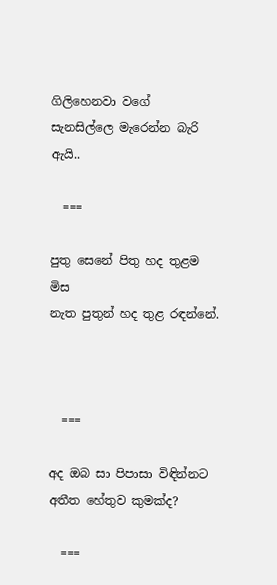ගිලිහෙනවා වගේ
සැනසිල්ලෙ මැරෙන්න බැරි ඇයි..

  ===

පුතු සෙනේ පිතු හද තුළම මිස
නැත පුතුන් හද තුළ රඳන්නේ.



  ===

අද ඔබ සා පිපාසා විඳින්නට
අතීත හේතුව කුමක්ද?

  ===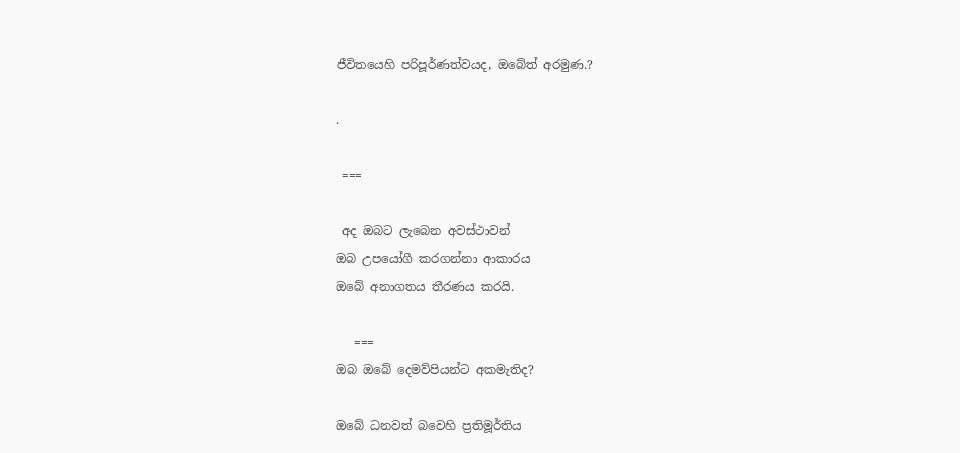ජීවිතයෙහි පරිපූර්ණත්වයද, ඔබේත් අරමුණ.?

.

 ===

 අද ඔබට ලැබෙන අවස්ථාවන්
ඔබ උපයෝගී කරගන්නා ආකාරය
ඔබේ අනාගතය තීරණය කරයි.

   ===
ඔබ ඔබේ දෙමව්පියන්ට අකමැතිද?

ඔබේ ධනවත් බවෙහි ප්‍රතිමූර්තිය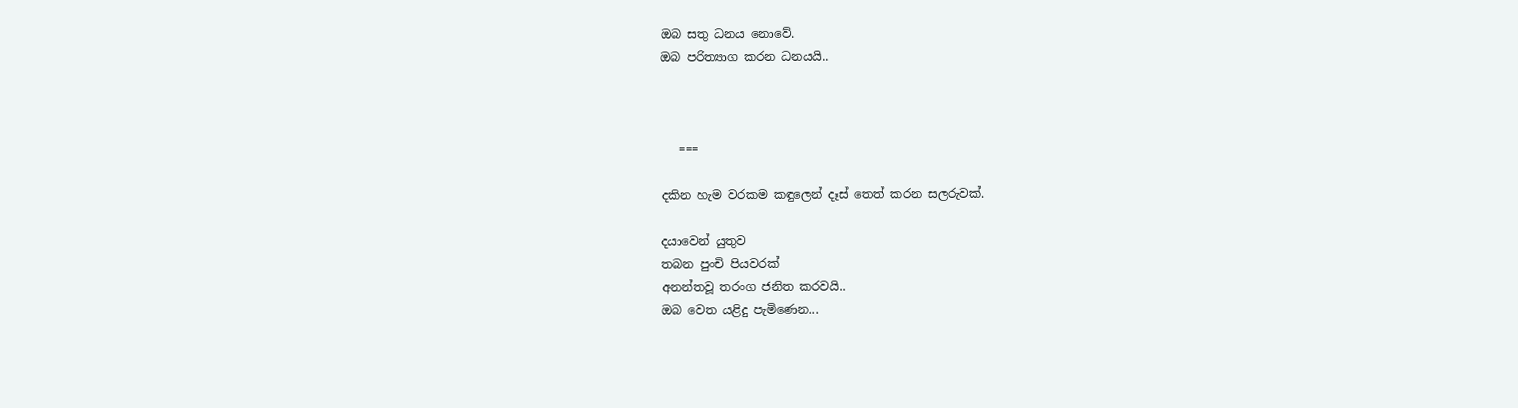ඔබ සතු ධනය නොවේ.
ඔබ පරිත්‍යාග කරන ධනයයි..



   ===

දකින හැම වරකම කඳුලෙන් දෑස් තෙත් කරන සලරුවක්.

දයාවෙන් යුතුව
තබන පුංචි පියවරක්
අනන්තවූ තරංග ජනිත කරවයි..
ඔබ වෙත යළිදු පැමිණෙන...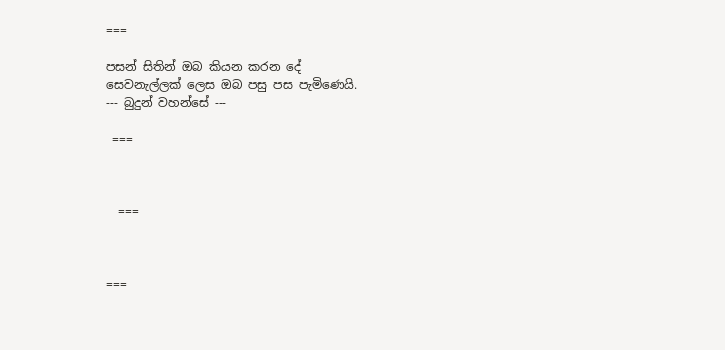===

පසන් සිතින් ඔබ කියන කරන දේ
සෙවනැල්ලක් ලෙස ඔබ පසු පස පැමිණෙයි.
--- බුදුන් වහන්සේ ---

 ===



  ===



===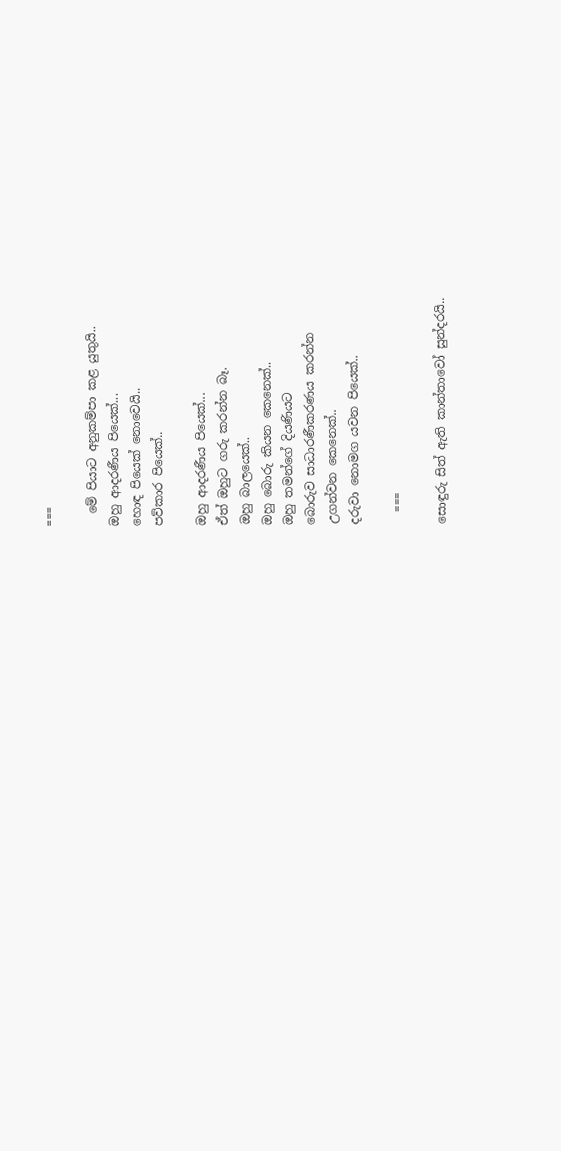===

  මේ පියාට අනුකම්පා කළ යුතුයි..
ඔහු ආදරණීය පියෙක්...
හොඳ පියෙක් නොවෙයි..
පව්කාර පියෙක්..

ඔහු ආදරණීය පියෙක්...
ඒත් ඔහුට ගරු කරන්න බෑ.
ඔහු බාලයෙක්..
ඔහු බොරු කියන කෙනෙක්..
ඔහු තමන්ගේ දියණියට
බොරුව සාධාරණීකරණය කරන්න
උගන්වන කෙනෙක්..
දරුවා නොමග යවන පියෙක්..

  ===

සොඳුරු සිත් ඇති කාන්තාවෝ සුන්දරයි..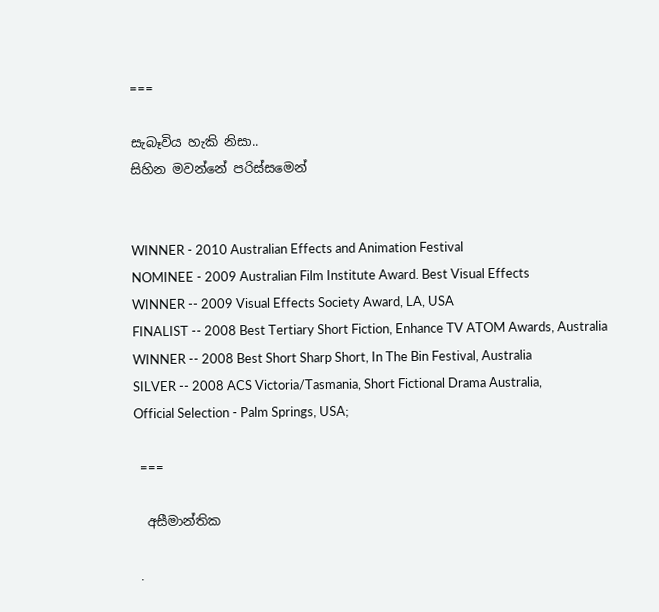===

සැබෑවිය හැකි නිසා..
සිහින මවන්නේ පරිස්සමෙන්


WINNER - 2010 Australian Effects and Animation Festival
NOMINEE - 2009 Australian Film Institute Award. Best Visual Effects
WINNER -- 2009 Visual Effects Society Award, LA, USA
FINALIST -- 2008 Best Tertiary Short Fiction, Enhance TV ATOM Awards, Australia
WINNER -- 2008 Best Short Sharp Short, In The Bin Festival, Australia
SILVER -- 2008 ACS Victoria/Tasmania, Short Fictional Drama Australia,
Official Selection - Palm Springs, USA;

  ===

  අසීමාන්තික

  .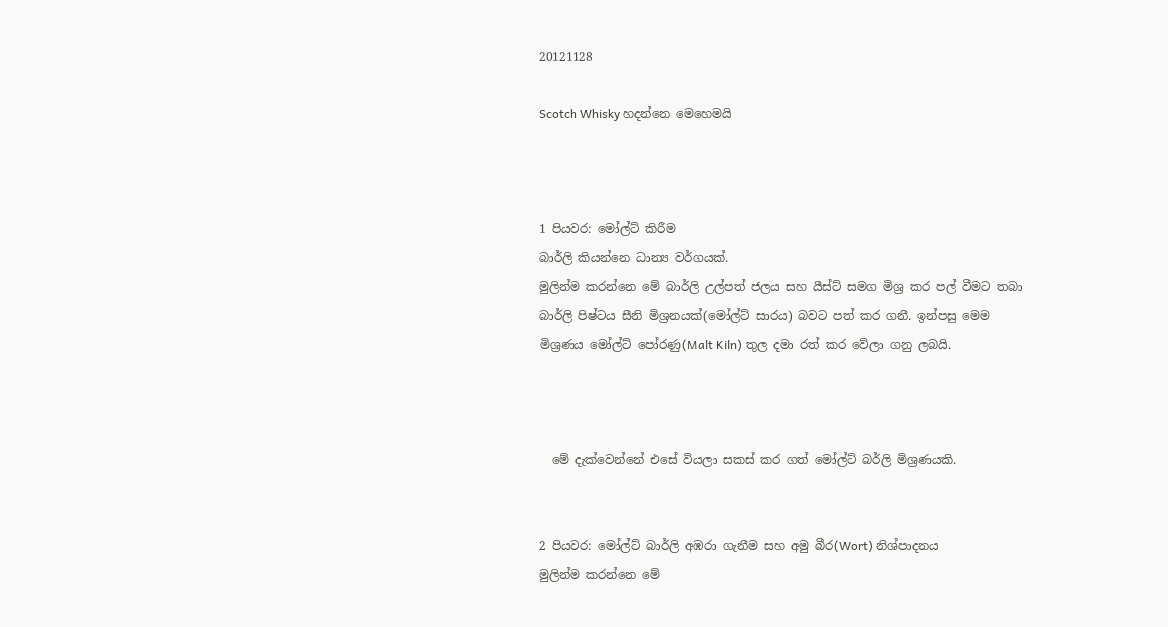20121128

Scotch Whisky හදන්නෙ මෙහෙමයි



1 පියවර: මෝල්ට් කිරීම
බාර්ලි කියන්නෙ ධාන්‍ය වර්ගයක්.
මුලින්ම කරන්නෙ මේ බාර්ලි උල්පත් ජලය සහ යීස්ට් සමග මිශ්‍ර කර පල් වීමට තබා බාර්ලි පිෂ්ටය සීනි මිශ්‍රනයක්(මෝල්ට් සාරය) බවට පත් කර ගනී. ඉන්පසු මෙම මිශ්‍රණය මෝල්ට් පෝරණු(Malt Kiln) තුල දමා රත් කර වේලා ගනු ලබයි.



  මේ දැක්වෙන්නේ එසේ වියලා සකස් කර ගත් මෝල්ට් බර්ලි මිශ්‍රණයකි.


2 පියවර: මෝල්ට් බාර්ලි අඹරා ගැනීම සහ අමු බීර(Wort) නිශ්පාදනය
මුලින්ම කරන්නෙ මේ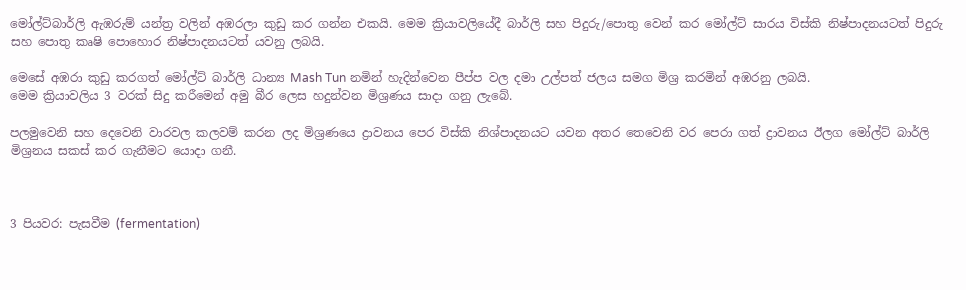මෝල්ට්බාර්ලි ඇඹරුම් යන්ත්‍ර වලින් අඹරලා කුඩු කර ගන්න එකයි. මෙම ක්‍රියාවලියේදී බාර්ලි සහ පිදුරු/පොතු වෙන් කර මෝල්ට් සාරය විස්කි නිෂ්පාදනයටත් පිදුරු සහ පොතු කෘෂි පොහොර නිෂ්පාදනයටත් යවනු ලබයි.

මෙසේ අඹරා කුඩු කරගත් මෝල්ට් බාර්ලි ධාන්‍ය Mash Tun නමින් හැදින්වෙන පීප්ප වල දමා උල්පත් ජලය සමග මිශ්‍ර කරමින් අඹරනු ලබයි.
මෙම ක්‍රියාවලිය 3 වරක් සිදු කරීමෙන් අමු බීර ලෙස හදුන්වන මිශ්‍රණය සාදා ගනු ලැබේ.

පලමුවෙනි සහ දෙවෙනි වාරවල කලවම් කරන ලද මිශ්‍රණයෙ ද්‍රාවනය පෙර විස්කි නිශ්පාදනයට යවන අතර තෙවෙනි වර පෙරා ගත් ද්‍රාවනය ඊලග මෝල්ට් බාර්ලි මිශ්‍රනය සකස් කර ගැනීමට යොදා ගනී.



3 පියවර: පැසවීම (fermentation)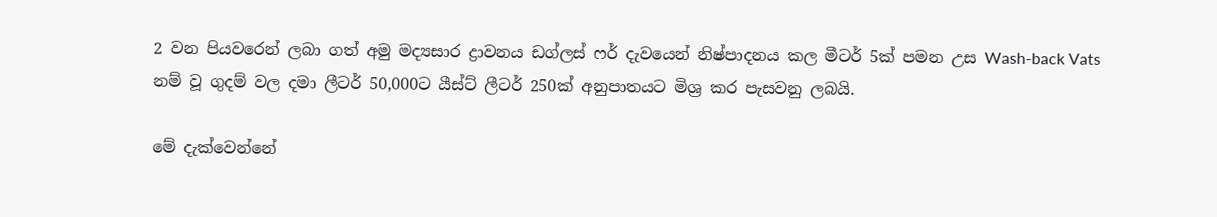2 වන පියවරෙන් ලබා ගත් අමු මද්‍යසාර ද්‍රාවනය ඩග්ලස් ෆර් දැවයෙන් නිෂ්පාදනය කල මීටර් 5ක් පමන උස Wash-back Vats නම් වූ ගුදම් වල දමා ලීටර් 50,000ට යීස්ට් ලීටර් 250ක් අනුපාතයට මිශ්‍ර කර පැසවනු ලබයි.

මේ දැක්වෙන්නේ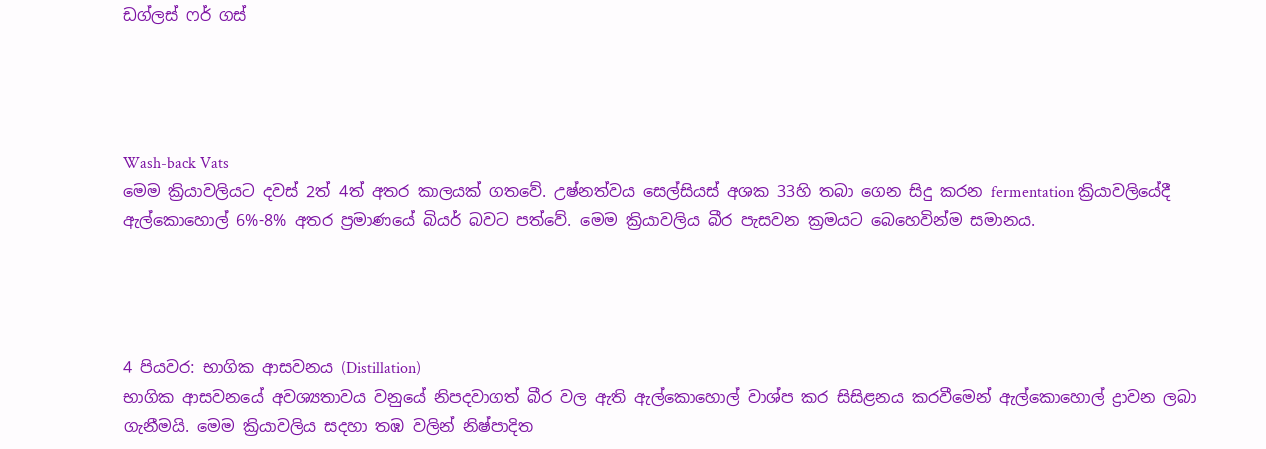ඩග්ලස් ෆර් ගස්




Wash-back Vats
මෙම ක්‍රියාවලියට දවස් 2ත් 4ත් අතර කාලයක් ගතවේ. උෂ්නත්වය සෙල්සියස් අශක 33හි තබා ගෙන සිදු කරන fermentation ක්‍රියාවලියේදී ඇල්කොහොල් 6%-8% අතර ප්‍රමාණයේ බියර් බවට පත්වේ. මෙම ක්‍රියාවලිය බීර පැසවන ක්‍රමයට බෙහෙවින්ම සමානය.




4 පියවර: භාගික ආසවනය (Distillation)
භාගික ආසවනයේ අවශ්‍යතාවය වනුයේ නිපදවාගත් බීර වල ඇති ඇල්කොහොල් වාශ්ප කර සිසිළනය කරවීමෙන් ඇල්කොහොල් ද්‍රාවන ලබා ගැනීමයි. මෙම ක්‍රියාවලිය සදහා තඹ වලින් නිෂ්පාදිත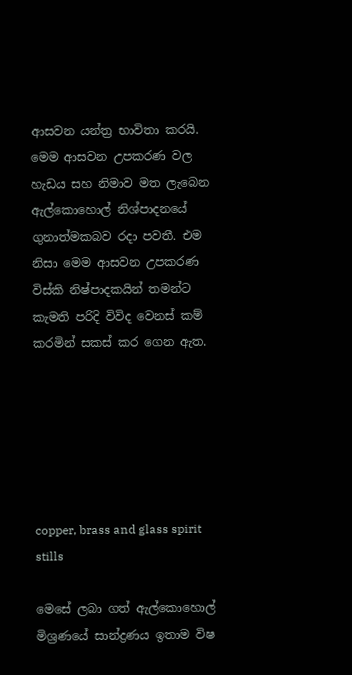ආසවන යන්ත්‍ර භාවිතා කරයි. මෙම ආසවන උපකරණ වල හැඩය සහ නිමාව මත ලැබෙන ඇල්කොහොල් නිශ්පාදනයේ ගුනාත්මකබව රදා පවතී. එම නිසා මෙම ආසවන උපකරණ විස්කි නිෂ්පාදකයින් තමන්ට කැමති පරිදි විවිද වෙනස් කම් කරමින් සකස් කර ගෙන ඇත.






copper, brass and glass spirit stills

මෙසේ ලබා ගත් ඇල්කොහොල් මිශ්‍රණයේ සාන්ද්‍රණය ඉතාම විෂ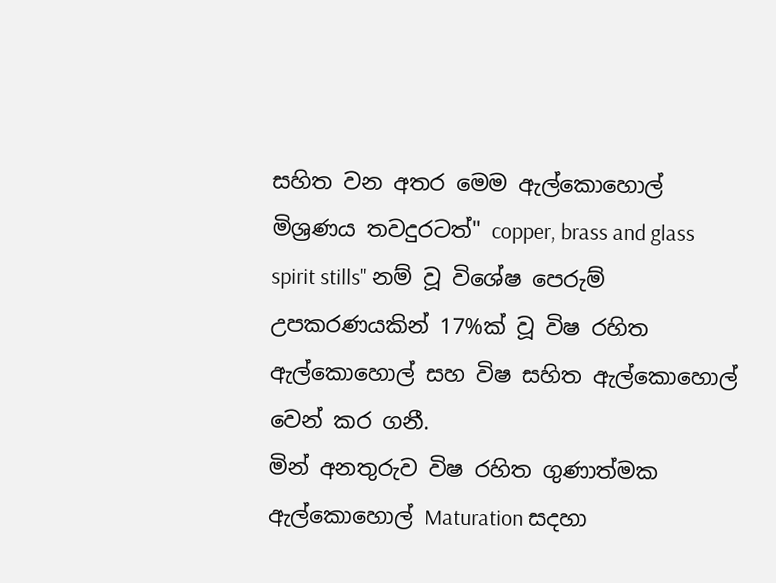සහිත වන අතර මෙම ඇල්කොහොල් මිශ්‍රණය තවදුරටත්" copper, brass and glass spirit stills" නම් වූ විශේෂ පෙරුම් උපකරණයකින් 17%ක් වූ විෂ රහිත ඇල්කොහොල් සහ විෂ සහිත ඇල්කොහොල් වෙන් කර ගනී.
මින් අනතුරුව විෂ රහිත ගුණාත්මක ඇල්කොහොල් Maturation සදහා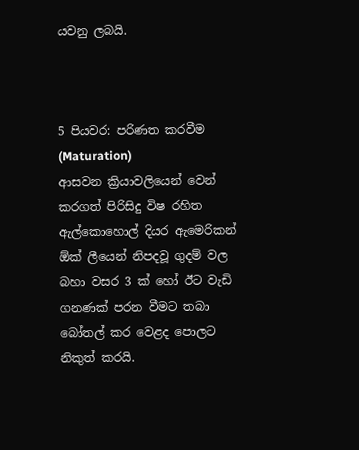යවනු ලබයි.



5 පියවර: පරිණත කරවීම (Maturation)
ආසවන ක්‍රියාවලියෙන් වෙන් කරගත් පිරිසිදු විෂ රහිත ඇල්කොහොල් දියර ඇමෙරිකන් ඕක් ලීයෙන් නිපදවූ ගුදම් වල බහා වසර 3 ක් හෝ ඊට වැඩි ගනණක් පරන වීමට තබා බෝතල් කර වෙළද පොලට නිකුත් කරයි.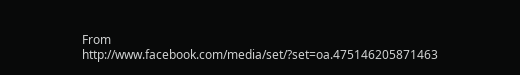From
http://www.facebook.com/media/set/?set=oa.475146205871463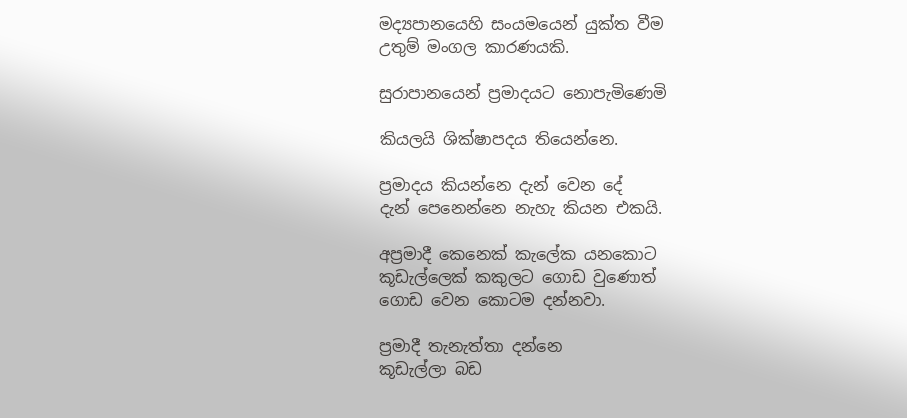මද්‍යපානයෙහි සංයමයෙන් යුක්ත වීම
උතුම් මංගල කාරණයකි.

සුරාපානයෙන් ප්‍රමාදයට නොපැමිණෙමි

කියලයි ශික්ෂාපදය තියෙන්නෙ.

ප්‍රමාදය කියන්නෙ දැන් වෙන දේ
දැන් පෙනෙන්නෙ නැහැ කියන එකයි.

අප්‍රමාදී කෙනෙක් කැලේක යනකොට
කූඩැල්ලෙක් කකුලට ගොඩ වුණොත්
ගොඩ වෙන කොටම දන්නවා.

ප්‍රමාදී තැනැත්තා දන්නෙ
කූඩැල්ලා බඩ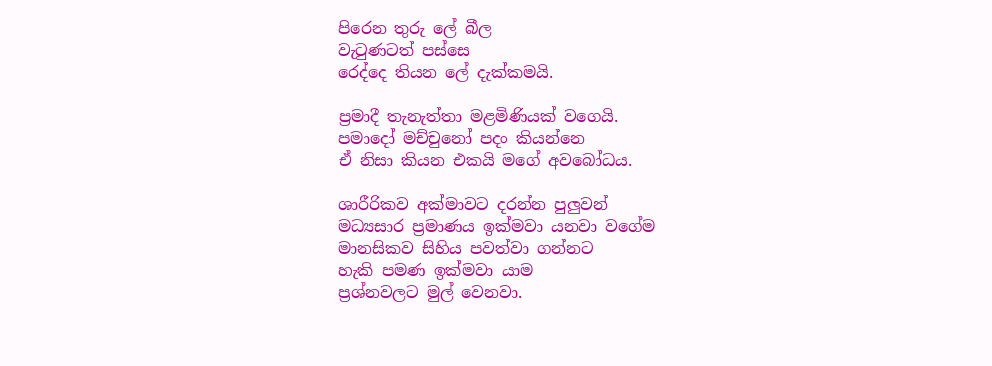පිරෙන තුරු ලේ බීල
වැටුණටත් පස්සෙ
රෙද්දෙ තියන ලේ දැක්කමයි.

ප්‍රමාදී තැනැත්තා මළමිණියක් වගෙයි.
පමාදෝ මච්චුනෝ පදං කියන්නෙ
ඒ නිසා කියන එකයි මගේ අවබෝධය.

ශාරීරිකව අක්මාවට දරන්න පුලුවන්
මධ්‍යසාර ප්‍රමාණය ඉක්මවා යනවා වගේම
මානසිකව සිහිය පවත්වා ගන්නට
හැකි පමණ ඉක්මවා යාම
ප්‍රශ්නවලට මුල් වෙනවා.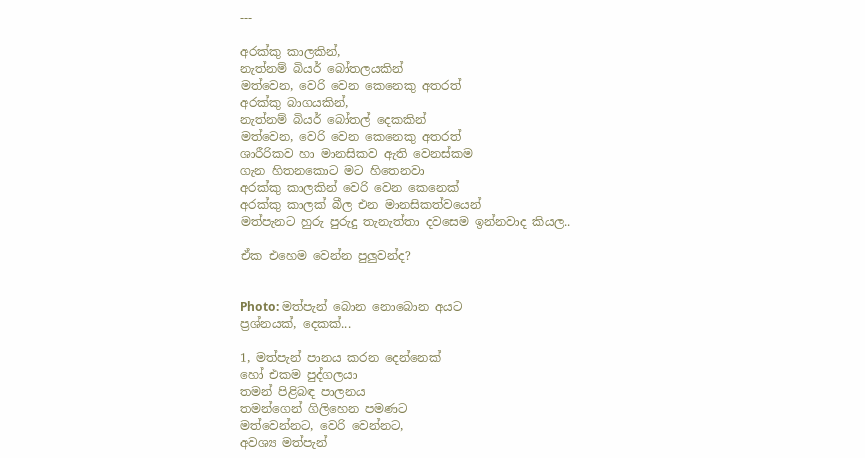---

අරක්කු කාලකින්,
නැත්නම් බියර් බෝතලයකින්
මත්වෙන, වෙරි වෙන කෙනෙකු අතරත්
අරක්කු බාගයකින්,
නැත්නම් බියර් බෝතල් දෙකකින්
මත්වෙන, වෙරි වෙන කෙනෙකු අතරත්
ශාරීරිකව හා මානසිකව ඇති වෙනස්කම
ගැන හිතනකොට මට හිතෙනවා
අරක්කු කාලකින් වෙරි වෙන කෙනෙක්
අරක්කු කාලක් බීල එන මානසිකත්වයෙන්
මත්පැනට හුරු පුරුදු තැනැත්තා දවසෙම ඉන්නවාද කියල..

ඒක එහෙම වෙන්න පුලුවන්ද?


Photo: මත්පැන් බොන නොබොන අයට
ප්‍රශ්නයක්, දෙකක්...

1, මත්පැන් පානය කරන දෙන්නෙක්
හෝ එකම පුද්ගලයා
තමන් පිළිබඳ පාලනය
තමන්ගෙන් ගිලිහෙන පමණට
මත්වෙන්නට, වෙරි වෙන්නට,
අවශ්‍ය මත්පැන්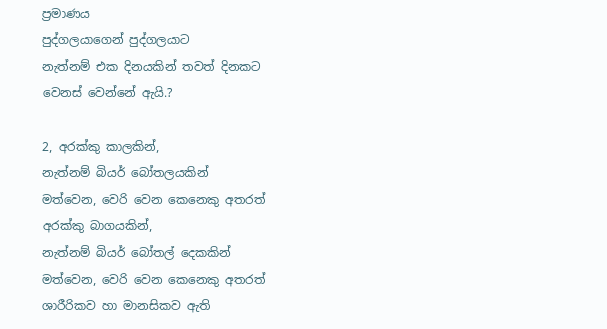ප්‍රමාණය
පුද්ගලයාගෙන් පුද්ගලයාට
නැත්නම් එක දිනයකින් තවත් දිනකට
වෙනස් වෙන්නේ ඇයි.?

2, අරක්කු කාලකින්,
නැත්නම් බියර් බෝතලයකින්
මත්වෙන, වෙරි වෙන කෙනෙකු අතරත්
අරක්කු බාගයකින්,
නැත්නම් බියර් බෝතල් දෙකකින්
මත්වෙන, වෙරි වෙන කෙනෙකු අතරත්
ශාරීරිකව හා මානසිකව ඇති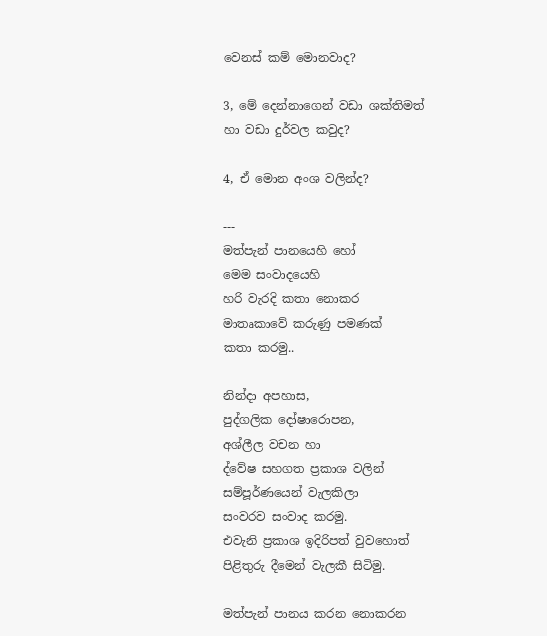වෙනස් කම් මොනවාද?

3, මේ දෙන්නාගෙන් වඩා ශක්තිමත්
හා වඩා දුර්වල කවුද?

4, ඒ මොන අංශ වලින්ද?

---
මත්පැන් පානයෙහි හෝ
මෙම සංවාදයෙහි
හරි වැරදි කතා නොකර
මාතෘකාවේ කරුණු පමණක්
කතා කරමු..

නින්දා අපහාස,
පුද්ගලික දෝෂාරොපන,
අශ්ලීල වචන හා
ද්වේෂ සහගත ප්‍රකාශ වලින්
සම්පූර්ණයෙන් වැලකිලා
සංවරව සංවාද කරමු.
එවැනි ප්‍රකාශ ඉදිරිපත් වුවහොත්
පිළිතුරු දීමෙන් වැලකී සිටිමු.

මත්පැන් පානය කරන නොකරන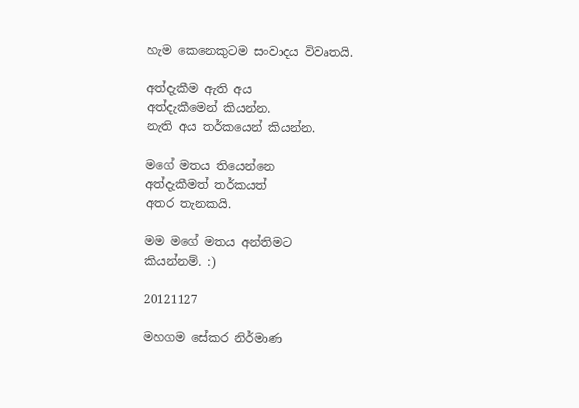හැම කෙනෙකුටම සංවාදය විවෘතයි.

අත්දැකීම ඇති අය
අත්දැකීමෙන් කියන්න.
නැති අය තර්කයෙන් කියන්න.

මගේ මතය තියෙන්නෙ
අත්දැකීමත් තර්කයත්
අතර තැනකයි.

මම මගේ මතය අන්තිමට
කියන්නම්. :)

20121127

මහගම සේකර නිර්මාණ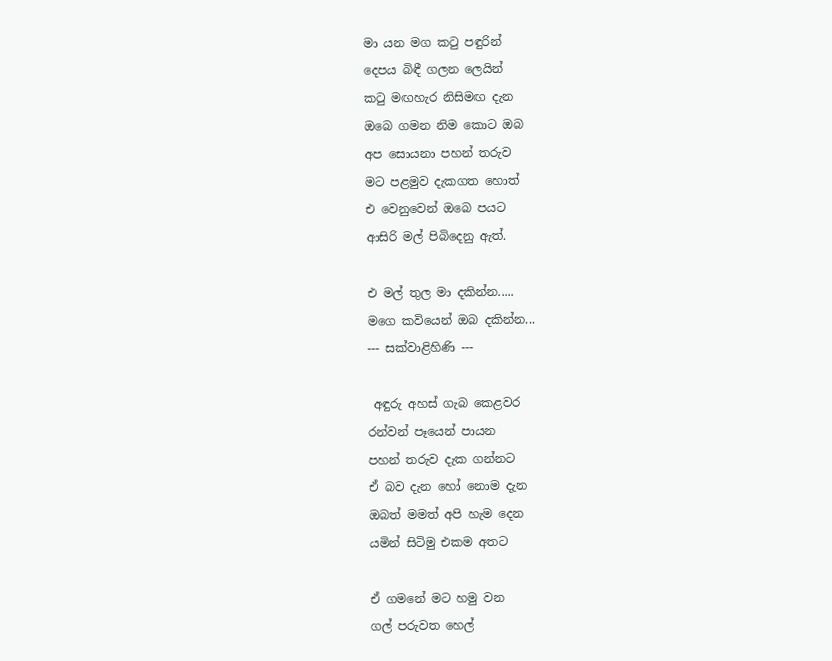මා යන මග කටු පඳුරින්
දෙපය බිඳී ගලන ලෙයින්
කටු මඟහැර නිසිමඟ දැන
ඔබෙ ගමන නිම කොට ඔබ
අප සොයනා පහන් තරුව
මට පළමුව දැකගත හොත්
එ වෙනුවෙන් ඔබෙ පයට
ආසිරි මල් පිබිදෙනු ඇත්.

එ මල් තුල මා දකින්න.....
මගෙ කවියෙන් ඔබ දකින්න...
--- සක්වාළිහිණි ---

 අඳුරු අහස් ගැබ කෙළවර
රන්වන් පෑයෙන් පායන
පහන් තරුව දැක ගන්නට
ඒ බව දැන හෝ නොම දැන
ඔබත් මමත් අපි හැම දෙන
යමින් සිටිමු එකම අතට

ඒ ගමනේ මට හමු වන
ගල් පරුවත හෙල්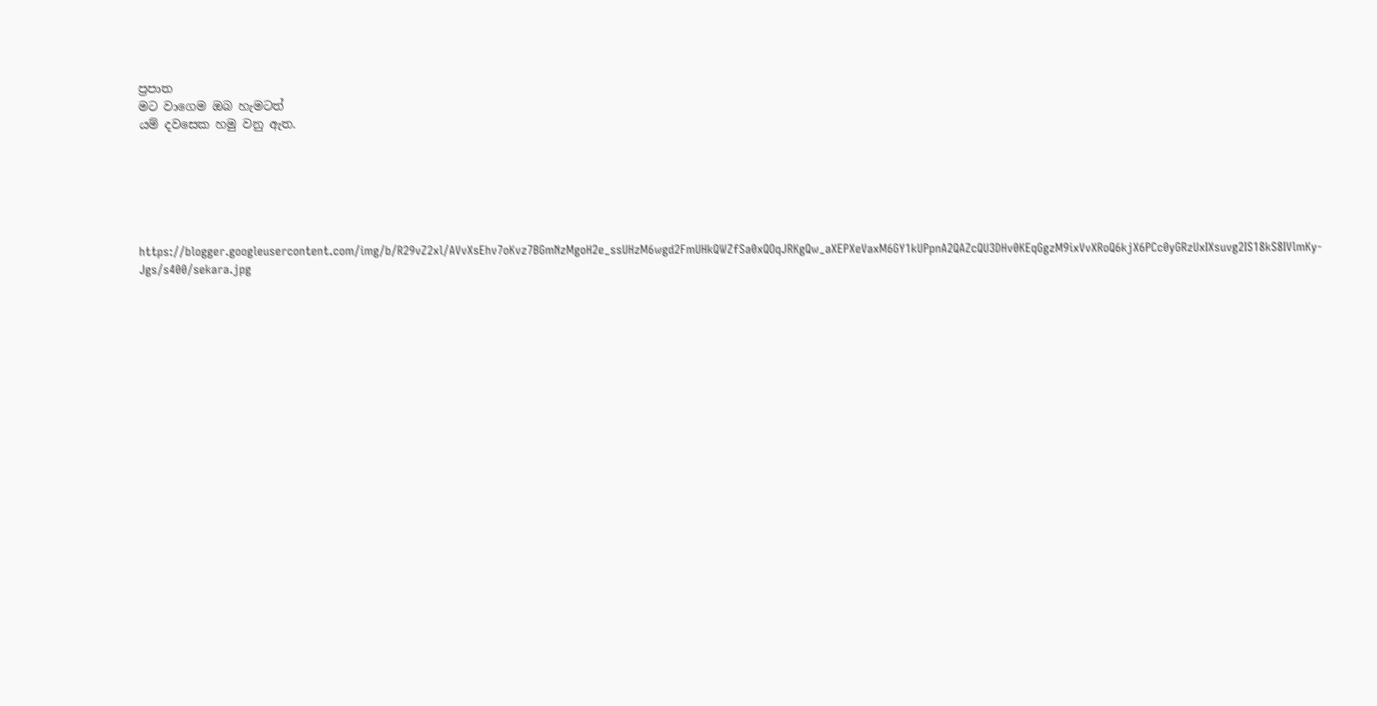ප්‍රපාත
මට වාගෙම ඔබ හැමටත්
යම් දවසෙක හමු වනු ඇත.






https://blogger.googleusercontent.com/img/b/R29vZ2xl/AVvXsEhv7oKvz7BGmNzMgoH2e_ssUHzM6wgd2FmUHkQWZfSa0xQOqJRKgQw_aXEPXeVaxM6GY1kUPpnA2QAZcQU3DHv0KEqGgzM9ixVvXRoQ6kjX6PCc0yGRzUxIXsuvg2IS18kS8IVlmKy-Jgs/s400/sekara.jpg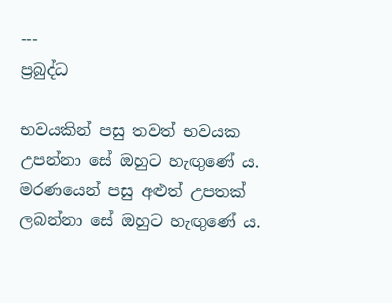---
ප්‍රබුද්ධ

භවයකින් පසු තවත් භවයක
උපන්නා සේ ඔහුට හැඟුණේ ය.
මරණයෙන් පසු අළුත් උපතක්
ලබන්නා සේ ඔහුට හැඟුණේ ය.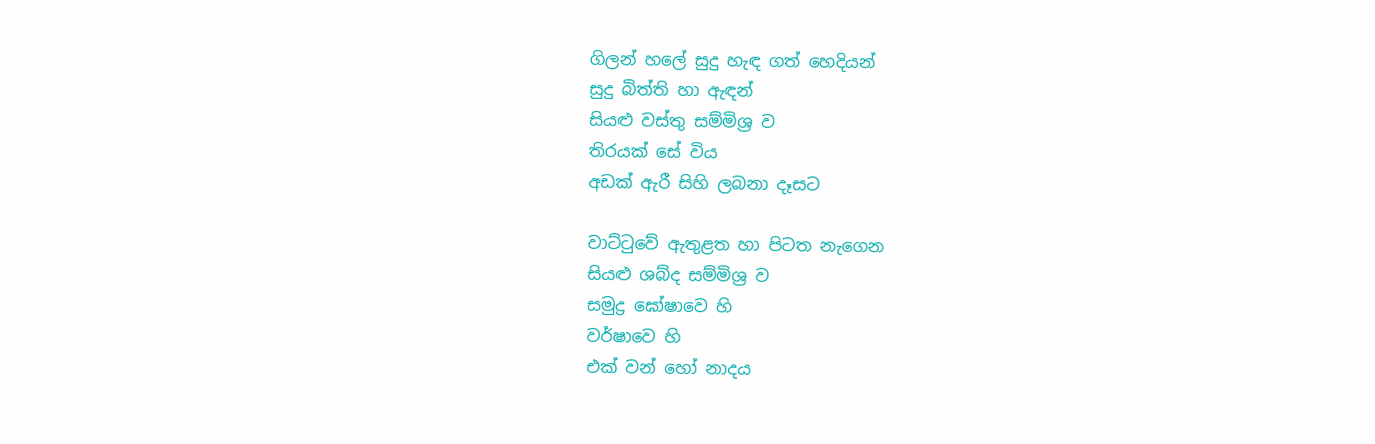ගිලන් හලේ සුදු හැඳ ගත් හෙදියන්
සුදු බිත්ති හා ඇඳන්
සියළු වස්තු සම්මිශ්‍ර ව
තිරයක් සේ විය
අඩක් ඇරී සිහි ලබනා දෑසට

වාට්ටුවේ ඇතුළත හා පිටත නැගෙන
සියළු ශබ්ද සම්මිශ්‍ර ව
සමුද්‍ර ඝෝෂාවෙ හි
වර්ෂාවෙ හි
එක් වන් හෝ නාදය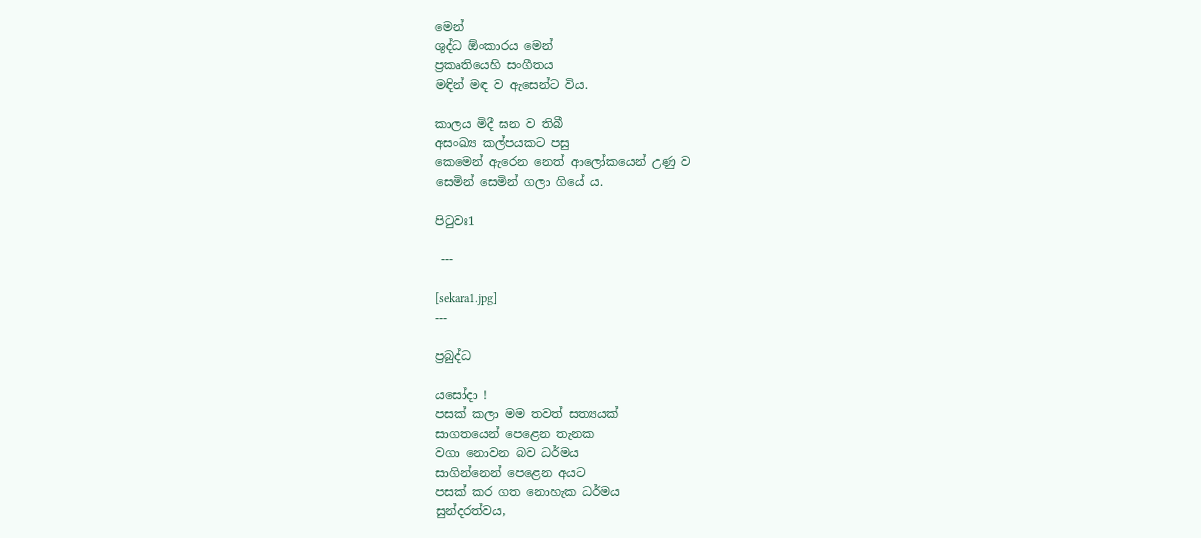මෙන්
ශුද්ධ ඕංකාරය මෙන්
ප්‍රකෘතියෙහි සංගීතය
මඳින් මඳ ව ඇසෙන්ට විය.

කාලය මිදී ඝන ව තිබී
අසංඛ්‍ය කල්පයකට පසු
කෙමෙන් ඇරෙන නෙත් ආලෝකයෙන් උණු ව
සෙමින් සෙමින් ගලා ගියේ ය.

පිටුවඃ1

 ---

[sekara1.jpg]
---

ප්‍රබුද්ධ

යසෝදා !
පසක් කලා මම තවත් සත්‍යයක්
සාගතයෙන් පෙළෙන තැනක
වගා නොවන බව ධර්මය
සාගින්නෙන් පෙළෙන අයට
පසක් කර ගත නොහැක ධර්මය
සුන්දරත්වය,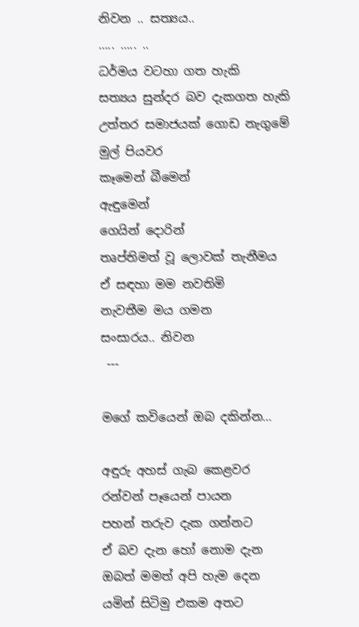නිවන .. සත්‍යය..
….. ….. ..
ධර්මය වටහා ගත හැකි
සත්‍යය සුන්දර බව දැකගත හැකි
උත්තර සමාජයක් ගොඩ නැගුමේ මුල් පියවර
කෑමෙන් බීමෙන්
ඇඳුමෙන්
ගෙයින් දොරින්
තෘප්තිමත් වූ ලොවක් තැනීමය
ඒ සඳහා මම නවතිමි
නැවතීම මය ගමන
සංසාරය.. නිවන
 ---

මගේ කවියෙන් ඔබ දකින්න…

අඳුරු අහස් ගැබ කෙළවර
රන්වන් පෑයෙන් පායන
පහන් තරුව දැක ගන්නට
ඒ බව දැන හෝ නොම දැන
ඔබත් මමත් අපි හැම දෙන
යමින් සිටිමු එකම අතට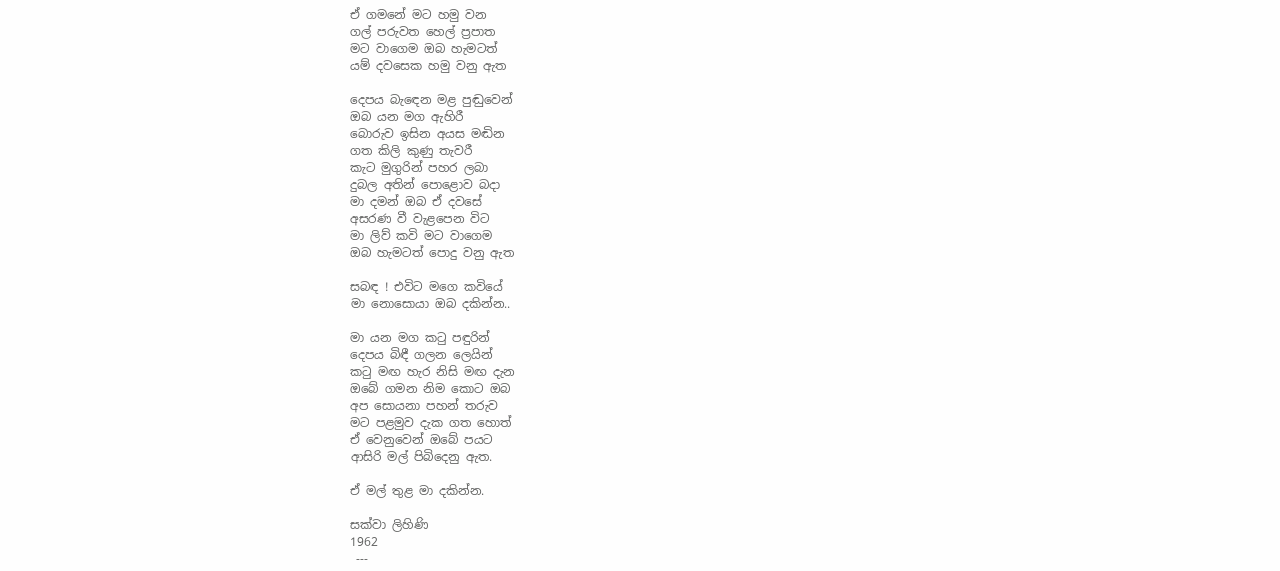ඒ ගමනේ මට හමු වන
ගල් පරුවත හෙල් ප්‍රපාත
මට වාගෙම ඔබ හැමටත්
යම් දවසෙක හමු වනු ඇත

දෙපය බැඳෙන මළ පුඬුවෙන්
ඔබ යන මග ඇහිරී
බොරුව ඉසින අයස මඬින
ගත කිලි කුණු තැවරී
කැට මුගුරින් පහර ලබා
දුබල අතින් පොළොව බදා
මා දමන් ඔබ ඒ දවසේ
අසරණ වී වැළපෙන විට
මා ලිව් කවි මට වාගෙම
ඔබ හැමටත් පොදු වනු ඇත

සබඳ ! එවිට මගෙ කවියේ
මා නොසොයා ඔබ දකින්න..

මා යන මග කටු පඳුරින්
දෙපය බිඳී ගලන ලෙයින්
කටු මඟ හැර නිසි මඟ දැන
ඔබේ ගමන නිම කොට ඔබ
අප සොයනා පහන් තරුව
මට පළමුව දැක ගත හොත්
ඒ වෙනුවෙන් ඔබේ පයට
ආසිරි මල් පිබිදෙනු ඇත.

ඒ මල් තුළ මා දකින්න.

සක්වා ලිහිණි
1962
 ---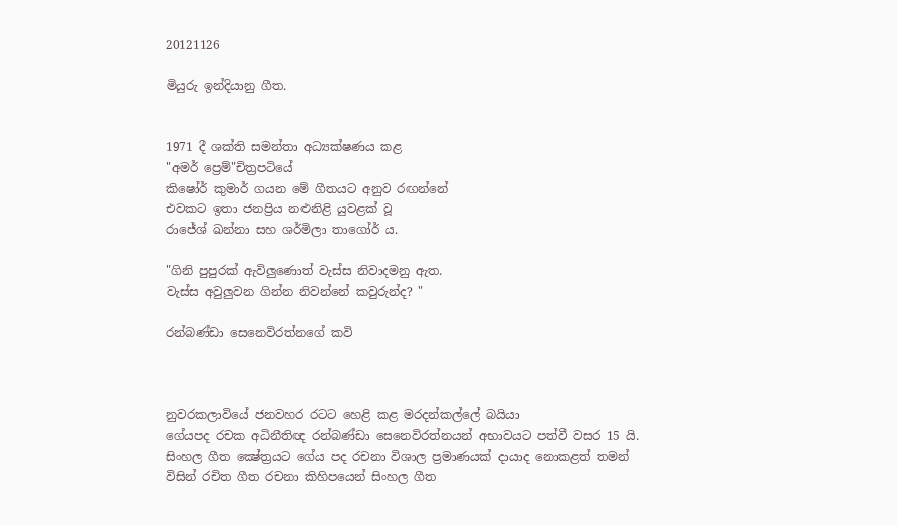20121126

මියුරු ඉන්දියානු ගීත.


1971 දී ශක්ති සමන්තා අධ්‍යක්ෂණය කළ
"අමර් ප්‍රෙම්"චිත්‍රපටියේ
කිෂෝර් කුමාර් ගයන මේ ගීතයට අනුව රඟන්නේ
එවකට ඉතා ජනප්‍රිය නළුනිළි යුවළක් වූ
රාජේශ් ඛන්නා සහ ශර්මිලා තාගෝර් ය.

"ගිනි පුපුරක් ඇවිලුණොත් වැස්ස නිවාදමනු ඇත.
වැස්ස අවුලුවන ගින්න නිවන්නේ කවුරුන්ද? "

රන්බණ්ඩා සෙනෙවිරත්නගේ කවි



නුවරකලාවියේ ජනවහර රටට හෙළි කළ මරදන්කල්ලේ බයියා
ගේයපද රචක අධිනීතිඥ රන්බණ්‌ඩා සෙනෙවිරත්නයන් අභාවයට පත්වී වසර 15 යි.
සිංහල ගීත ක්‍ෂේත්‍රයට ගේය පද රචනා විශාල ප්‍රමාණයක්‌ දායාද නොකළත් තමන් විසින් රචිත ගීත රචනා කිහිපයෙන් සිංහල ගීත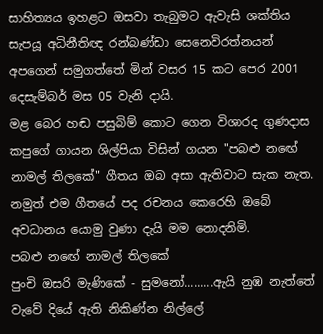සාහිත්‍යය ඉහළට ඔසවා තැබුමට ඇවැසි ශක්‌තිය සැපයූ අධිනීතිඥ රන්බණ්‌ඩා සෙනෙවිරත්නයන් අපගෙන් සමුගත්තේ මින් වසර 15 කට පෙර 2001 දෙසැම්බර් මස 05 වැනි දායි.
මළ බෙර හඬ පසුබිම් කොට ගෙන විශාරද ගුණදාස කපුගේ ගායන ශිල්පියා විසින් ගයන "පබළු නඟේ නාමල් තිලකේ" ගීතය ඔබ අසා ඇතිවාට සැක නැත. නමුත් එම ගීතයේ පද රචනය කෙරෙහි ඔබේ අවධානය යොමු වුණා දැයි මම නොදනිමි.
පබළු නඟේ නාමල් තිලකේ
පුංචි ඔසරි මැණිකේ - සුමනෝ.........ඇයි නුඹ නැත්තේ
වැවේ දියේ ඇති නිකිණ්‌න නිල්ලේ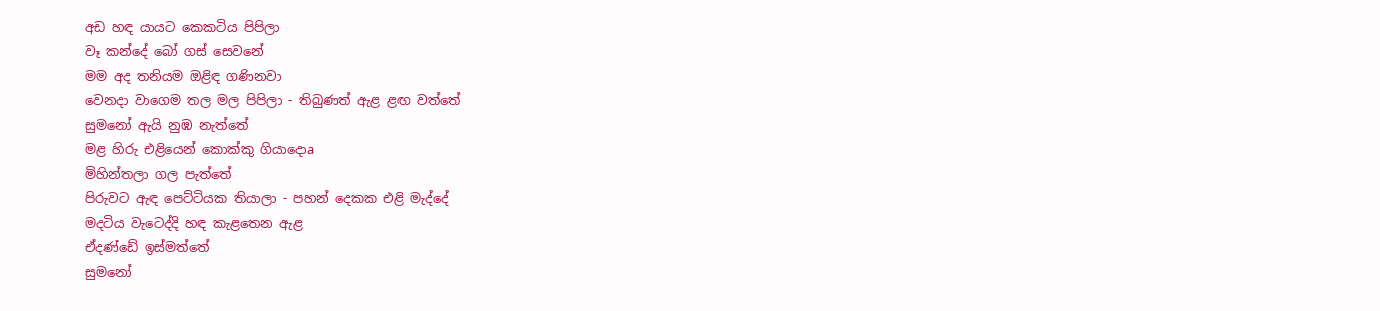අඩ හඳ යායට කෙකටිය පිපිලා
වෑ කන්දේ බෝ ගස්‌ සෙවනේ
මම අද තනියම ඔළිඳ ගණිනවා
වෙනදා වාගෙම තල මල පිපිලා - තිබුණත් ඇළ ළඟ වත්තේ
සුමනෝ ඇයි නුඹ නැත්තේ
මළ හිරු එළියෙන් කොක්‌කු ගියාදොa
මිහින්තලා ගල පැත්තේ
පිරුවට ඇඳ පෙට්‌ටියක තියාලා - පහන් දෙකක එළි මැද්දේ
මදටිය වැටෙද්දි හඳ කැළතෙන ඇළ
ඒදණ්‌ඩේ ඉස්‌මත්තේ
සුමනෝ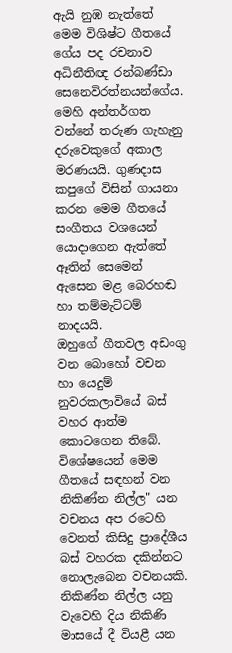ඇයි නුඹ නැත්තේ
මෙම විශිෂ්ට ගීතයේ ගේය පද රචනාව අධිනීතිඥ රන්බණ්‌ඩා සෙනෙවිරත්නයන්ගේය. මෙහි අන්තර්ගත වන්නේ තරුණ ගැහැනු දරුවෙකුගේ අකාල මරණයයි. ගුණදාස කපුගේ විසින් ගායනා කරන මෙම ගීතයේ සංගීතය වශයෙන් යොදාගෙන ඇත්තේ ඈතින් සෙමෙන් ඇසෙන මළ බෙරහඬ හා තම්මැට්‌ටම් නාදයයි.
ඔහුගේ ගීතවල අඩංගු වන බොහෝ වචන හා යෙදුම් නුවරකලාවියේ බස්‌ වහර ආත්ම කොටගෙන තිබේ. විශේෂයෙන් මෙම ගීතයේ සඳහන් වන නිකිණ්‌න නිල්ල" යන වචනය අප රටෙහි වෙනත් කිසිදු ප්‍රාදේශීය බස්‌ වහරක දකින්නට නොලැබෙන වචනයකි. නිකිණ්‌න නිල්ල යනු වැවෙහි දිය නිකිණි මාසයේ දී වියළී යන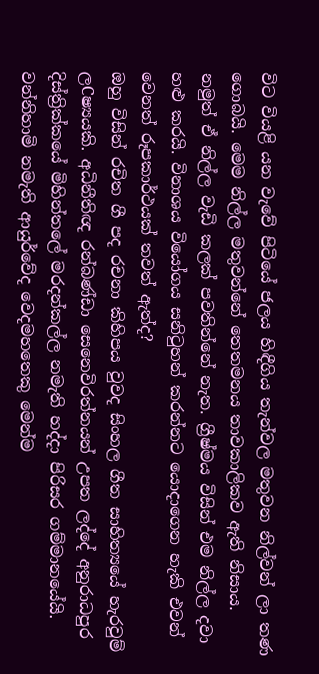විට වියළි යන වැවේ පිටියේ ජලය හිඳීගිය තැන්වල මතුවන නිල්වන් ලා තණ ගොබයි. මෙම නිල්ල මතුවන්නේ තෙතමනය තාවකාලිකව ඇති නිසාය. නමුත් ඒ නිල්ල වැඩි කලක්‌ පවතින්නේ නැත. ග්‍රීෂ්මය විසින් එම නිල්ල දවා හළු කරයි. විනාශය වියෝගය සනිටුහන් කරන්නට යොදාගෙන හැකි එවන් වෙනත් රූපකාර්ථයක්‌ තවත් ඇත්ද?
ඔහු විසින් රචිත ගී පද රචනා කිහිපය වුවද සිංහල ගීත සාහිත්‍යයේ හැරවුම් ලCෂ්‍යයකි. අධිනීතිඥ රන්බණ්‌ඩා සෙනෙවිරත්නයන් උපත ලද්දේ අනුරාධපුර දිස්‌ත්‍රික්‌කයේ මිහින්තලේ මරදන්කල්ල නමැති හද්දා පිරිසර ගම්මානයේයි. වන්නිහාමි නමැති ආයුර්වේද වෙදමහතෙකු මෙන්ම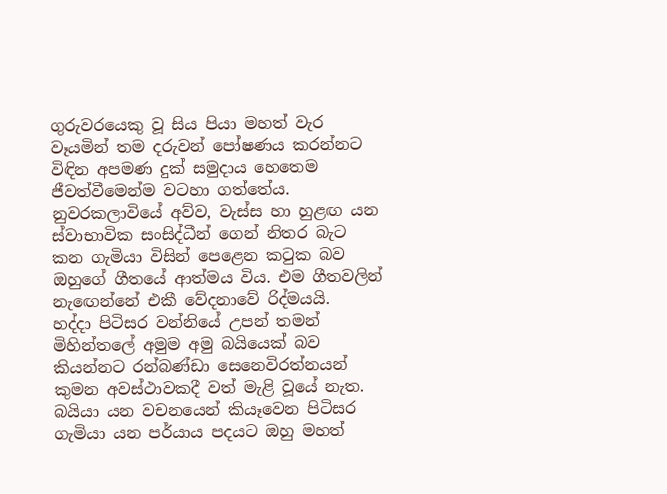ගුරුවරයෙකු වූ සිය පියා මහත් වැර වෑයමින් තම දරුවන් පෝෂණය කරන්නට විඳින අපමණ දුක්‌ සමුදාය හෙතෙම ජීවත්වීමෙන්ම වටහා ගත්තේය. නුවරකලාවියේ අව්ව, වැස්‌ස හා හුළඟ යන ස්‌වාභාවික සංසිද්ධීන් ගෙන් නිතර බැට කන ගැමියා විසින් පෙළෙන කටුක බව ඔහුගේ ගීතයේ ආත්මය විය. එම ගීතවලින් නැඟෙන්නේ එකී වේදනාවේ රිද්මයයි.
හද්දා පිටිසර වන්නියේ උපන් තමන් මිහින්තලේ අමුම අමු බයියෙක්‌ බව කියන්නට රන්බණ්‌ඩා සෙනෙවිරත්නයන් කුමන අවස්‌ථාවකදී වත් මැළි වූයේ නැත. බයියා යන වචනයෙන් කියෑවෙන පිටිසර ගැමියා යන පර්යාය පදයට ඔහු මහත්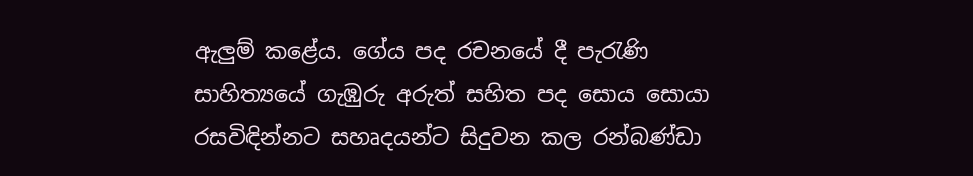ඇලුම් කළේය. ගේය පද රචනයේ දී පැරැණි සාහිත්‍යයේ ගැඹුරු අරුත් සහිත පද සොය සොයා රසවිඳින්නට සහෘදයන්ට සිදුවන කල රන්බණ්‌ඩා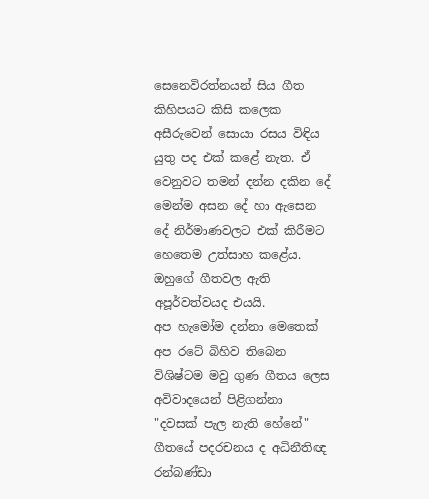සෙනෙවිරත්නයන් සිය ගීත කිහිපයට කිසි කලෙක අසීරුවෙන් සොයා රසය විඳිය යුතු පද එක්‌ කළේ නැත. ඒ වෙනුවට තමන් දන්න දකින දේ මෙන්ම අසන දේ හා ඇසෙන දේ නිර්මාණවලට එක්‌ කිරීමට හෙතෙම උත්සාහ කළේය. ඔහුගේ ගීතවල ඇති අපූර්වත්වයද එයයි.
අප හැමෝම දන්නා මෙතෙක්‌ අප රටේ බිහිව තිබෙන විශිෂ්ටම මවු ගුණ ගීතය ලෙස අවිවාදයෙන් පිළිගන්නා "දවසක්‌ පැල නැති හේනේ" ගීතයේ පදරචනය ද අධිනීතිඥ රන්බණ්‌ඩා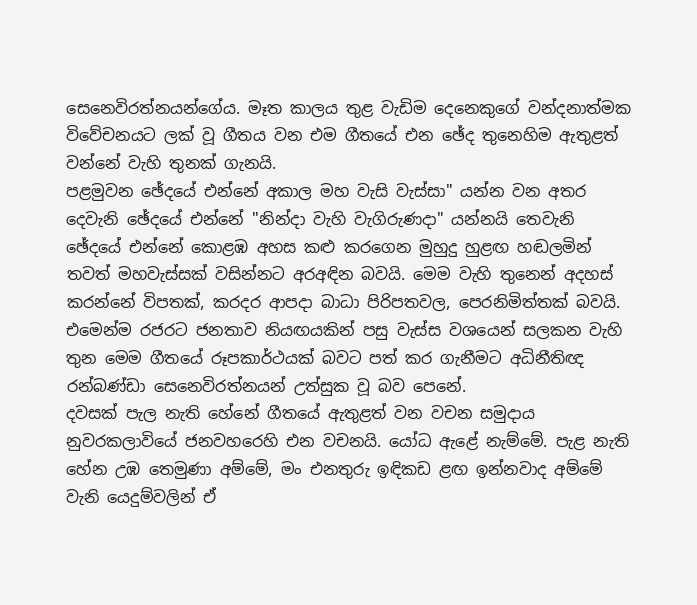සෙනෙවිරත්නයන්ගේය. මෑත කාලය තුළ වැඩිම දෙනෙකුගේ වන්දනාත්මක විවේචනයට ලක්‌ වූ ගීතය වන එම ගීතයේ එන ඡේද තුනෙහිම ඇතුළත් වන්නේ වැහි තුනක්‌ ගැනයි.
පළමුවන ඡේදයේ එන්නේ අකාල මහ වැසි වැස්‌සා" යන්න වන අතර දෙවැනි ඡේදයේ එන්නේ "නින්දා වැහි වැගිරුණදා" යන්නයි තෙවැනි ඡේදයේ එන්නේ කොළඹ අහස කළු කරගෙන මුහුදු හුළඟ හඬලමින් තවත් මහවැස්‌සක්‌ වසින්නට අරඅඳින බවයි. මෙම වැහි තුනෙන් අදහස්‌ කරන්නේ විපතක්‌, කරදර ආපදා බාධා පිරිපතවල, පෙරනිමිත්තක්‌ බවයි. එමෙන්ම රජරට ජනතාව නියඟයකින් පසු වැස්‌ස වශයෙන් සලකන වැහි තුන මෙම ගීතයේ රූපකාර්ථයක්‌ බවට පත් කර ගැනීමට අධිනීතිඥ රන්බණ්‌ඩා සෙනෙවිරත්නයන් උත්සුක වූ බව පෙනේ.
දවසක්‌ පැල නැති හේනේ ගීතයේ ඇතුළත් වන වචන සමුදාය නුවරකලාවියේ ජනවහරෙහි එන වචනයි. යෝධ ඇළේ නැම්මේ. පැළ නැති හේන උඹ තෙමුණා අම්මේ, මං එනතුරු ඉඳිකඩ ළඟ ඉන්නවාද අම්මේ වැනි යෙදුම්වලින් ඒ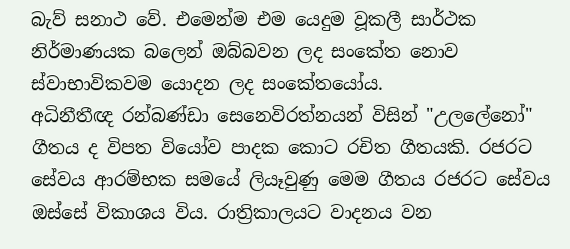බැව් සනාථ වේ. එමෙන්ම එම යෙදුම වූකලී සාර්ථක නිර්මාණයක බලෙන් ඔබ්බවන ලද සංකේත නොව ස්‌වාභාවිකවම යොදන ලද සංකේතයෝය.
අධිනීතීඥ රන්බණ්‌ඩා සෙනෙවිරත්නයන් විසින් "උලලේනෝ" ගීතය ද විපත වියෝව පාදක කොට රචිත ගීතයකි. රජරට සේවය ආරම්භක සමයේ ලියෑවුණු මෙම ගීතය රජරට සේවය ඔස්‌සේ විකාශය විය. රාත්‍රිකාලයට වාදනය වන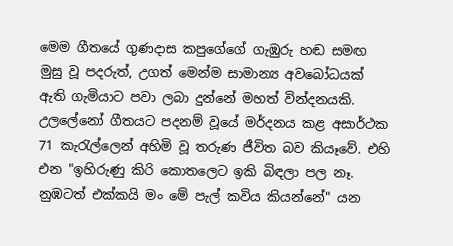මෙම ගීතයේ ගුණදාස කපුගේගේ ගැඹුරු හඬ සමඟ මුසු වූ පදරුත්, උගත් මෙන්ම සාමාන්‍ය අවබෝධයක්‌ ඇති ගැමියාට පවා ලබා දුන්නේ මහත් වින්දනයකි.
උලලේනෝ ගීතයට පදනම් වූයේ මර්දනය කළ අසාර්ථක 71 කැරැල්ලෙන් අහිමි වූ තරුණ ජීවිත බව කියෑවේ. එහි එන "ඉහිරුණු කිරි කොතලෙට ඉකි බිඳලා පල නෑ. නුඹටත් එක්‌කයි මං මේ පැල් කවිය කියන්නේ" යන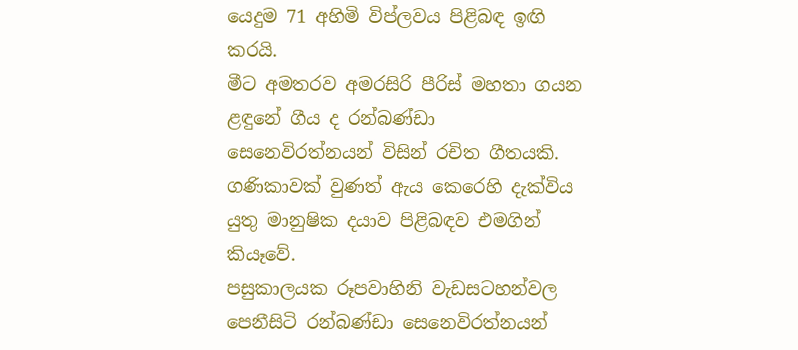යෙදුම 71 අහිමි විප්ලවය පිළිබඳ ඉඟි කරයි.
මීට අමතරව අමරසිරි පීරිස්‌ මහතා ගයන ළඳුනේ ගීය ද රන්බණ්‌ඩා සෙනෙවිරත්නයන් විසින් රචිත ගීතයකි. ගණිකාවක්‌ වුණත් ඇය කෙරෙහි දැක්‌විය යුතු මානුෂික දයාව පිළිබඳව එමගින් කියෑවේ.
පසුකාලයක රූපවාහිනි වැඩසටහන්වල පෙනීසිටි රන්බණ්‌ඩා සෙනෙවිරත්නයන්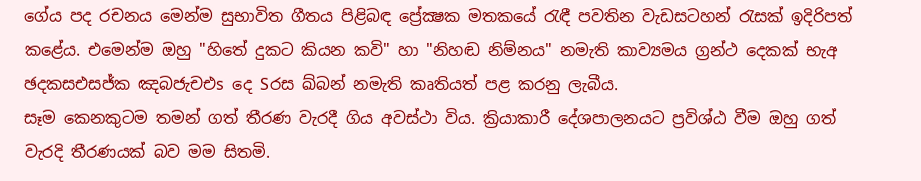ගේය පද රචනය මෙන්ම සුභාවිත ගීතය පිළිබඳ ප්‍රේක්‍ෂක මතකයේ රැඳී පවතින වැඩසටහන් රැසක්‌ ඉදිරිපත් කළේය. එමෙන්ම ඔහු "හිතේ දුකට කියන කවි" හා "නිහඬ නිම්නය" නමැති කාව්‍යමය ග්‍රන්ථ දෙකක්‌ භැඅ ඡදකසඑසජ්ක ඤබජැචඑs දෙ Sරස ඛ්බන් නමැති කෘතියත් පළ කරනු ලැබීය.
සෑම කෙනකුටම තමන් ගත් තීරණ වැරදී ගිය අවස්‌ථා විය. ක්‍රියාකාරී දේශපාලනයට ප්‍රවිශ්ඨ වීම ඔහු ගත් වැරදි තීරණයක්‌ බව මම සිතමි.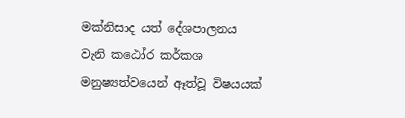මක්‌නිසාද යත් දේශපාලනය වැනි කඨෝර කර්කශ මනුෂ්‍යත්වයෙන් ඈත්වූ විෂයයක්‌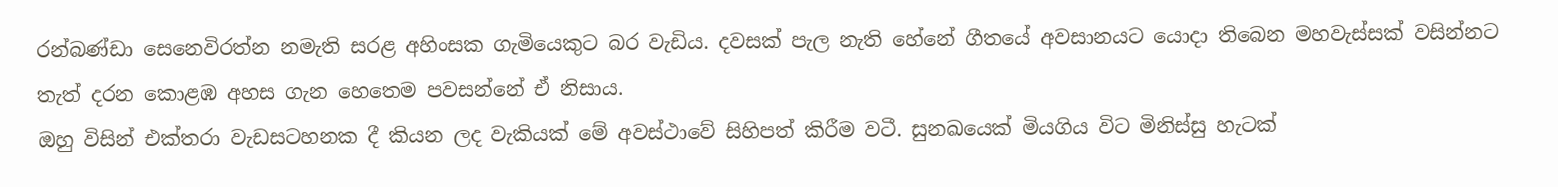රන්බණ්‌ඩා සෙනෙවිරත්න නමැති සරළ අහිංසක ගැමියෙකුට බර වැඩිය. දවසක්‌ පැල නැති හේනේ ගීතයේ අවසානයට යොදා තිබෙන මහවැස්‌සක්‌ වසින්නට තැත් දරන කොළඹ අහස ගැන හෙතෙම පවසන්නේ ඒ නිසාය.
ඔහු විසින් එක්‌තරා වැඩසටහනක දී කියන ලද වැකියක්‌ මේ අවස්‌ථාවේ සිහිපත් කිරීම වටී. සුනඛයෙක්‌ මියගිය විට මිනිස්‌සු හැටක්‌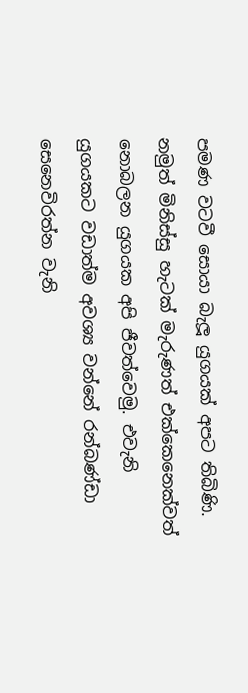පමණ වටවී සොයා බැලූ යුගයක්‌ අපට තිබිණි. නමුත් මිනිස්‌සු හැටක්‌ මැරුණත් එක්‌කෙනෙක්‌වත් නොබලන යුගයක අපි ජීවත්වෙමු. එවැනි යුගයකට වඩාත්ම අවශ්‍ය වන්නේ රන්බණ්‌ඩා සෙනෙවිරත්න වැනි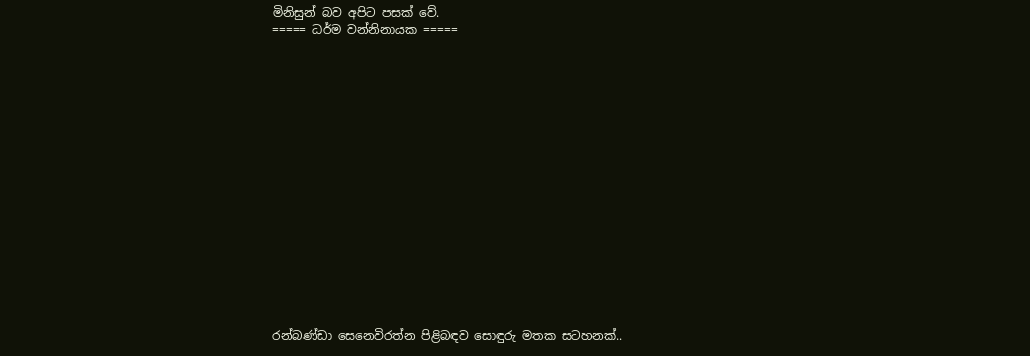මිනිසුන් බව අපිට පසක්‌ වේ.
===== ධර්ම වන්නිනායක =====

















රන්බණ්ඩා සෙනෙවිරත්න පිළිබඳව සොඳුරු මතක සටහනක්..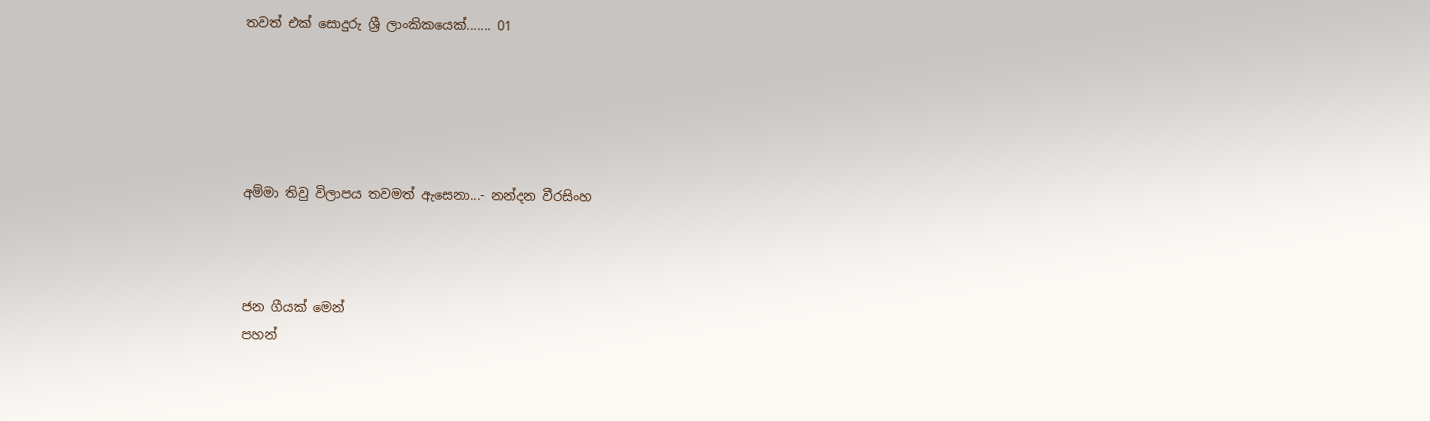තවත් එක් සොදුරු ශ්‍රී ලාංකිකයෙක්....... 01





අම්මා තිවු විලාපය තවමත් ඇසෙනා...- නන්දන වීරසිංහ



ජන ගීයක් මෙන්
පහන්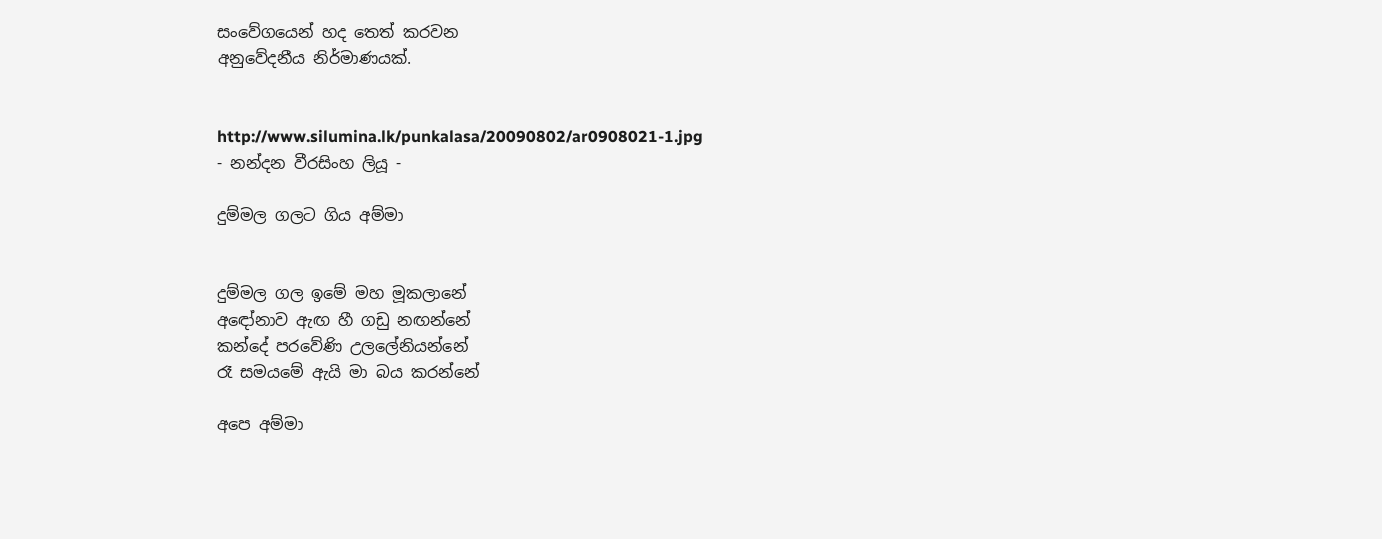සංවේගයෙන් හද තෙත් කරවන
අනුවේදනීය නිර්මාණයක්.


http://www.silumina.lk/punkalasa/20090802/ar0908021-1.jpg
- නන්දන වීරසිංහ ලියූ -

දුම්මල ගලට ගිය අම්මා


දුම්මල ගල ඉමේ මහ මූකලානේ
අඳෝනාව ඇඟ හී ගඩු නඟන්නේ
කන්දේ පරවේණි උලලේනියන්නේ
රෑ සමයමේ ඇයි මා බය කරන්නේ

අපෙ අම්මා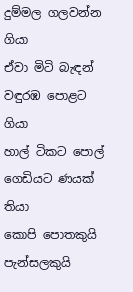දුම්මල ගලවන්න ගියා
ඒවා මිටි බැඳන් වඳුරඹ පොළට ගියා
හාල් ටිකට පොල් ගෙඩියට ණයක් තියා
කොපි පොතකුයි පැන්සලකුයි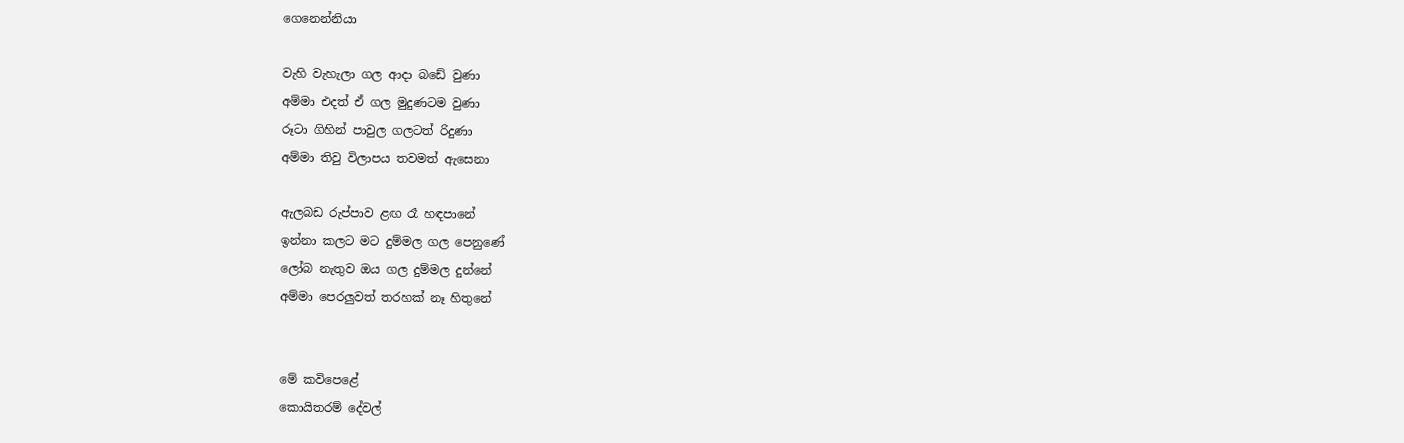ගෙනෙන්නියා

වැහි වැහැලා ගල ආදා බඩේ වුණා
අම්මා එදත් ඒ ගල මුදුණටම වුණා
රූටා ගිහින් පාවුල ගලටත් රිදුණා
අම්මා තිවු විලාපය තවමත් ඇසෙනා

ඇලබඩ රුප්පාව ළඟ රෑ හඳපානේ
ඉන්නා කලට මට දුම්මල ගල පෙනුණේ
ලෝබ නැතුව ඔය ගල දුම්මල දුන්නේ
අම්මා පෙරලුවත් තරහක් නෑ හිතුනේ


මේ කවිපෙළේ
කොයිතරම් දේවල්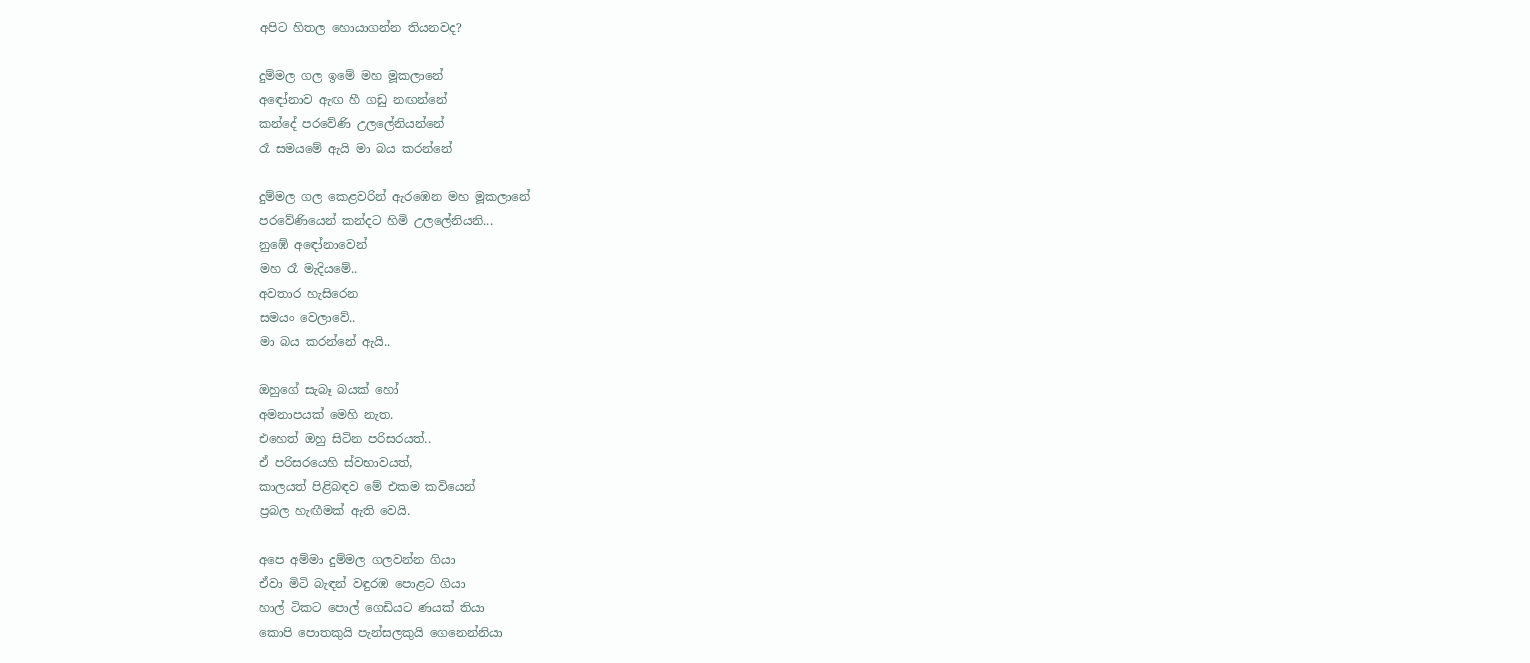අපිට හිතල හොයාගන්න තියනවද?

දුම්මල ගල ඉමේ මහ මූකලානේ
අඳෝනාව ඇඟ හී ගඩු නඟන්නේ
කන්දේ පරවේණි උලලේනියන්නේ
රෑ සමයමේ ඇයි මා බය කරන්නේ

දුම්මල ගල කෙළවරින් ඇරඹෙන මහ මූකලානේ
පරවේණියෙන් කන්දට හිමි උලලේනියනි...
නුඹේ අඳෝනාවෙන්
මහ රෑ මැදියමේ..
අවතාර හැසිරෙන
සමයං වෙලාවේ..
මා බය කරන්නේ ඇයි..

ඔහුගේ සැබෑ බයක් හෝ
අමනාපයක් මෙහි නැත.
එහෙත් ඔහු සිටින පරිසරයත්..
ඒ පරිසරයෙහි ස්වභාවයත්,
කාලයත් පිළිබඳව මේ එකම කවියෙන්
ප්‍රබල හැඟීමක් ඇති වෙයි.

අපෙ අම්මා දුම්මල ගලවන්න ගියා
ඒවා මිටි බැඳන් වඳුරඹ පොළට ගියා
හාල් ටිකට පොල් ගෙඩියට ණයක් තියා
කොපි පොතකුයි පැන්සලකුයි ගෙනෙන්නියා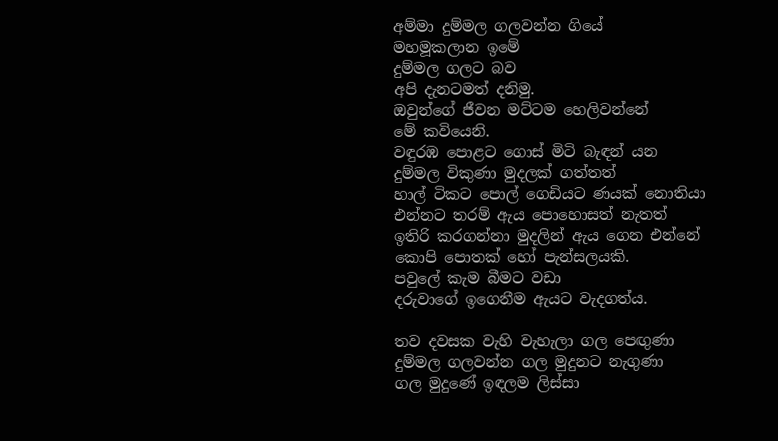අම්මා දුම්මල ගලවන්න ගියේ
මහමූකලාන ඉමේ
දුම්මල ගලට බව
අපි දැනටමත් දනිමු.
ඔවුන්ගේ ජීවන මට්ටම හෙලිවන්නේ
මේ කවියෙනි.
වඳුරඹ පොළට ගොස් මිටි බැඳන් යන
දුම්මල විකුණා මුදලක් ගත්තත්
හාල් ටිකට පොල් ගෙඩියට ණයක් නොතියා
එන්නට තරම් ඇය පොහොසත් නැතත්
ඉතිරි කරගන්නා මුදලින් ඇය ගෙන එන්නේ
කොපි පොතක් හෝ පැන්සලයකි.
පවුලේ කැම බීමට වඩා
දරුවාගේ ඉගෙනීම ඇයට වැදගත්ය.

තව දවසක වැහි වැහැලා ගල පෙඟුණා
දුම්මල ගලවන්න ගල මුදුනට නැගුණා
ගල මුදුණේ ඉඳලම ලිස්සා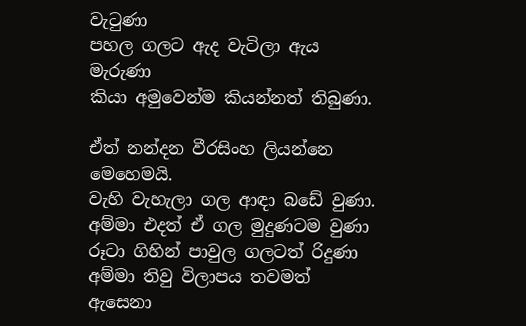වැටුණා
පහල ගලට ඇද වැටිලා ඇය මැරුණා
කියා අමුවෙන්ම කියන්නත් තිබුණා.

ඒත් නන්දන වීරසිංහ ලියන්නෙ මෙහෙමයි.
වැහි වැහැලා ගල ආඳා බඩේ වුණා.
අම්මා එදත් ඒ ගල මුදුණටම වුණා
රූටා ගිහින් පාවුල ගලටත් රිදුණා
අම්මා තිවු විලාපය තවමත් ඇසෙනා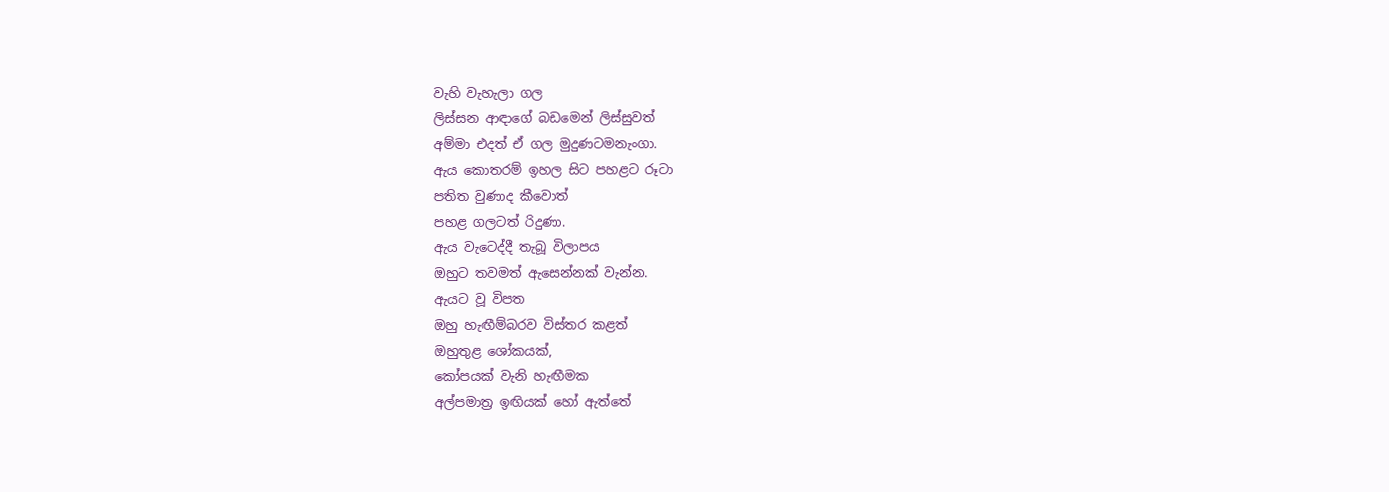වැහි වැහැලා ගල
ලිස්සන ආඳාගේ බඩමෙන් ලිස්සුවත්
අම්මා එදත් ඒ ගල මුදුණටමනැංගා.
ඇය කොතරම් ඉහල සිට පහළට රූටා
පතිත වුණාද කීවොත්
පහළ ගලටත් රිදුණා.
ඇය වැටෙද්දී තැබූ විලාපය
ඔහුට තවමත් ඇසෙන්නක් වැන්න.
ඇයට වූ විපත
ඔහු හැඟීම්බරව විස්තර කළත්
ඔහුතුළ ශෝකයක්,
කෝපයක් වැනි හැඟීමක
අල්පමාත්‍ර ඉඟියක් හෝ ඇත්තේ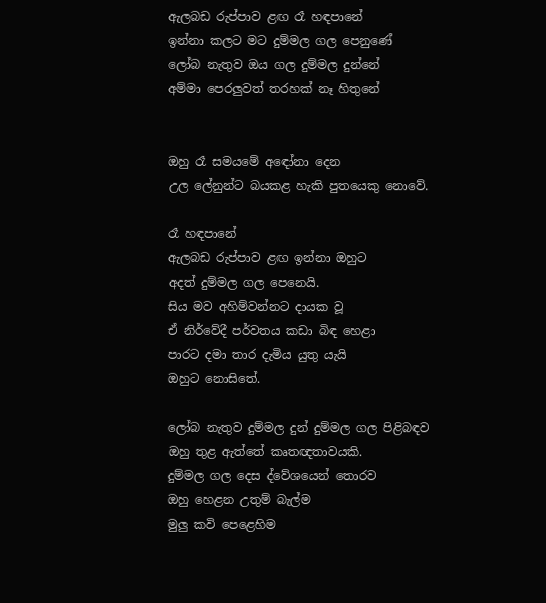ඇලබඩ රුප්පාව ළඟ රෑ හඳපානේ
ඉන්නා කලට මට දුම්මල ගල පෙනුණේ
ලෝබ නැතුව ඔය ගල දුම්මල දුන්නේ
අම්මා පෙරලුවත් තරහක් නෑ හිතුනේ


ඔහු රෑ සමයමේ අඳෝනා දෙන
උල ලේනුන්ට බයකළ හැකි පුතයෙකු නොවේ.

රෑ හඳපානේ
ඇලබඩ රුප්පාව ළඟ ඉන්නා ඔහුට
අදත් දුම්මල ගල පෙනෙයි.
සිය මව අහිම්වන්නට දායක වූ
ඒ නිර්වේදී පර්වතය කඩා බිඳ හෙළා
පාරට දමා තාර දැමිය යුතු යැයි
ඔහුට නොසිතේ.

ලෝබ නැතුව දුම්මල දුන් දුම්මල ගල පිළිබඳව
ඔහු තුළ ඇත්තේ කෘතඥතාවයකි.
දුම්මල ගල දෙස ද්වේශයෙන් තොරව
ඔහු හෙළන උතුම් බැල්ම
මුලු කවි පෙළෙහිම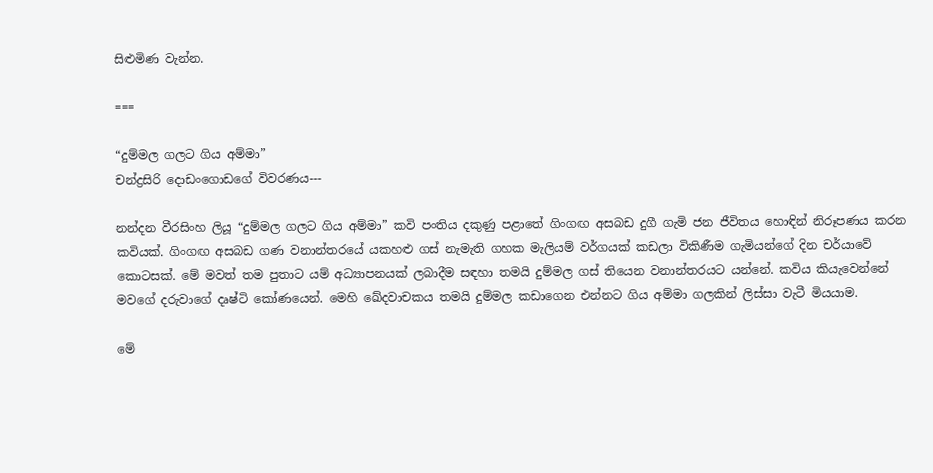සිළුමිණ වැන්න.

===

“දුම්මල ගලට ගිය අම්මා”
චන්ද්‍රසිරි දොඩංගොඩගේ විවරණය---

නන්දන වීරසිංහ ලියූ “දුම්මල ගලට ගිය අම්මා” කවි පංතිය දකුණු පළාතේ ගිංගඟ අසබඩ දුගී ගැමි ජන ජීවිතය හොඳින් නිරූපණය කරන කවියක්. ගිංගඟ අසබඩ ගණ වනාන්තරයේ යකහළු ගස් නැමැති ගහක මැලියම් වර්ගයක් කඩලා විකිණීම ගැමියන්ගේ දින චර්යාවේ කොටසක්. මේ මවත් තම පුතාට යම් අධ්‍යාපනයක් ලබාදීම සඳහා තමයි දුම්මල ගස් තියෙන වනාන්තරයට යන්නේ. කවිය කියැවෙන්නේ මවගේ දරුවාගේ දෘෂ්ටි කෝණයෙන්. මෙහි ඛේදවාචකය තමයි දුම්මල කඩාගෙන එන්නට ගිය අම්මා ගලකින් ලිස්සා වැටී මියයාම.

මේ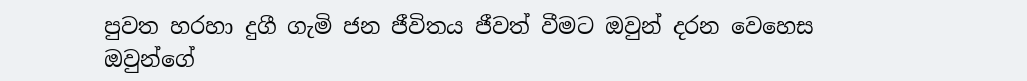පුවත හරහා දුගී ගැමි ජන ජීවිතය ජීවත් වීමට ඔවුන් දරන වෙහෙස ඔවුන්ගේ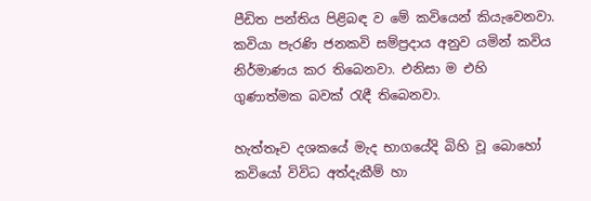පීඩිත පන්තිය පිළිබඳ ව මේ කවියෙන් කියැවෙනවා. කවියා පැරණි ජනකවි සම්ප්‍රදාය අනුව යමින් කවිය නිර්මාණය කර තිබෙනවා. එනිසා ම එහි ගුණාත්මක බවක් රැඳී තිබෙනවා.

හැත්තෑව දශකයේ මැද භාගයේදි බිහි වූ බොහෝ කවියෝ විවිධ අත්දැකීම් හා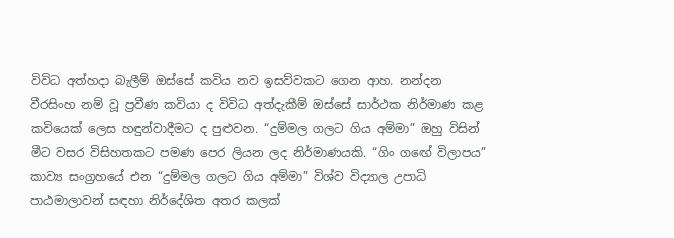විවිධ අත්හදා බැලීම් ඔස්සේ කවිය නව ඉසව්වකට ගෙන ආහ. නන්දන වීරසිංහ නම් වූ ප්‍රවීණ කවියා ද විවිධ අත්දැකීම් ඔස්සේ සාර්ථක නිර්මාණ කළ කවියෙක් ලෙස හඳුන්වාදීමට ද පුළුවන. “දුම්මල ගලට ගිය අම්මා” ඔහු විසින් මීට වසර විසිහතකට පමණ පෙර ලියන ලද නිර්මාණයකි. “ගිං ගඟේ විලාපය” කාව්‍ය සංග්‍රහයේ එන “දුම්මල ගලට ගිය අම්මා” විශ්ව විද්‍යාල උපාධි පාඨමාලාවන් සඳහා නිර්දේශිත අතර කලක්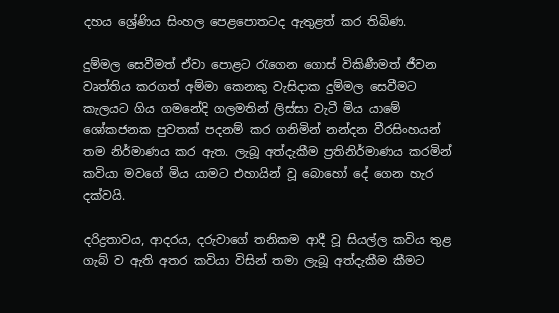දහය ශ්‍රේණිය සිංහල පෙළපොතටද ඇතුළත් කර තිබිණ.

දුම්මල සෙවීමත් ඒවා පොළට රැගෙන ගොස් විකිණීමත් ජීවන වෘත්තිය කරගත් අම්මා කෙනකු වැසිදාක දුම්මල සෙවීමට කැලයට ගිය ගමනේදි ගලමතින් ලිස්සා වැටී මිය යාමේ ශෝකජනක පුවතක් පදනම් කර ගනිමින් නන්දන වීරසිංහයන් තම නිර්මාණය කර ඇත. ලැබූ අත්දැකීම ප්‍රතිනිර්මාණය කරමින් කවියා මවගේ මිය යාමට එහායින් වූ බොහෝ දේ ගෙන හැර දක්වයි.

දරිද්‍රතාවය, ආදරය, දරුවාගේ තනිකම ආදී වූ සියල්ල කවිය තුළ ගැබ් ව ඇති අතර කවියා විසින් තමා ලැබූ අත්දැකීම කීමට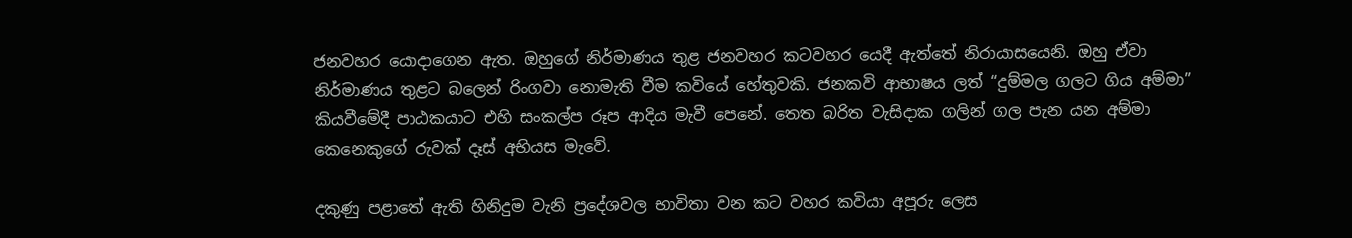ජනවහර යොදාගෙන ඇත. ඔහුගේ නිර්මාණය තුළ ජනවහර කටවහර යෙදී ඇත්තේ නිරායාසයෙනි. ඔහු ඒවා නිර්මාණය තුළට බලෙන් රිංගවා නොමැති වීම කවියේ හේතුවකි. ජනකවි ආභාෂය ලත් “දුම්මල ගලට ගිය අම්මා” කියවීමේදී පාඨකයාට එහි සංකල්ප රූප ආදිය මැවී පෙනේ. තෙත බරිත වැසිදාක ගලින් ගල පැන යන අම්මා කෙනෙකුගේ රුවක් දෑස් අභියස මැවේ.

දකුණු පළාතේ ඇති හිනිදුම වැනි ප්‍රදේශවල භාවිතා වන කට වහර කවියා අපූරු ලෙස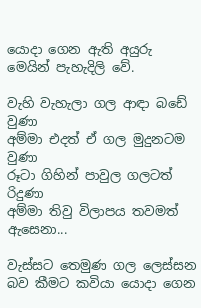යොදා ගෙන ඇති අයුරු මෙයින් පැහැදිලි වේ.

වැහි වැහැලා ගල ආඳා බඩේ වුණා
අම්මා එදත් ඒ ගල මුදුනටම වුණා
රූටා ගිහින් පාවුල ගලටත් රිදුණා
අම්මා තිවු විලාපය තවමත් ඇසෙනා...

වැස්සට තෙමුණ ගල ලෙස්සන බව කීමට කවියා යොදා ගෙන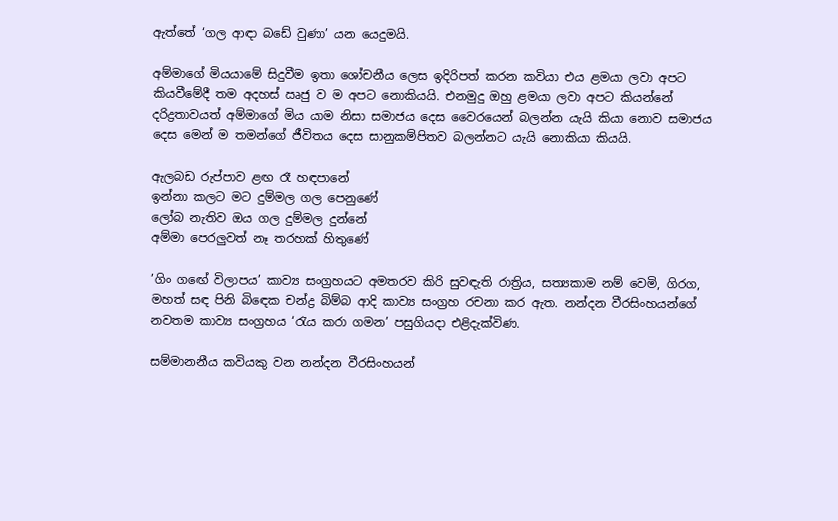ඇත්තේ ‘ගල ආඳා බඩේ වුණා’ යන යෙදුමයි.

අම්මාගේ මියයාමේ සිදුවීම ඉතා ශෝචනීය ලෙස ඉදිරිපත් කරන කවියා එය ළමයා ලවා අපට කියවීමේදී තම අදහස් ඍජු ව ම අපට නොකියයි. එනමුදු ඔහු ළමයා ලවා අපට කියන්නේ දරිද්‍රතාවයත් අම්මාගේ මිය යාම නිසා සමාජය දෙස වෛරයෙන් බලන්න යැයි කියා නොව සමාජය දෙස මෙන් ම තමන්ගේ ජීවිතය දෙස සානුකම්පිතව බලන්නට යැයි නොකියා කියයි.

ඇලබඩ රුප්පාව ළඟ රෑ හඳපානේ
ඉන්නා කලට මට දුම්මල ගල පෙනුණේ
ලෝබ නැතිව ඔය ගල දුම්මල දුන්නේ
අම්මා පෙරලුවත් නෑ තරහක් හිතුණේ

’ගිං ගඟේ විලාපය’ කාව්‍ය සංග්‍රහයට අමතරව කිරි සුවඳැති රාත්‍රිය, සත්‍යකාම නම් වෙමි, ගිරග, මහත් සඳ පිනි බිඳෙක චන්ද්‍ර බිම්බ ආදි කාව්‍ය සංග්‍රහ රචනා කර ඇත. නන්දන වීරසිංහයන්ගේ නවතම කාව්‍ය සංග්‍රහය ‘රැය කරා ගමන’ පසුගියදා එළිදැක්විණ.

සම්මානනීය කවියකු වන නන්දන වීරසිංහයන්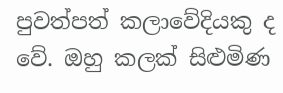පුවත්පත් කලාවේදියකු ද වේ. ඔහු කලක් සිළුමිණ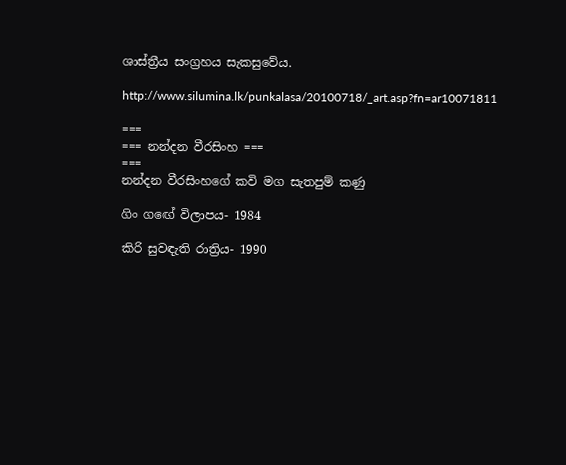ශාස්ත්‍රීය සංග්‍රහය සැකසුවේය.

http://www.silumina.lk/punkalasa/20100718/_art.asp?fn=ar10071811

===
=== නන්දන වීරසිංහ ===
===
නන්දන වීරසිංහගේ කවි මග සැතපුම් කණු

ගිං ‍ගඟේ විලාපය- 1984

කිරි සුවඳැති රාත්‍රිය- 1990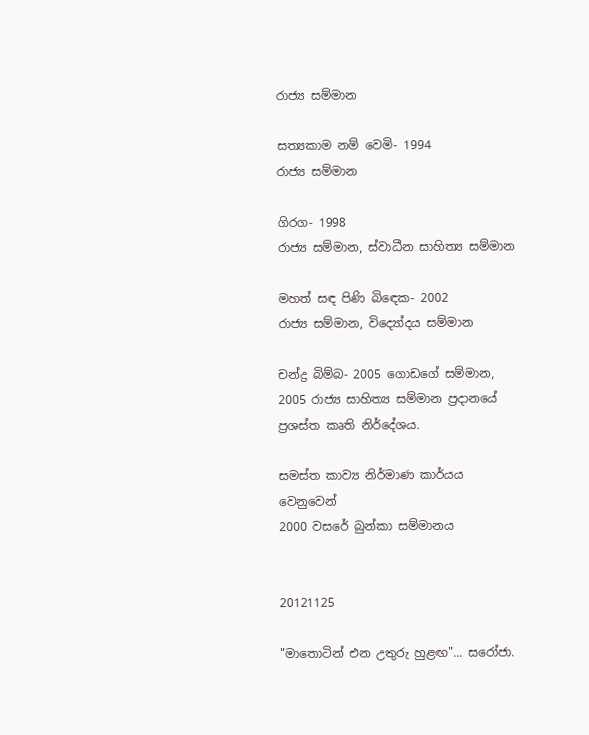රාජ්‍ය සම්මාන

සත්‍යකාම නම් වෙමි- 1994
රාජ්‍ය සම්මාන

ගිරග- 1998
රාජ්‍ය සම්මාන, ස්වාධීන සාහිත්‍ය සම්මාන

මහත් සඳ පිණි බිඳෙක- 2002
රාජ්‍ය සම්මාන, විද්‍යෝදය සම්මාන

චන්ද්‍ර බිම්බ- 2005 ගොඩගේ සම්මාන,
2005 රාජ්‍ය සාහිත්‍ය සම්මාන ප්‍රදානයේ ප්‍රශස්ත කෘති නි‍ර්දේශය.

සමස්ත කාව්‍ය නිර්මාණ කාර්යය වෙනුවෙන්
2000 වසරේ බුන්කා සම්මානය


20121125

"මාතොටින් එන උතුරු හුළඟ"... සරෝජා.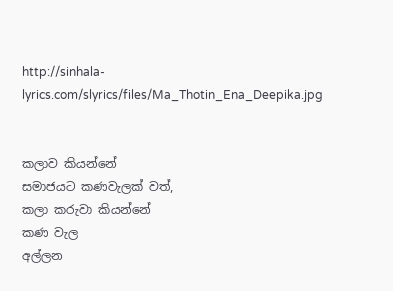http://sinhala-lyrics.com/slyrics/files/Ma_Thotin_Ena_Deepika.jpg


කලාව කියන්නේ
සමාජයට කණවැලක් වත්,
කලා කරුවා කියන්නේ
කණ වැල
අල්ලන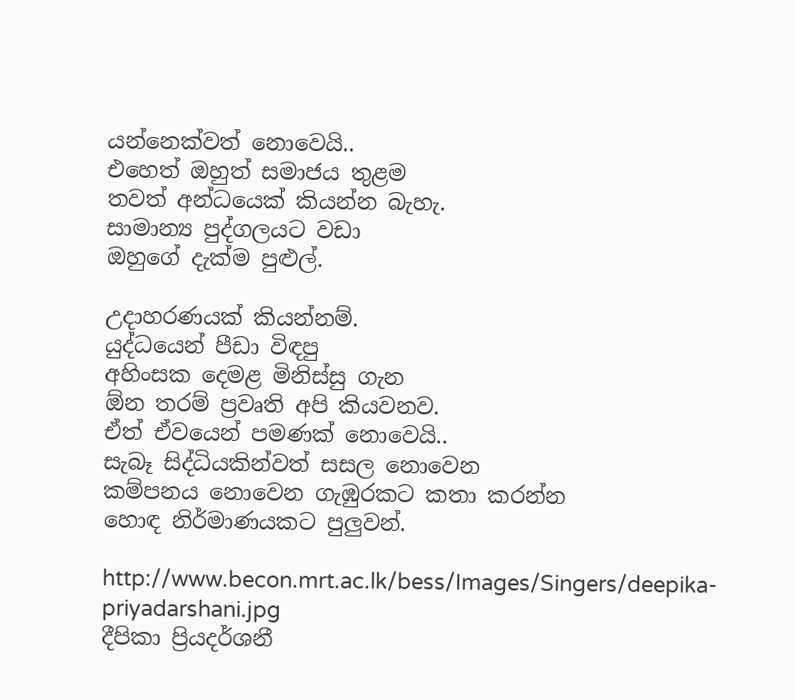යන්නෙක්වත් නොවෙයි..
එහෙත් ඔහුත් සමාජය තුළම
තවත් අන්ධයෙක් කියන්න බැහැ.
සාමාන්‍ය පුද්ගලයට වඩා
ඔහුගේ දැක්ම පුළුල්.

උදාහරණයක් කියන්නම්.
යුද්ධයෙන් පීඩා විඳපු
අහිංසක දෙමළ මිනිස්සු ගැන
ඕන තරම් ප්‍රවෘති අපි කියවනව.
ඒත් ඒවයෙන් පමණක් නොවෙයි..
සැබෑ සිද්ධියකින්වත් සසල නොවෙන
කම්පනය නොවෙන ගැඹුරකට කතා කරන්න
හොඳ නිර්මාණයකට පුලුවන්.

http://www.becon.mrt.ac.lk/bess/Images/Singers/deepika-priyadarshani.jpg
දීපිකා ප්‍රියදර්ශනී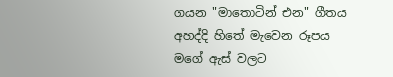ගයන "මාතොටින් එන" ගීතය අහද්දි හිතේ මැවෙන රූපය
මගේ ඇස් වලට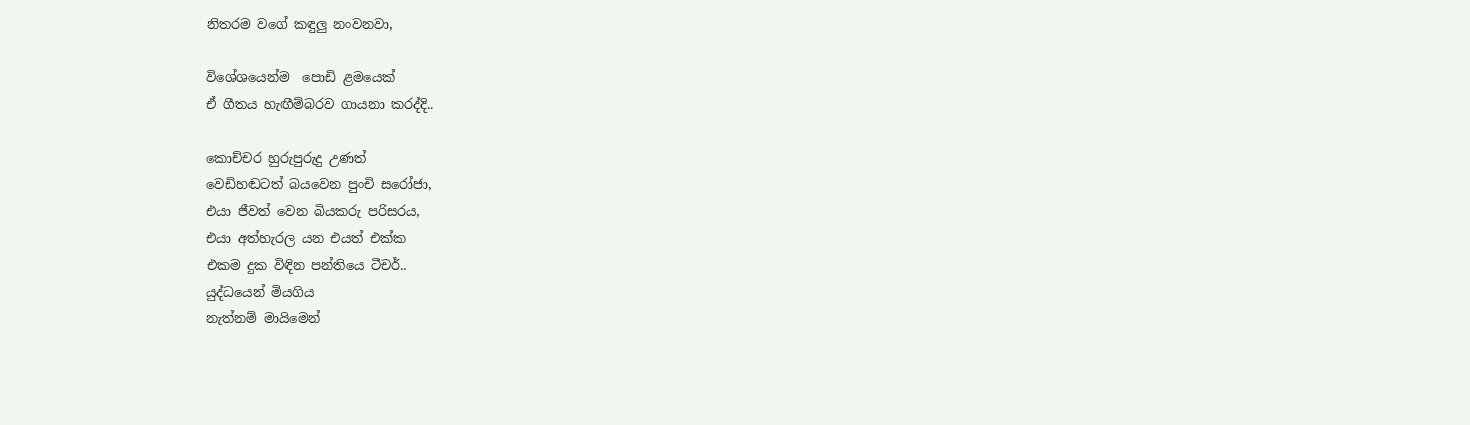නිතරම වගේ කඳුලු නංවනවා,

විශේශයෙන්ම  පොඩි ළමයෙක්
ඒ ගීතය හැඟීම්බරව ගායනා කරද්දි..

කොච්චර හුරුපුරුදු උණත්
වෙඩිහඬටත් බයවෙන පුංචි සරෝජා,
එයා ජීවත් වෙන බියකරු පරිසරය,
එයා අත්හැරල යන එයත් එක්ක
එකම දුක විඳින පන්තියෙ ටීචර්..
යුද්ධයෙන් මියගිය
නැත්නම් මායිමෙන්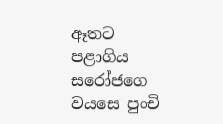ඈතට පළාගිය
සරෝජගෙ වයසෙ පුංචි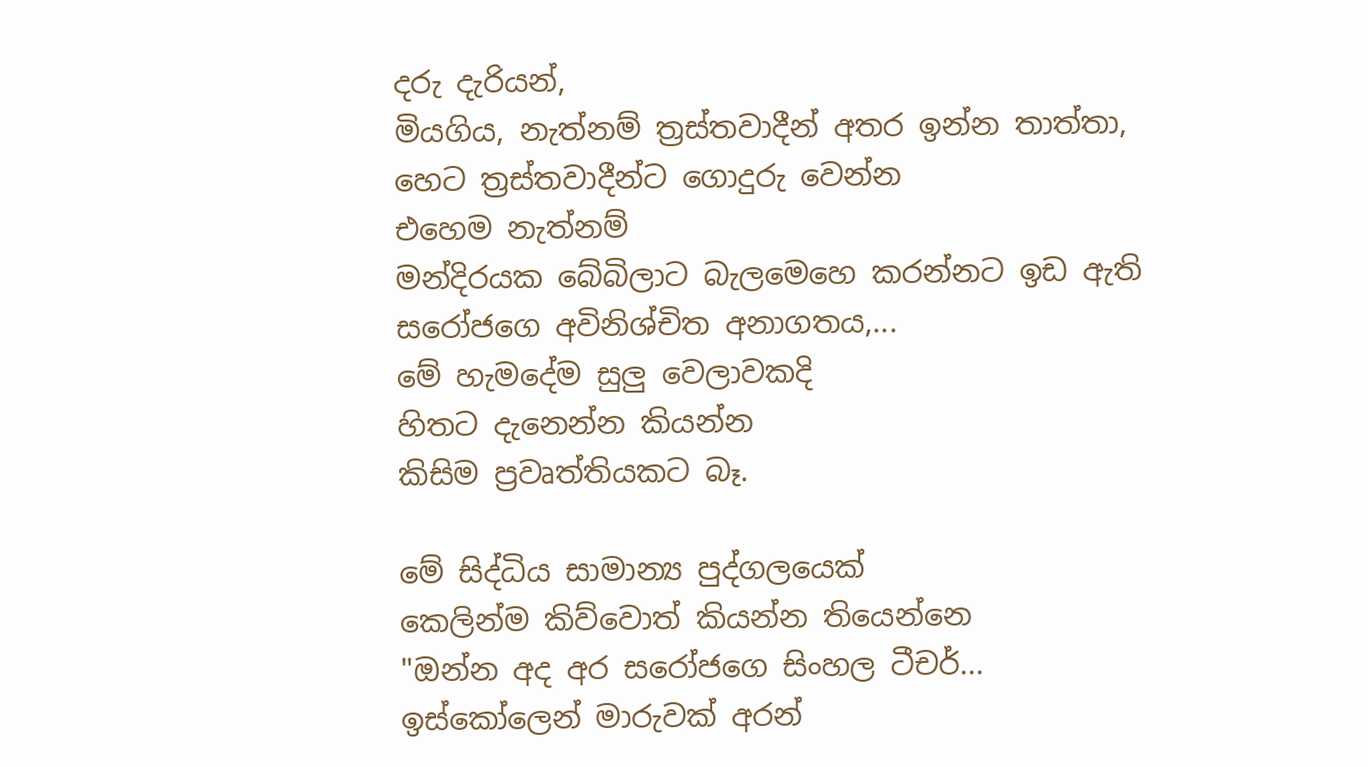දරු දැරියන්,
මියගිය, නැත්නම් ත්‍රස්තවාදීන් අතර ඉන්න තාත්තා,
හෙට ත්‍රස්තවාදීන්ට ගොදුරු වෙන්න
එහෙම නැත්නම්
මන්දිරයක බේබිලාට බැලමෙහෙ කරන්නට ඉඩ ඇති
සරෝජගෙ අවිනිශ්චිත අනාගතය,...
මේ හැමදේම සුලු වෙලාවකදි
හිතට දැනෙන්න කියන්න
කිසිම ප්‍රවෘත්තියකට බෑ.

මේ සිද්ධිය සාමාන්‍ය පුද්ගලයෙක්
කෙලින්ම කිව්වොත් කියන්න තියෙන්නෙ
"ඔන්න අද අර සරෝජගෙ සිංහල ටීචර්...
ඉස්කෝලෙන් මාරුවක් අරන්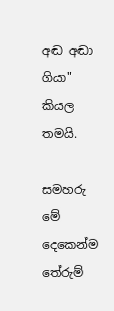අඬ අඬා ගියා" කියල තමයි.

සමහරු මේ දෙකෙන්ම තේරුම්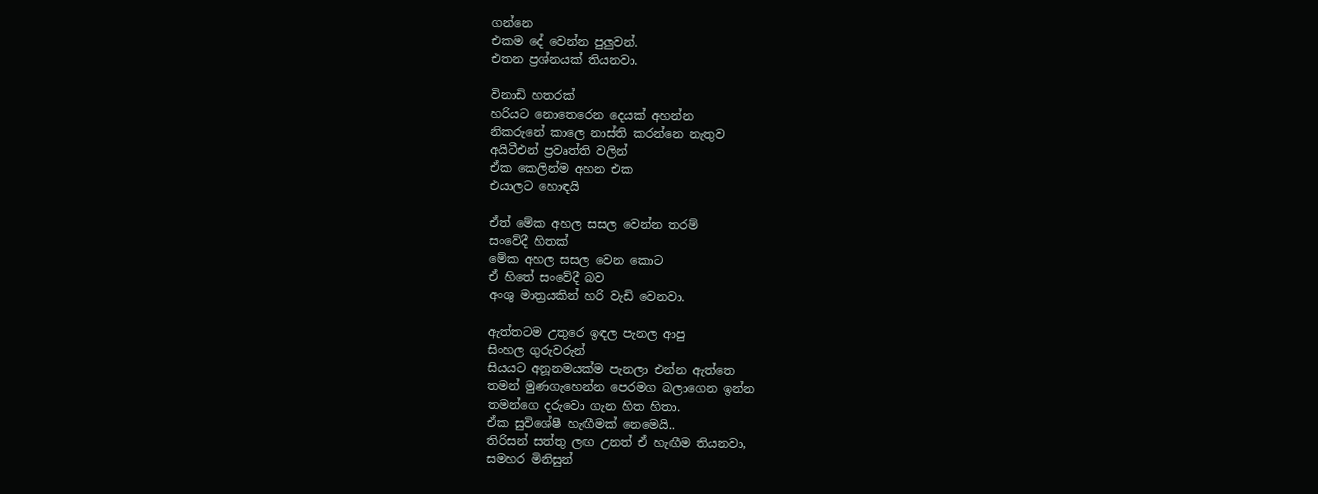ගන්නෙ
එකම දේ වෙන්න පුලුවන්.
එතන ප්‍රශ්නයක් තියනවා.

විනාඩි හතරක්
හරියට නොතෙරෙන දෙයක් අහන්න
නිකරුනේ කාලෙ නාස්ති කරන්නෙ නැතුව
අයිටීඑන් ප්‍රවෘත්ති වලින්
ඒක කෙලින්ම අහන එක
එයාලට හොඳයි

ඒත් මේක අහල සසල වෙන්න තරම්
සංවේදී හිතක්
මේක අහල සසල වෙන කොට
ඒ හිතේ සංවේදී බව
අංශු මාත්‍රයකින් හරි වැඩි වෙනවා.

ඇත්තටම උතුරෙ ඉඳල පැනල ආපු
සිංහල ගුරුවරුන්
සියයට අනූනමයක්ම පැනලා එන්න ඇත්තෙ
තමන් මුණගැහෙන්න පෙරමග බලාගෙන ඉන්න
තමන්ගෙ දරුවො ගැන හිත හිතා.
ඒක සුවිශේෂී හැඟීමක් නෙමෙයි..
තිරිසන් සත්තු ලඟ උනත් ඒ හැඟීම තියනවා,
සමහර මිනිසුන්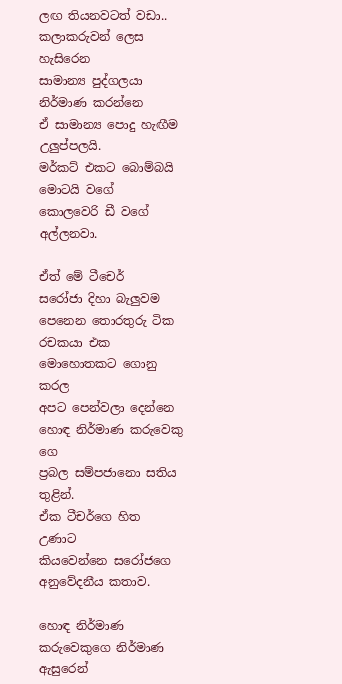ලඟ තියනවටත් වඩා..
කලාකරුවන් ලෙස හැසිරෙන
සාමාන්‍ය පුද්ගලයා නිර්මාණ කරන්නෙ
ඒ සාමාන්‍ය පොදු හැඟීම උලුප්පලයි.
මර්කට් එකට බොම්බයි මොටයි වගේ
කොලවෙරි ඩී වගේ අල්ලනවා.

ඒත් මේ ටීචෙර්
සරෝජා දිහා බැලුවම පෙනෙන තොරතුරු ටික
රචකයා එක මොහොතකට ගොනු කරල
අපට පෙන්වලා දෙන්නෙ
හොඳ නිර්මාණ කරුවෙකු ගෙ
ප්‍රබල සම්පජානො සතිය තුළින්.
ඒක ටීචර්ගෙ හිත උණාට
කියවෙන්නෙ සරෝජගෙ අනුවේදනීය කතාව.

හොඳ නිර්මාණ කරුවෙකුගෙ නිර්මාණ ඇසුරෙන්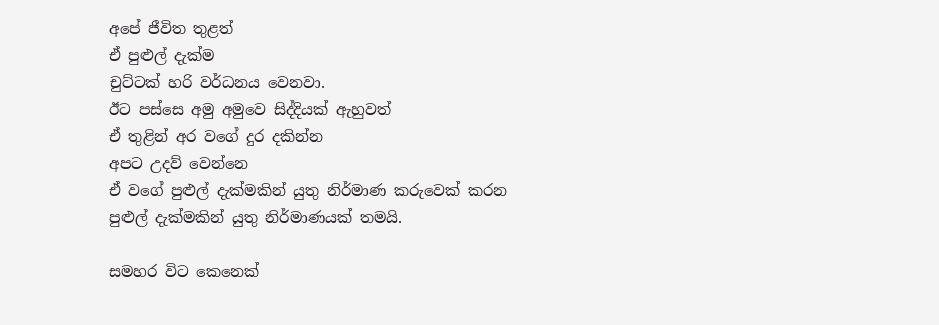අපේ ජීවිත තුළත්
ඒ පුළුල් දැක්ම
චුට්ටක් හරි වර්ධනය වෙනවා.
ඊට පස්සෙ අමු අමුවෙ සිද්දියක් ඇහුවත්
ඒ තුළින් අර වගේ දුර දකින්න
අපට උදව් වෙන්නෙ
ඒ වගේ පුළුල් දැක්මකින් යුතු නිර්මාණ කරුවෙක් කරන
පුළුල් දැක්මකින් යුතු නිර්මාණයක් තමයි.

සමහර විට කෙනෙක්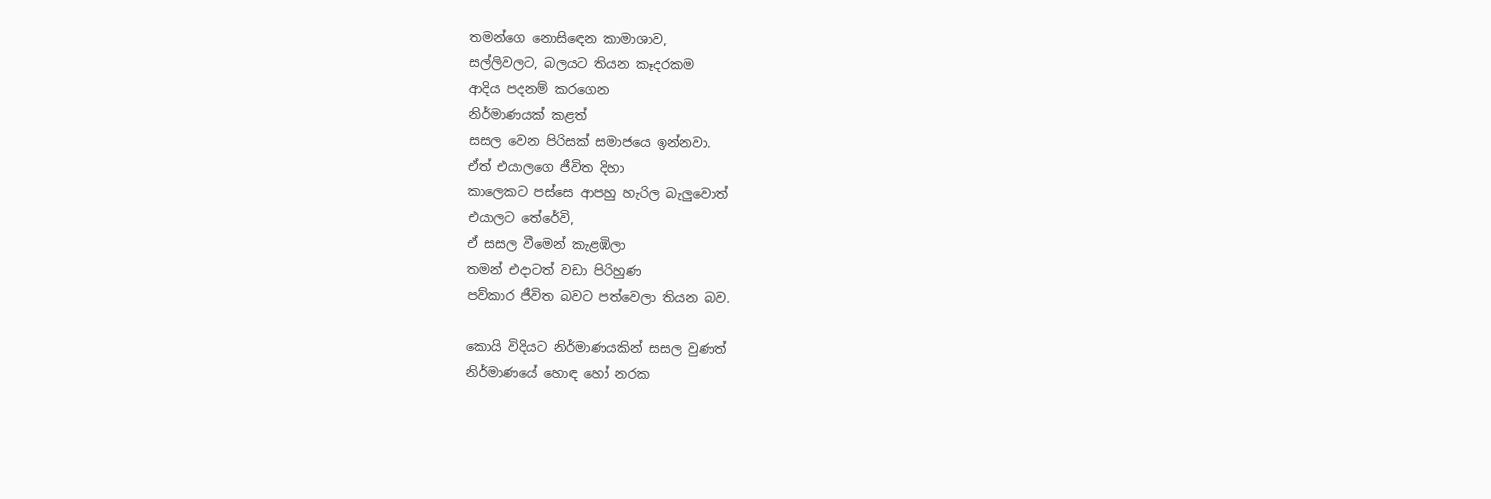තමන්ගෙ නොසිඳෙන කාමාශාව,
සල්ලිවලට, බලයට තියන කෑදරකම
ආදිය පදනම් කරගෙන
නිර්මාණයක් කළත්
සසල වෙන පිරිසක් සමාජයෙ ඉන්නවා.
ඒත් එයාලගෙ ජීවිත දිහා
කාලෙකට පස්සෙ ආපහු හැරිල බැලුවොත්
එයාලට තේරේවි,
ඒ සසල වීමෙන් කැළඹිලා
තමන් එදාටත් වඩා පිරිහුණ
පව්කාර ජීවිත බවට පත්වෙලා තියන බව.

කොයි විදියට නිර්මාණයකින් සසල වුණත්
නිර්මාණයේ හොඳ හෝ නරක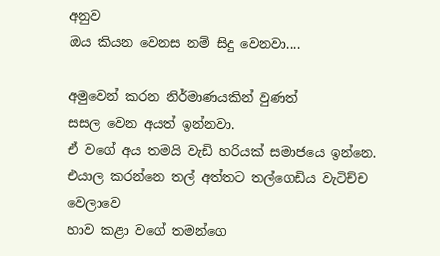අනුව
ඔය කියන වෙනස නම් සිදු වෙනවා....

අමුවෙන් කරන නිර්මාණයකින් වුණත්
සසල වෙන අයත් ඉන්නවා.
ඒ වගේ අය තමයි වැඩි හරියක් සමාජයෙ ඉන්නෙ.
එයාල කරන්නෙ තල් අත්තට තල්ගෙඩිය වැටිච්ච වෙලාවෙ
හාව කළා වගේ තමන්ගෙ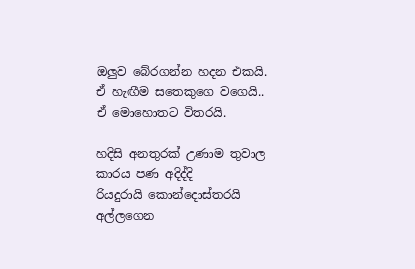ඔලුව බේරගන්න හදන එකයි.
ඒ හැඟීම සතෙකුගෙ වගෙයි..
ඒ මොහොතට විතරයි.

හදිසි අනතුරක් උණාම තුවාල කාරය පණ අදිද්දි
රියදුරායි කොන්දොස්තරයි අල්ලගෙන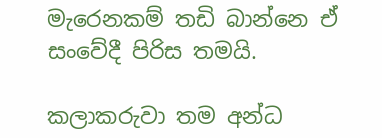මැරෙනකම් තඩි බාන්නෙ ඒ සංවේදී පිරිස තමයි.

කලාකරුවා තම අන්ධ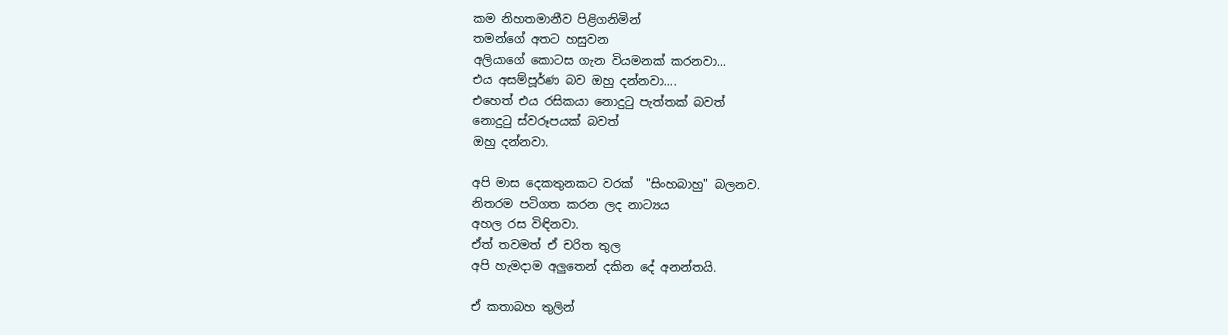කම නිහතමානීව පිළිගනිමින්
තමන්ගේ අතට හසුවන
අලියාගේ කොටස ගැන වියමනක් කරනවා...
එය අසම්පූර්ණ බව ඔහු දන්නවා....
එහෙත් එය රසිකයා නොදුටු පැත්තක් බවත්
නොදුටු ස්වරූපයක් බවත්
ඔහු දන්නවා.

අපි මාස දෙකතුනකට වරක්  "සිංහබාහු" බලනව.
නිතරම පටිගත කරන ලද නාට්‍යය
අහල රස විඳිනවා.
ඒත් තවමත් ඒ චරිත තුල
අපි හැමදාම අලුතෙන් දකින දේ අනන්තයි.

ඒ කතාබහ තුලින්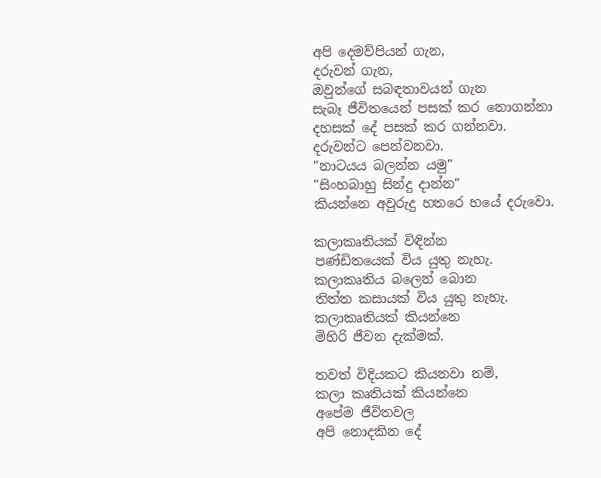අපි දෙමව්පියන් ගැන,
දරුවන් ගැන,
ඔවුන්ගේ සබඳතාවයන් ගැන
සැබෑ ජීවිතයෙන් පසක් කර නොගන්නා
දහසක් දේ පසක් කර ගන්නවා.
දරුවන්ට පෙන්වනවා.
"නාට‍යය බලන්න යමු"
"සිංහබාහු සින්දු දාන්න"
කියන්නෙ අවුරුදු හතරෙ හයේ දරුවො.

කලාකෘතියක් විඳින්න
පණ්ඩිතයෙක් විය යුතු නැහැ.
කලාකෘතිය බලෙන් බොන
තිත්ත කසායක් විය යුතු නැහැ.
කලාකෘතියක් කියන්නෙ
මිහිරි ජීවන දැක්මක්.

තවත් විදියකට කියනවා නම්,
කලා කෘතියක් කියන්නෙ
අපේම ජීවිතවල
අපි නොදකින දේ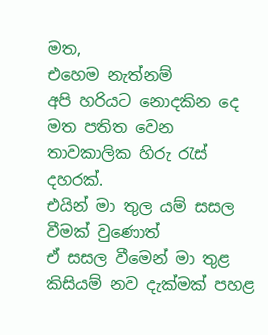මත,
එහෙම නැත්නම්
අපි හරියට නොදකින දෙ මත පතිත වෙන
තාවකාලික හිරු රැස් දහරක්.
එයින් මා තුල යම් සසල වීමක් වුණොත්
ඒ සසල වීමෙන් මා තුළ
කිසියම් නව දැක්මක් පහළ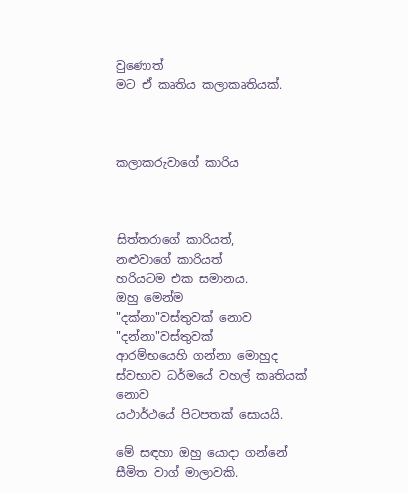වුණොත්
මට ඒ කෘතිය කලාකෘතියක්.



කලාකරුවාගේ කාරිය



සිත්තරාගේ කාරියත්,
නළුවාගේ කාරියත්
හරියටම එක සමානය.
ඔහු මෙන්ම
"දක්නා"වස්තුවක් නොව
"දන්නා"වස්තුවක්
ආරම්භයෙහි ගන්නා මොහුද
ස්වභාව ධර්මයේ වහල් කෘතියක් නොව
යථාර්ථයේ පිටපතක් සොයයි.

මේ සඳහා ඔහු යොදා ගන්නේ
සීමිත වාග් මාලාවකි.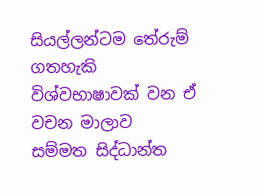සියල්ලන්ටම තේරුම් ගතහැකි
විශ්වභාෂාවක් වන ඒ වචන මාලාව
සම්මත සිද්ධාන්ත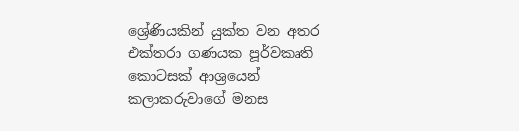ශ්‍රේණියකින් යුක්ත වන අතර
එක්තරා ගණයක පූර්වකෘති කොටසක් ආශ්‍රයෙන්
කලාකරුවාගේ මනස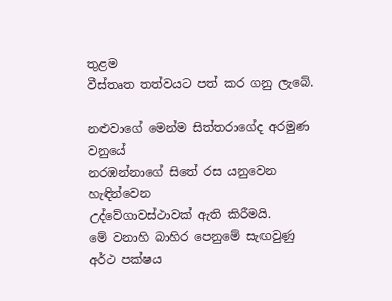තුළම
වීස්තෘත තත්වයට පත් කර ගනු ලැබේ.

නළුවාගේ මෙන්ම සිත්තරාගේද අරමුණ වනුයේ
නරඹන්නාගේ සිතේ රස යනුවෙන හැඳින්වෙන
උද්වේගාවස්ථාවක් ඇති කිරීමයි.
මේ වනාහි බාහිර පෙනුමේ සැඟවුණු
අර්ථ පක්ෂය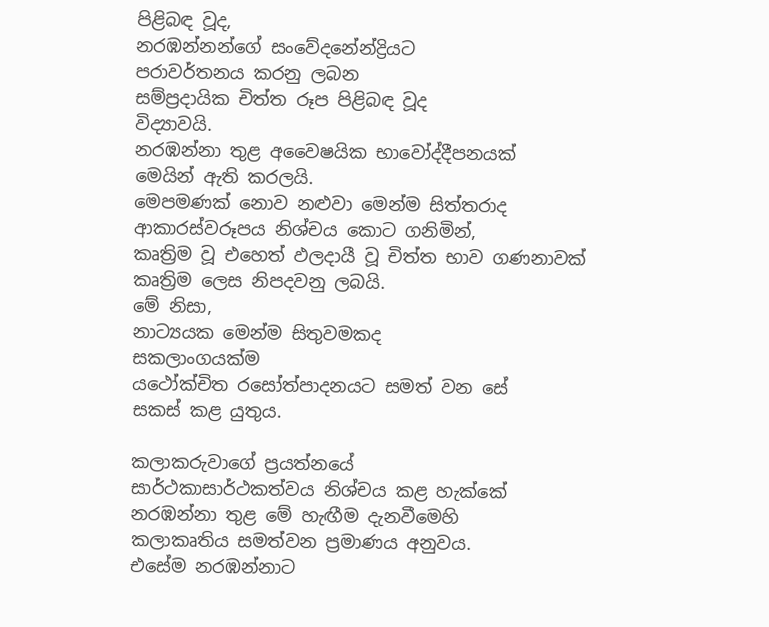පිළිබඳ වූද,
නරඹන්නන්ගේ සංවේදනේන්ද්‍රියට
පරාවර්තනය කරනු ලබන
සම්ප්‍රදායික චිත්ත රූප පිළිබඳ වූද
විද්‍යාවයි.
නරඹන්නා තුළ අවෛෂයික භාවෝද්දීපනයක්
මෙයින් ඇති කරලයි.
මෙපමණක් නොව නළුවා මෙන්ම සිත්තරාද
ආකාරස්වරූපය නිශ්චය කොට ගනිමින්,
කෘත්‍රිම වූ එහෙත් ඵලදායී වූ චිත්ත භාව ගණනාවක්
කෘත්‍රිම ලෙස නිපදවනු ලබයි.
මේ නිසා,
නාට්‍යයක මෙන්ම සිතුවමකද
සකලාංගයක්ම
යථෝක්චිත රසෝත්පාදනයට සමත් වන සේ
සකස් කළ යුතුය.

කලාකරුවාගේ ප්‍රයත්නයේ
සාර්ථකාසාර්ථකත්වය නිශ්චය කළ හැක්කේ
නරඹන්නා තුළ මේ හැඟීම දැනවීමෙහි
කලාකෘතිය සමත්වන ප්‍රමාණය අනුවය.
එසේම නරඹන්නාට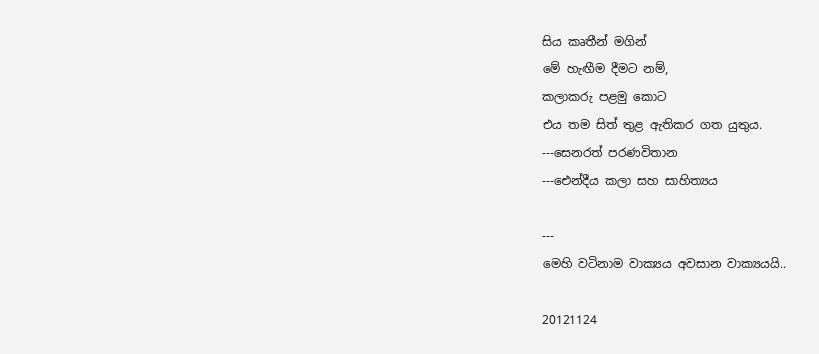සිය කෘතීන් මගින්
මේ හැඟීම දීමට නම්,
කලාකරු පළමු කොට
එය තම සිත් තුළ ඇතිකර ගත යුතුය.
---සෙනරත් පරණවිතාන
---ඓන්දීය කලා සහ සාහිත්‍යය

---
මෙහි වටිනාම වාක්‍යය අවසාන වාක්‍යයයි..

20121124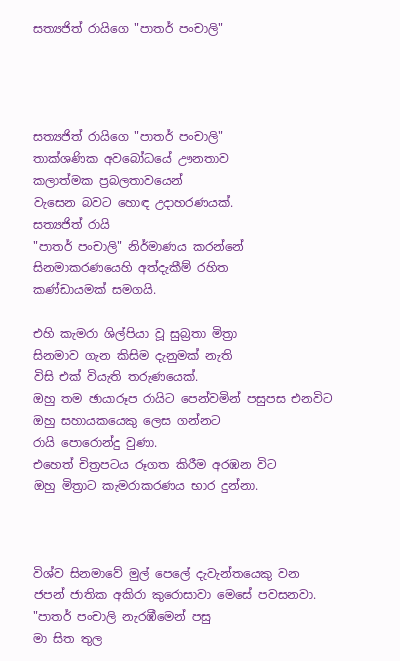සත්‍යජිත් රායිගෙ "පාතර් පංචාලි"




සත්‍යජිත් රායිගෙ "පාතර් පංචාලි"
තාක්ශණික අවබෝධයේ ඌනතාව
කලාත්මක ප්‍රබලතාවයෙන්
වැසෙන බවට හොඳ උදාහරණයක්.
සත්‍යජිත් රායි
"පාතර් පංචාලි" නිර්මාණය කරන්නේ
සිනමාකරණයෙහි අත්දැකීම් රහිත
කණ්ඩායමක් සමගයි.

එහි කැමරා ශිල්පියා වූ සුබ්‍රතා මිත්‍රා
සිනමාව ගැන කිසිම දැනුමක් නැති
විසි එක් වියැති තරුණයෙක්.
ඔහු තම ඡායාරූප රායිට පෙන්වමින් පසුපස එනවිට
ඔහු සහායකයෙකු ලෙස ගන්නට
රායි පොරොන්දු වුණා.
එහෙත් චිත්‍රපටය රූගත කිරීම අරඹන විට
ඔහු මිත්‍රාට කැමරාකරණය භාර දුන්නා.



විශ්ව සිනමාවේ මුල් පෙලේ දැවැන්තයෙකු වන
ජපන් ජාතික අකිරා කුරොසාවා මෙසේ පවසනවා.
"පාතර් පංචාලි නැරඹීමෙන් පසු
මා සිත තුල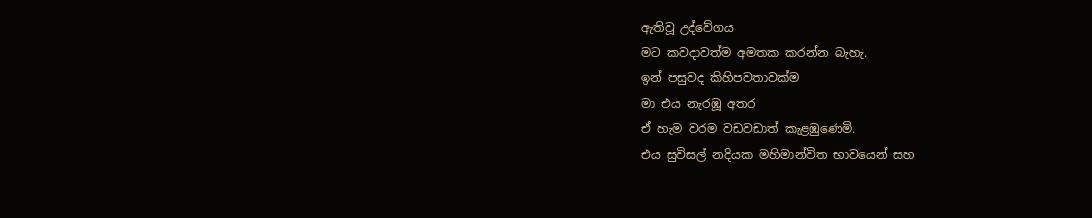ඇතිවූ උද්වේගය
මට කවදාවත්ම අමතක කරන්න බැහැ.
ඉන් පසුවද කිහිපවතාවක්ම
මා එය නැරඹූ අතර
ඒ හැම වරම වඩවඩාත් කැළඹුණෙමි.
එය සුවිසල් නදියක මහිමාන්විත භාවයෙන් සහ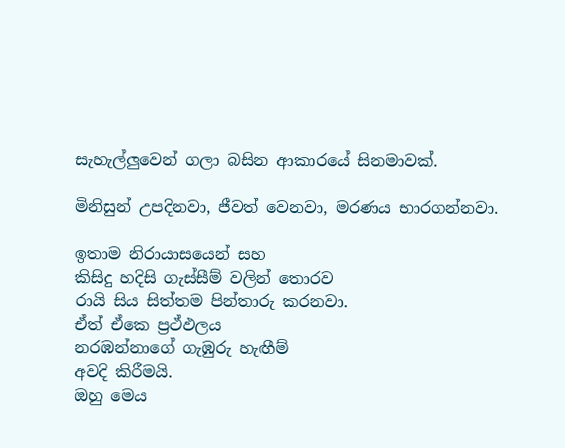සැහැල්ලුවෙන් ගලා බසින ආකාරයේ සිනමාවක්.

මිනිසුන් උපදිනවා, ජීවත් වෙනවා, මරණය භාරගන්නවා.

ඉතාම නිරායාසයෙන් සහ
කිසිදු හදිසි ගැස්සීම් වලින් තොරව
රායි සිය සිත්තම පින්තාරු කරනවා.
ඒත් ඒකෙ ප්‍රථ්ඵලය
නරඹන්නාගේ ගැඹුරු හැඟීම්
අවදි කිරීමයි.
ඔහු මෙය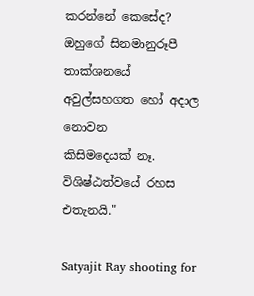කරන්නේ කෙසේද?
ඔහුගේ සිනමානුරූපී තාක්ශනයේ
අවුල්සහගත හෝ අදාල නොවන
කිසිමදෙයක් නෑ.
විශිෂ්ඨත්වයේ රහස එතැනයි."

Satyajit Ray shooting for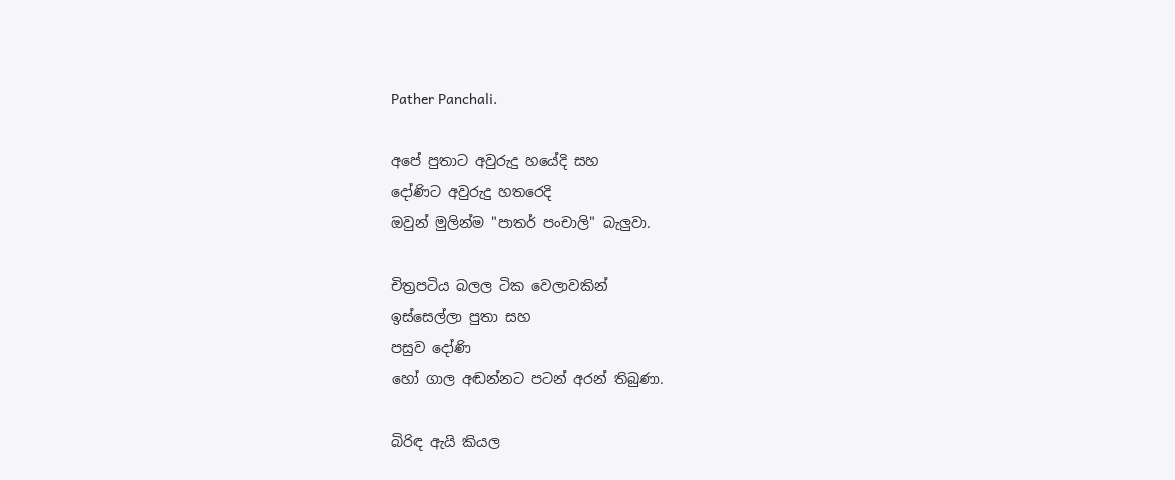Pather Panchali.

අපේ පුතාට අවුරුදු හයේදි සහ
දෝණිට අවුරුදු හතරෙදි
ඔවුන් මුලින්ම "පාතර් පංචාලි" බැලුවා.

චිත්‍රපටිය බලල ටික වෙලාවකින්
ඉස්සෙල්ලා පුතා සහ
පසුව දෝණි
හෝ ගාල අඬන්නට පටන් අරන් තිබුණා.

බිරිඳ ඇයි කියල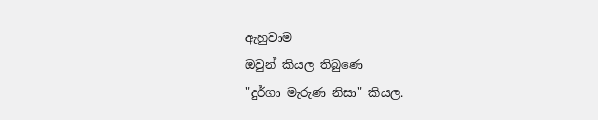ඇහුවාම
ඔවුන් කියල තිබුණෙ
"දුර්ගා මැරුණ නිසා" කියල.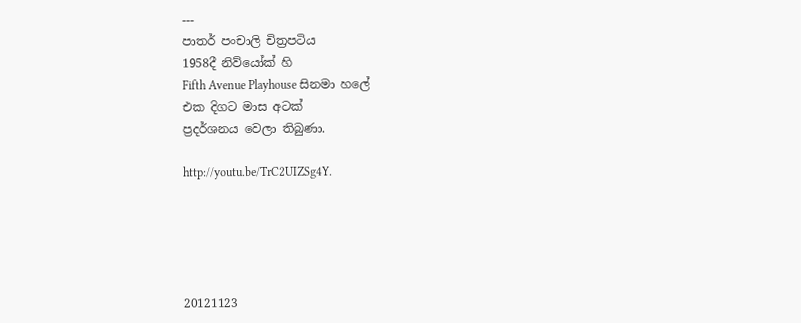---
පාතර් පංචාලි චිත්‍රපටිය
1958දී නිව්යෝක් හි
Fifth Avenue Playhouse සිනමා හලේ
එක දිගට මාස අටක්
ප්‍රදර්ශනය වෙලා තිබුණා.

http://youtu.be/TrC2UIZSg4Y.





20121123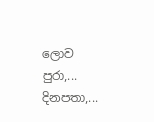ලොව පුරා,... දිනපතා,...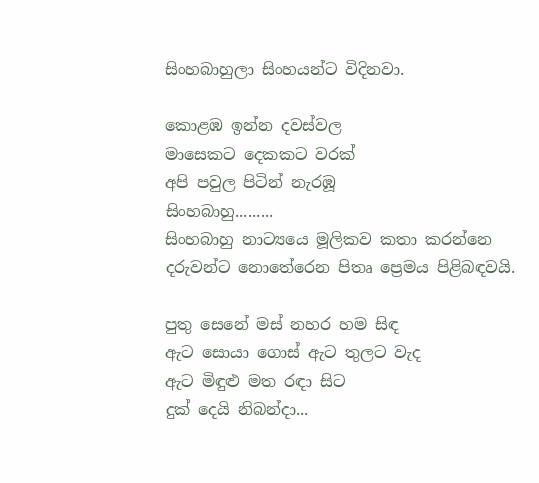සිංහබාහුලා සිංහයන්ට විදිනවා.

කොළඹ ඉන්න දවස්වල
මාසෙකට දෙකකට වරක්
අපි පවුල පිටින් නැරඹූ
සිංහබාහු.........
සිංහබාහු නාට්‍යයෙ මූලිකව කතා කරන්නෙ
දරුවන්ට නොතේරෙන පිතෘ ප්‍රෙමය පිළිබඳවයි.

පුතු සෙනේ මස් නහර හම සිඳ
ඇට සොයා ගොස් ඇට තුලට වැද
ඇට මිඳුළු මත රඳා සිට
දුක් දෙයි නිබන්දා...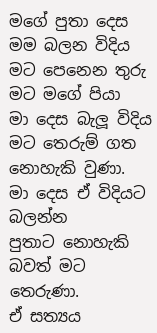මගේ පුතා දෙස මම බලන විදිය
මට පෙනෙන තුරු මට මගේ පියා
මා දෙස බැලූ විදිය
මට තෙරුම් ගත නොහැකි වුණා.
මා දෙස ඒ විදියට බලන්න
පුතාට නොහැකි බවත් මට තෙරුණා.
ඒ සත්‍යය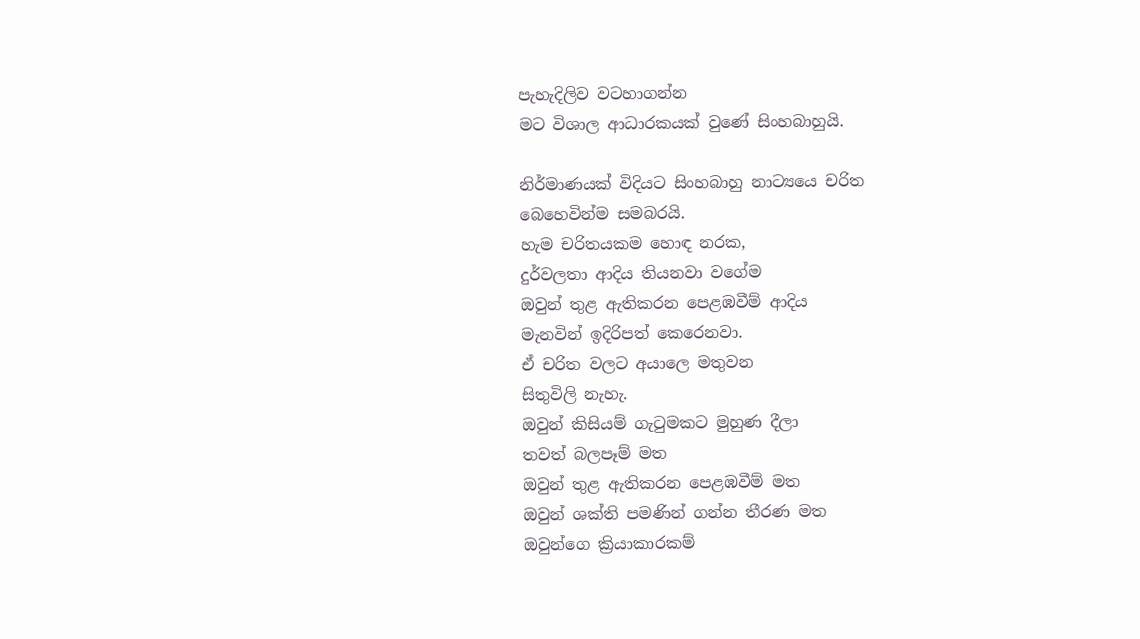පැහැදිලිව වටහාගන්න
මට විශාල ආධාරකයක් වුණේ සිංහබාහුයි.

නිර්මාණයක් විදියට සිංහබාහු නාට්‍යයෙ චරිත
බෙහෙවින්ම සමබරයි.
හැම චරිතයකම හොඳ නරක,
දුර්වලතා ආදිය තියනවා වගේම
ඔවුන් තුළ ඇතිකරන පෙළඹවීම් ආදිය
මැනවින් ඉදිරිපත් කෙරෙනවා.
ඒ චරිත වලට අයාලෙ මතුවන
සිතුවිලි නැහැ.
ඔවුන් කිසියම් ගැටුමකට මුහුණ දීලා
තවත් බලපෑම් මත
ඔවුන් තුළ ඇතිකරන පෙළඹවීම් මත
ඔවුන් ශක්ති පමණින් ගන්න තීරණ මත
ඔවුන්ගෙ ක්‍රියාකාරකම්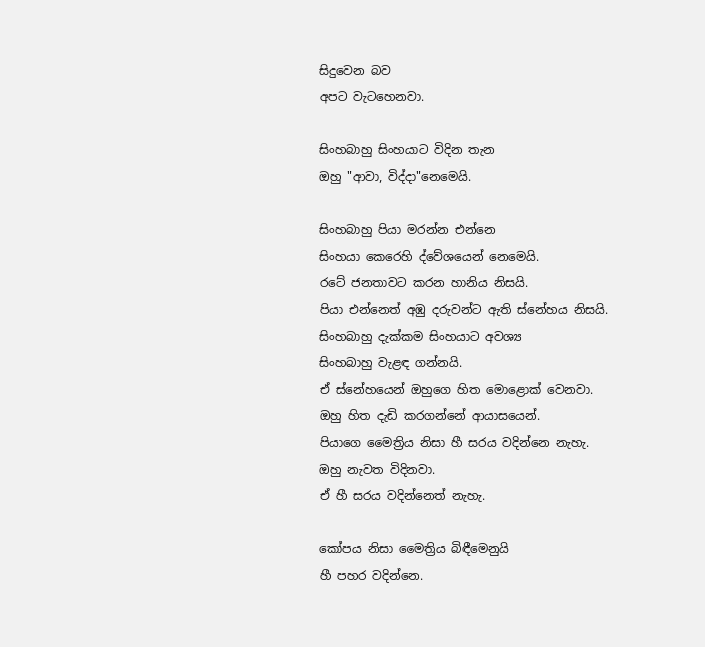සිදුවෙන බව
අපට වැටහෙනවා.

සිංහබාහු සිංහයාට විදින තැන
ඔහු "ආවා, විද්දා"නෙමෙයි.

සිංහබාහු පියා මරන්න එන්නෙ
සිංහයා කෙරෙහි ද්වේශයෙන් නෙමෙයි.
රටේ ජනතාවට කරන හානිය නිසයි.
පියා එන්නෙත් අඹු දරුවන්ට ඇති ස්නේහය නිසයි.
සිංහබාහු දැක්කම සිංහයාට අවශ්‍ය
සිංහබාහු වැළඳ ගන්නයි.
ඒ ස්නේහයෙන් ඔහුගෙ හිත මොළොක් වෙනවා.
ඔහු හිත දැඩි කරගන්නේ ආයාසයෙන්.
පියාගෙ මෛත්‍රිය නිසා හී සරය වදින්නෙ නැහැ.
ඔහු නැවත විදිනවා.
ඒ හී සරය වදින්නෙත් නැහැ.

කෝපය නිසා මෛත්‍රිය බිඳීමෙනුයි
හී පහර වදින්නෙ.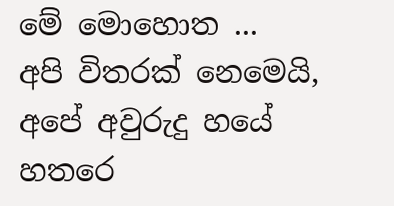මේ මොහොත ...
අපි විතරක් නෙමෙයි,
අපේ අවුරුදු හයේ හතරෙ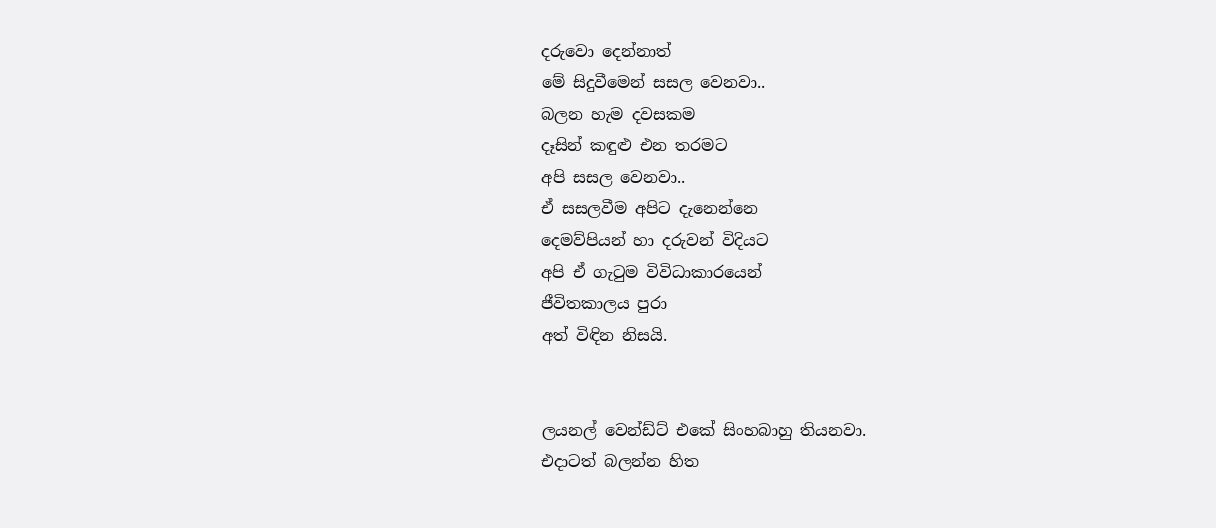දරුවො දෙන්නාත්
මේ සිදුවීමෙන් සසල වෙනවා..
බලන හැම දවසකම
දෑසින් කඳුළු එන තරමට
අපි සසල වෙනවා..
ඒ සසලවීම අපිට දැනෙන්නෙ
දෙමව්පියන් හා දරුවන් විදියට
අපි ඒ ගැටුම විවිධාකාරයෙන්
ජීවිතකාලය පුරා
අත් විඳින නිසයි.


ලයනල් වෙන්ඩ්ට් එකේ සිංහබාහු තියනවා.
එදාටත් බලන්න හිත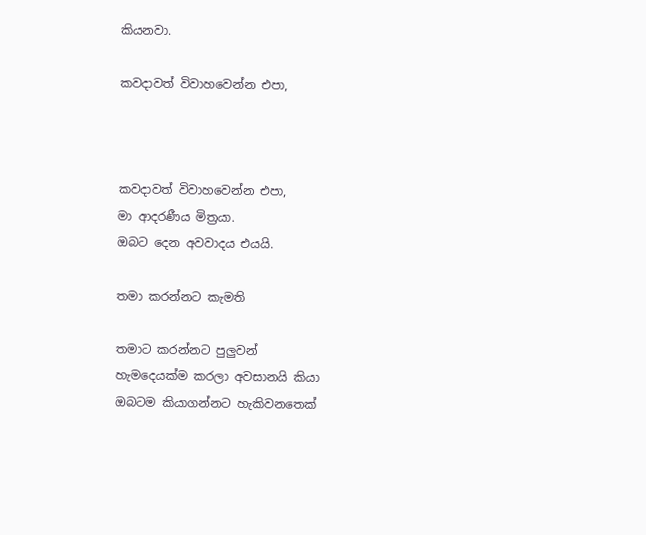කියනවා.

කවදාවත් විවාහවෙන්න එපා,



කවදාවත් විවාහවෙන්න එපා,
මා ආදරණීය මිත්‍රයා.
ඔබට දෙන අවවාදය එයයි.

තමා කරන්නට කැමති

තමාට කරන්නට පුලුවන්
හැමදෙයක්ම කරලා අවසානයි කියා
ඔබටම කියාගන්නට හැකිවනතෙක්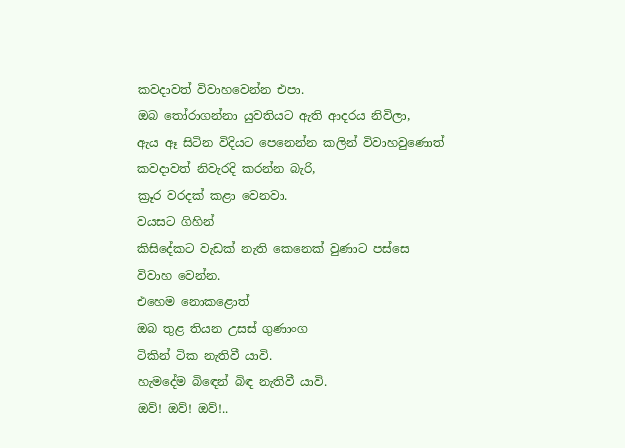කවදාවත් විවාහවෙන්න එපා.
ඔබ තෝරාගන්නා යුවතියට ඇති ආදරය නිවිලා,
ඇය ඈ සිටින විදියට පෙනෙන්න කලින් විවාහවුණොත්
කවදාවත් නිවැරදි කරන්න බැරි,
ක්‍රූර වරදක් කළා වෙනවා.
වයසට ගිහින්
කිසිදේකට වැඩක් නැති කෙනෙක් වුණාට පස්සෙ
විවාහ වෙන්න.
එහෙම නොකළොත්
ඔබ තුළ තියන උසස් ගුණාංග
ටිකින් ටික නැතිවී යාවි.
හැමදේම බිඳෙන් බිඳ නැතිවී යාවි.
ඔව්! ඔව්! ඔව්!..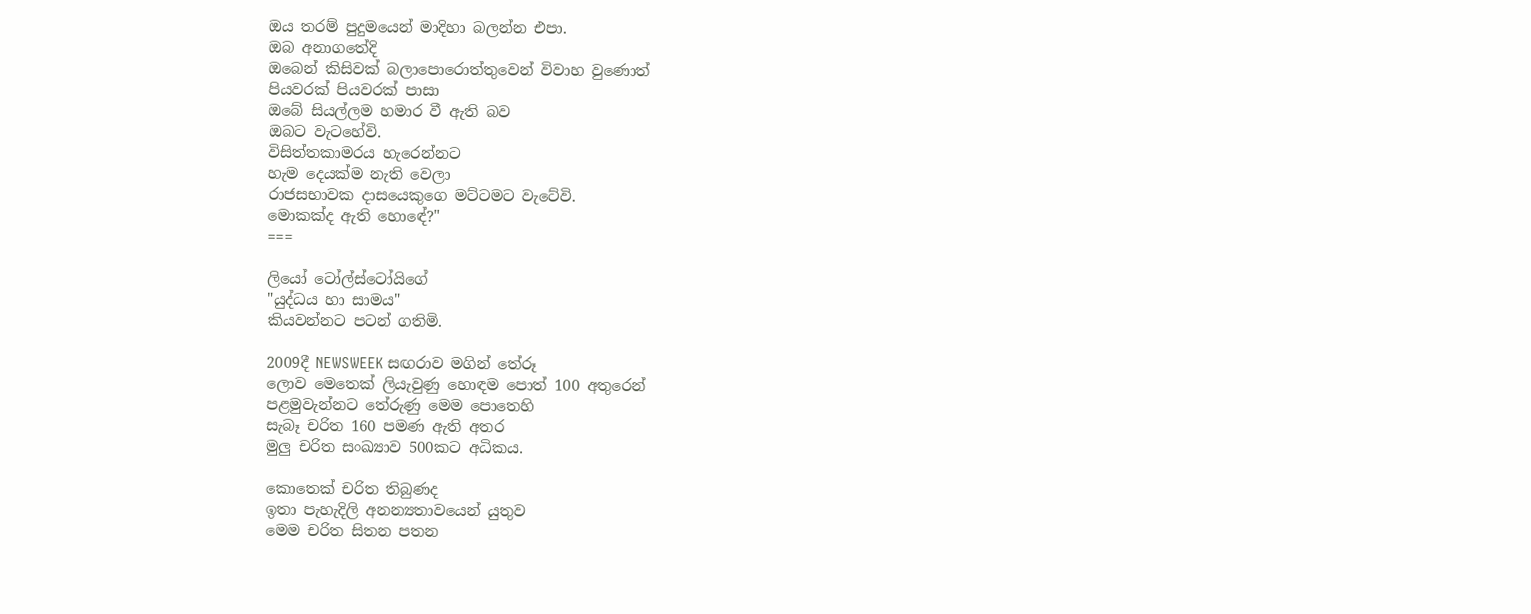ඔය තරම් පුදුමයෙන් මාදිහා බලන්න එපා.
ඔබ අනාගතේදි
ඔබෙන් කිසිවක් බලාපොරොත්තුවෙන් විවාහ වුණොත්
පියවරක් පියවරක් පාසා
ඔබේ සියල්ලම හමාර වී ඇති බව
ඔබට වැටහේවි.
විසිත්තකාමරය හැරෙන්නට
හැම දෙයක්ම නැති වෙලා
රාජසභාවක දාසයෙකුගෙ මට්ටමට වැටේවි.
මොකක්ද ඇති හොඳේ?"
===

ලියෝ ටෝල්ස්ටෝයිගේ
"යුද්ධය හා සාමය"
කියවන්නට පටන් ගතිමි.

2009දී NEWSWEEK සඟරාව මගින් තේරූ
ලොව මෙතෙක් ලියැවුණු හොඳම පොත් 100 අතුරෙන්
පළමුවැන්නට තේරුණු මෙම පොතෙහි
සැබෑ චරිත 160 පමණ ඇති අතර
මුලු චරිත සංඛ්‍යාව 500කට අධිකය.

කොතෙක් චරිත තිබුණද
ඉතා පැහැදිලි අනන්‍යතාවයෙන් යුතුව
මෙම චරිත සිතන පතන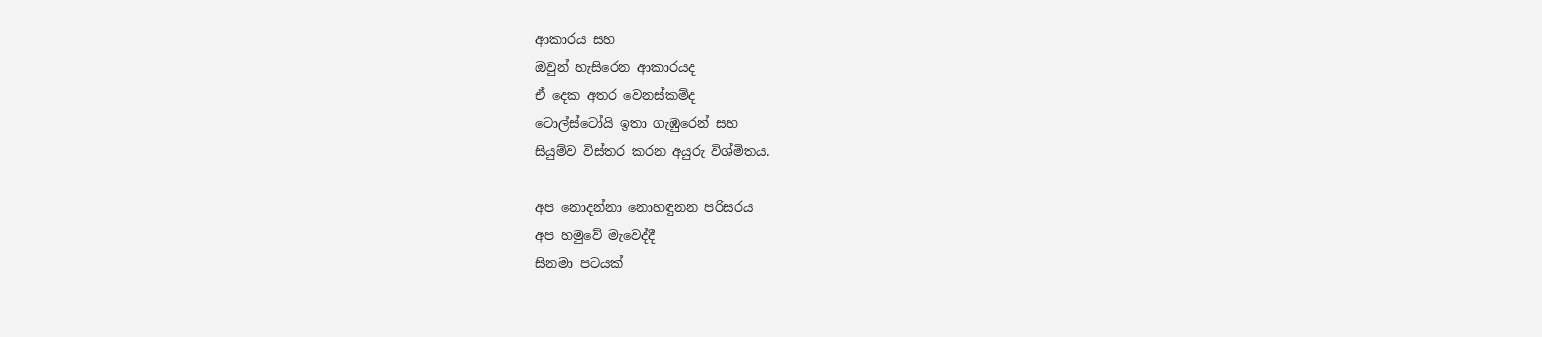ආකාරය සහ
ඔවුන් හැසිරෙන ආකාරයද
ඒ දෙක අතර වෙනස්කම්ද
ටොල්ස්ටෝයි ඉතා ගැඹුරෙන් සහ
සියුම්ව විස්තර කරන අයුරු විශ්මිතය.

අප නොදන්නා නොහඳුනන පරිසරය
අප හමුවේ මැවෙද්දී
සිනමා පටයක්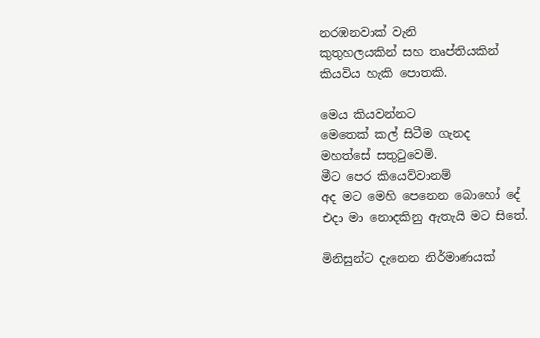නරඹනවාක් වැනි
කුතුහලයකින් සහ තෘප්තියකින්
කියවිය හැකි පොතකි.

මෙය කියවන්නට
මෙතෙක් කල් සිටීම ගැනද
මහත්සේ සතුටුවෙමි.
මීට පෙර කියෙව්වානම්
අද මට මෙහි පෙනෙන බොහෝ දේ
එදා මා නොදකිනු ඇතැයි මට සිතේ.

මිනිසුන්ට දැනෙන නිර්මාණයක්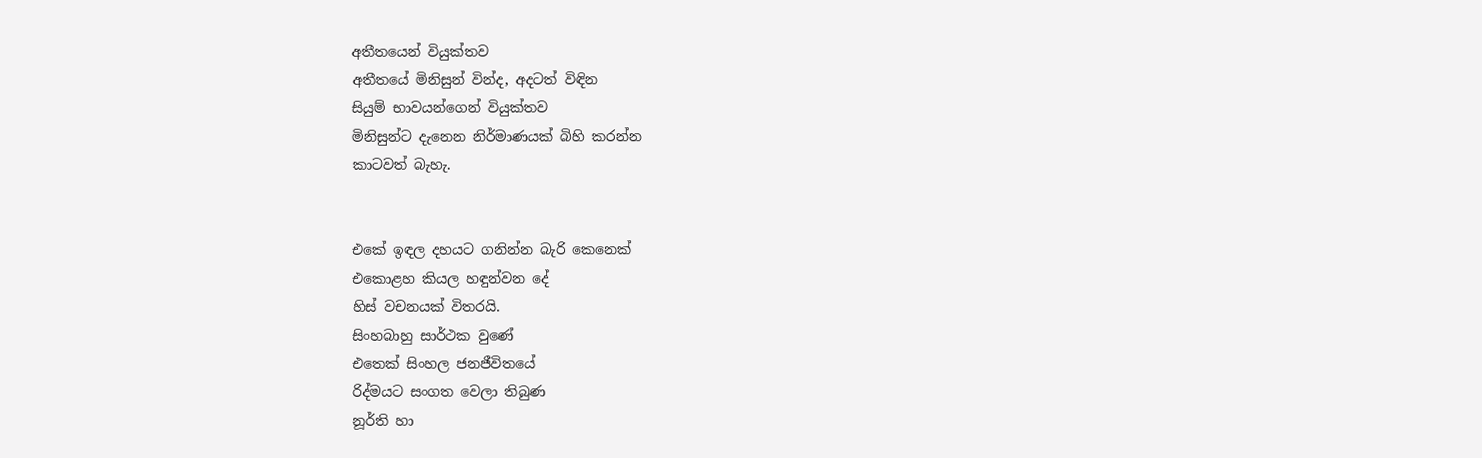අතීතයෙන් වියුක්තව
අතීතයේ මිනිසුන් වින්ද, අදටත් විඳින
සියුම් භාවයන්ගෙන් වියුක්තව
මිනිසුන්ට දැනෙන නිර්මාණයක් බිහි කරන්න
කාටවත් බැහැ.


එකේ ඉඳල දහයට ගනින්න බැරි කෙනෙක්
එකොළහ කියල හඳුන්වන දේ
හිස් වචනයක් විතරයි.
සිංහබාහු සාර්ථක වුණේ
එතෙක් සිංහල ජනජීවිතයේ
රිද්මයට සංගත වෙලා තිබුණ
නූර්ති හා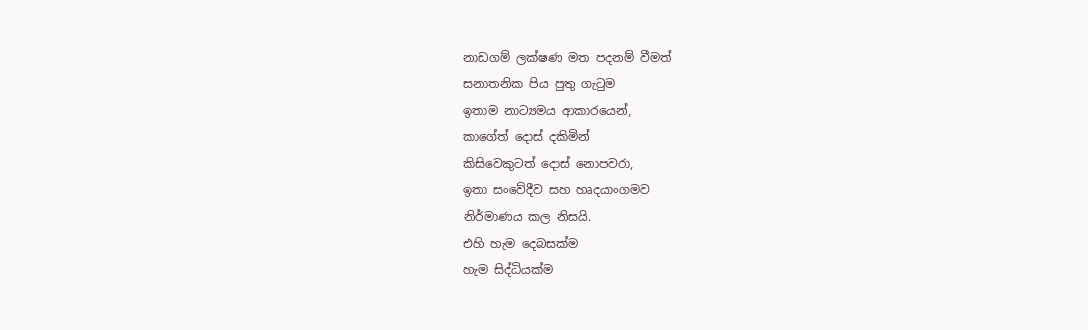නාඩගම් ලක්ෂණ මත පදනම් වීමත්
සනාතනික පිය පුතු ගැටුම
ඉතාම නාට්‍යමය ආකාරයෙන්,
කාගේත් දොස් දකිමින්
කිසිවෙකුටත් දොස් නොපවරා,
ඉතා සංවේදීව සහ හෘදයාංගමව
නිර්මාණය කල නිසයි.
එහි හැම දෙබසක්ම
හැම සිද්ධියක්ම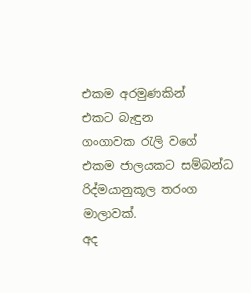එකම අරමුණකින්
එකට බැඳුන
ගංගාවක රැලි වගේ
එකම ජාලයකට සම්බන්ධ
රිද්මයානුකූල තරංග මාලාවක්.
අද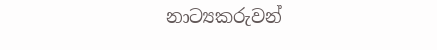නාට්‍යකරුවන්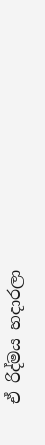ඒ රිද්මය හදාරලා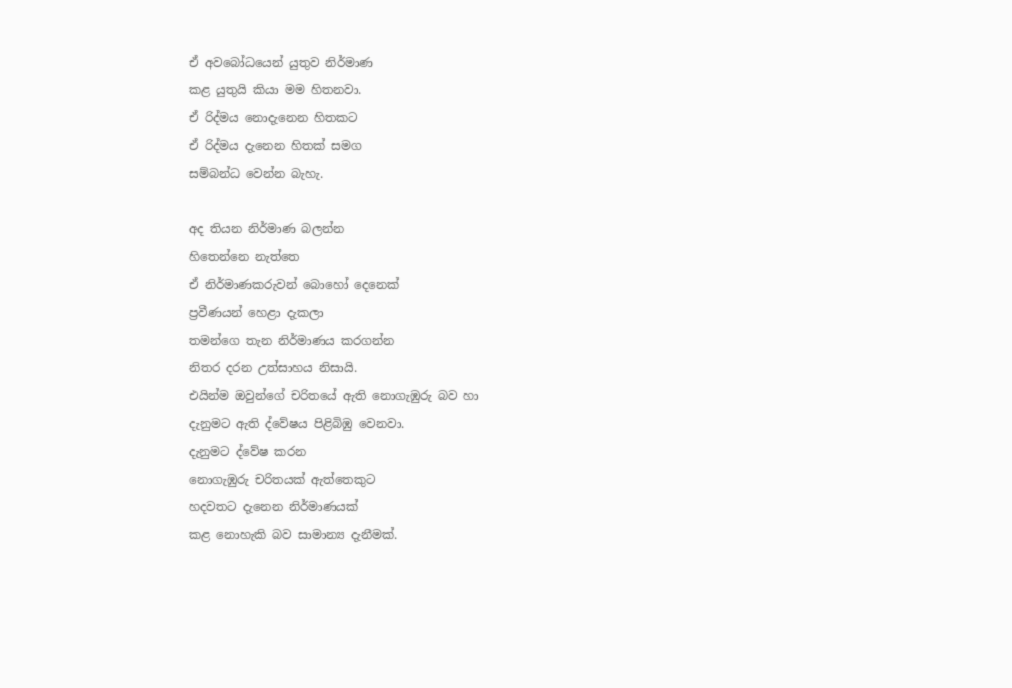ඒ අවබෝධයෙන් යුතුව නිර්මාණ
කළ යුතුයි කියා මම හිතනවා.
ඒ රිද්මය නොදැනෙන හිතකට
ඒ රිද්මය දැනෙන හිතක් සමග
සම්බන්ධ වෙන්න බැහැ.

අද තියන නිර්මාණ බලන්න
හිතෙන්නෙ නැත්තෙ
ඒ නිර්මාණකරුවන් බොහෝ දෙනෙක්
ප්‍රවීණයන් හෙළා දැකලා
තමන්ගෙ තැන නිර්මාණය කරගන්න
නිතර දරන උත්සාහය නිසායි.
එයින්ම ඔවුන්ගේ චරිතයේ ඇති නොගැඹුරු බව හා
දැනුමට ඇති ද්වේෂය පිළිබිඹු වෙනවා.
දැනුමට ද්වේෂ කරන
නොගැඹුරු චරිතයක් ඇත්තෙකුට
හදවතට දැනෙන නිර්මාණයක්
කළ නොහැකි බව සාමාන්‍ය දැනීමක්.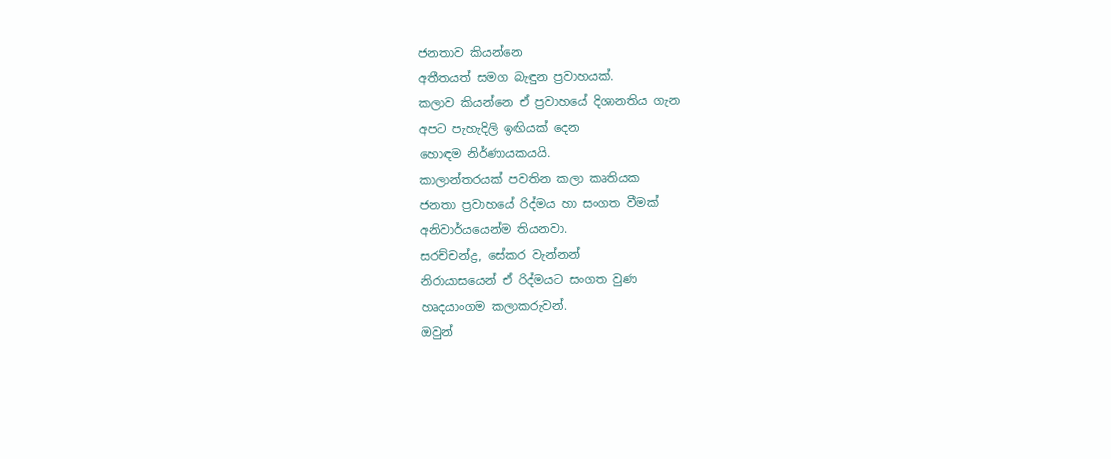ජනතාව කියන්නෙ
අතීතයත් සමග බැඳුන ප්‍රවාහයක්.
කලාව කියන්නෙ ඒ ප්‍රවාහයේ දිශානතිය ගැන
අපට පැහැදිලි ඉඟියක් දෙන
හොඳම නිර්ණායකයයි.
කාලාන්තරයක් පවතින කලා කෘතියක
ජනතා ප්‍රවාහයේ රිද්මය හා සංගත වීමක්
අනිවාර්යයෙන්ම තියනවා.
සරච්චන්ද්‍ර, සේකර වැන්නන්
නිරායාසයෙන් ඒ රිද්මයට සංගත වුණ
හෘදයාංගම කලාකරුවන්.
ඔවුන්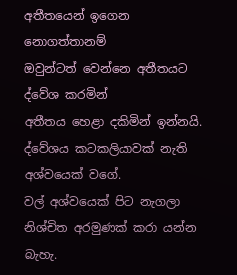අතීතයෙන් ඉගෙන නොගත්තානම්
ඔවුන්ටත් වෙන්නෙ අතීතයට ද්වේශ කරමින්
අතීතය හෙළා දකිමින් ඉන්නයි.
ද්වේශය කටකලියාවක් නැති අශ්වයෙක් වගේ.
වල් අශ්වයෙක් පිට නැගලා
නිශ්චිත අරමුණක් කරා යන්න බැහැ.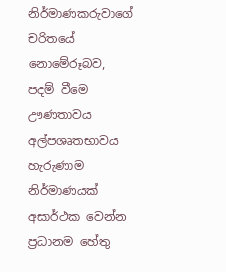නිර්මාණකරුවාගේ චරිතයේ
නොමේරූබව, පදම් වීමෙ ඌණතාවය
අල්පශෘතභාවය හැරුණාම
නිර්මාණයක් අසාර්ථක වෙන්න
ප්‍රධානම හේතු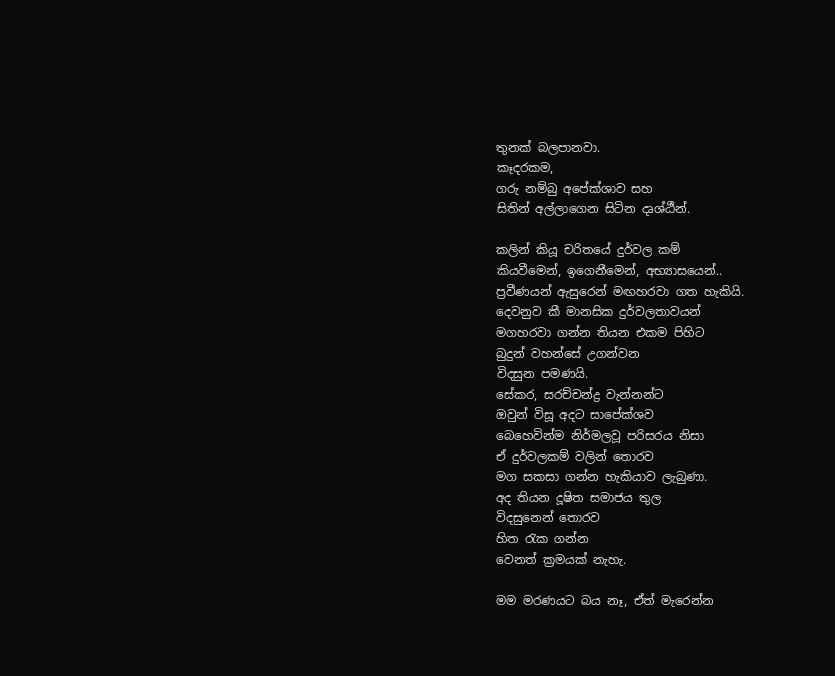තුනක් බලපානවා.
කෑදරකම,
ගරු නම්බු අපේක්ශාව සහ
සිතින් අල්ලාගෙන සිටින දෘශ්ඨීන්.

කලින් කියූ චරිතයේ දුර්වල කම්
කියවීමෙන්, ඉගෙනීමෙන්, අභ්‍යාසයෙන්..
ප්‍රවීණයන් ඇසුරෙන් මඟහරවා ගත හැකියි.
දෙවනුව කී මානසික දුර්වලතාවයන්
මගහරවා ගන්න තියන එකම පිහිට
බුදුන් වහන්සේ උගන්වන
විදසුන පමණයි.
සේකර, සරච්චන්ද්‍ර වැන්නන්ට
ඔවුන් විසූ අදට සාපේක්ශව
බෙහෙවින්ම නිර්මලවූ පරිසරය නිසා
ඒ දුර්වලකම් වලින් තොරව
මග සකසා ගන්න හැකියාව ලැබුණා.
අද තියන දූෂිත සමාජය තුල
විදසුනෙන් තොරව
හිත රැක ගන්න
වෙනත් ක්‍රමයක් නැහැ.

මම මරණයට බය නෑ, ඒත් මැරෙන්න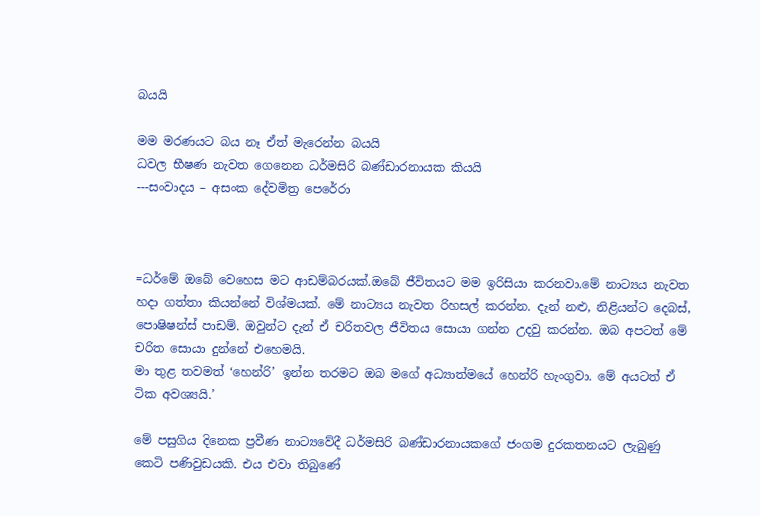බයයි

මම මරණයට බය නෑ ඒත් මැරෙන්න බයයි
ධවල භීෂණ නැවත ගෙනෙන ධර්මසිරි බණ්ඩාරනායක කියයි
---සංවාදය – අසංක දේවමිත්‍ර පෙරේරා



=ධර්මේ ඔබේ වෙහෙස මට ආඩම්බරයක්.ඔබේ ජීවිතයට මම ඉරිසියා කරනවා.මේ නාට්‍යය නැවත හදා ගත්තා කියන්නේ විශ්මයක්. මේ නාට්‍යය නැවත රිහසල් කරන්න. දැන් නළු, නිළියන්ට දෙබස්, පොෂිෂන්ස් පාඩම්. ඔවුන්ට දැන් ඒ චරිතවල ජීවිතය සොයා ගන්න උදවු කරන්න. ඔබ අපටත් මේ චරිත සොයා දුන්නේ එහෙමයි.
මා තුළ තවමත් ‘හෙන්රි’ ඉන්න තරමට ඔබ මගේ අධ්‍යාත්මයේ හෙන්රි හැංගුවා. මේ අයටත් ඒ ටික අවශ්‍යයි.’

මේ පසුගිය දිනෙක ප්‍රවීණ නාට්‍යවේදී ධර්මසිරි බණ්ඩාරනායකගේ ජංගම දුරකතනයට ලැබුණු කෙටි පණිවුඩයකි. එය එවා තිබුණේ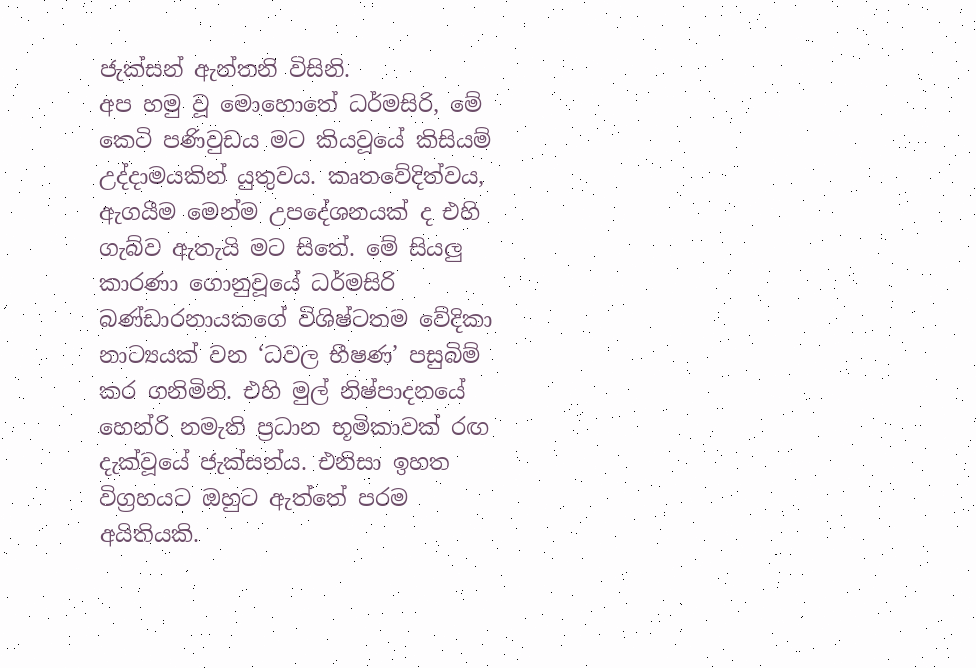ජැක්සන් ඇන්තනි විසිනි.
අප හමු වූ මොහොතේ ධර්මසිරි, මේ කෙටි පණිවුඩය මට කියවූයේ කිසියම් උද්දාමයකින් යුතුවය. කෘතවේදිත්වය, ඇගයීම මෙන්ම උපදේශනයක් ද එහි ගැබ්ව ඇතැයි මට සිතේ. මේ සියලු කාරණා ගොනුවූයේ ධර්මසිරි බණ්ඩාරනායකගේ විශිෂ්ටතම වේදිකා නාට්‍යයක් වන ‘ධවල භීෂණ’ පසුබිම් කර ගනිමිනි. එහි මුල් නිෂ්පාදනයේ හෙන්රි නමැති ප්‍රධාන භූමිකාවක් රඟ දැක්වූයේ ජැක්සන්ය. එනිසා ඉහත විග්‍රහයට ඔහුට ඇත්තේ පරම අයිතියකි.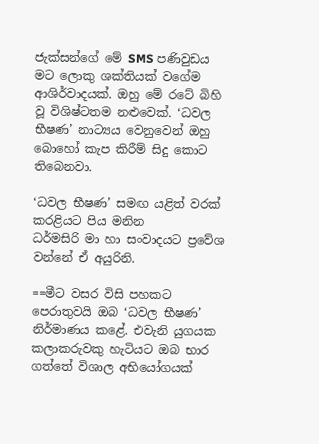ජැක්සන්ගේ මේ SMS පණිවුඩය මට ලොකු ශක්තියක් වගේම ආශිර්වාදයක්. ඔහු මේ රටේ බිහි වූ විශිෂ්ටතම නළුවෙක්. ‘ධවල භීෂණ’ නාට්‍යය වෙනුවෙන් ඔහු බොහෝ කැප කිරීම් සිදු කොට තිබෙනවා.

‘ධවල භීෂණ’ සමඟ යළිත් වරක් කරළියට පිය මනින
ධර්මසිරි මා හා සංවාදයට ප්‍රවේශ වන්නේ ඒ අයුරිනි.

==මීට වසර විසි පහකට පෙරාතුවයි ඔබ ‘ධවල භීෂණ’ නිර්මාණය කළේ. එවැනි යුගයක කලාකරුවකු හැටියට ඔබ භාර ගත්තේ විශාල අභියෝගයක්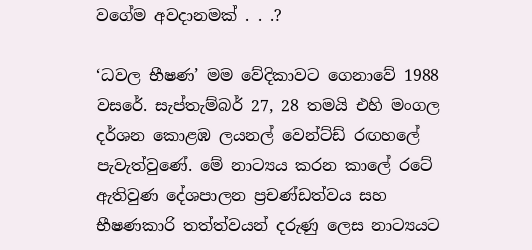වගේම අවදානමක් . . .?

‘ධවල භීෂණ’ මම වේදිකාවට ගෙනාවේ 1988 වසරේ. සැප්තැම්බර් 27, 28 තමයි එහි මංගල දර්ශන කොළඹ ලයනල් වෙන්ට්ඩ් රඟහලේ පැවැත්වුණේ. මේ නාට්‍යය කරන කාලේ රටේ ඇතිවුණ දේශපාලන ප්‍රචණ්ඩත්වය සහ භීෂණකාරි තත්ත්වයන් දරුණු ලෙස නාට්‍යයට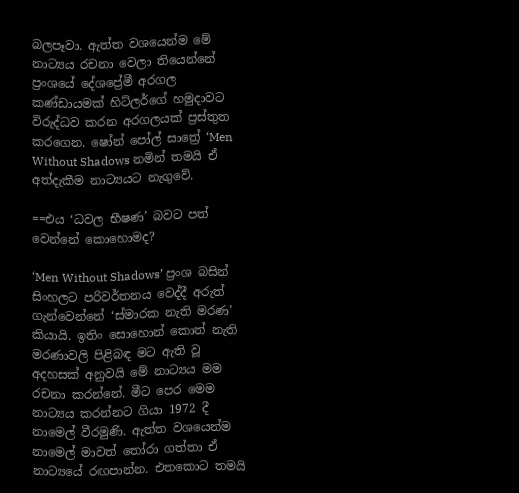බලපෑවා. ඇත්ත වශයෙන්ම මේ නාට්‍යය රචනා වෙලා තියෙන්නේ ප්‍රංශයේ දේශප්‍රේමී අරගල කණ්ඩායමක් හිට්ලර්ගේ හමුදාවට විරුද්ධව කරන අරගලයක් ප්‍රස්තුත කරගෙන. ෂෝන් පෝල් සාත්‍රේ ‘Men Without Shadows නමින් තමයි ඒ අත්දැකීම නාට්‍යයට නැගුවේ.

==එය ‘ධවල භීෂණ’ බවට පත් වෙන්නේ කොහොමද?

‘Men Without Shadows’ ප්‍රංශ බසින් සිංහලට පරිවර්තනය වෙද්දී අරුත් ගැන්වෙන්නේ ‘ස්මාරක නැති මරණ’ කියායි. ඉතිං සොහොන් කොත් නැති මරණාවලි පිළිබඳ මට ඇති වූ අදහසක් අනුවයි මේ නාට්‍යය මම රචනා කරන්නේ. මීට පෙර මෙම නාට්‍යය කරන්නට ගියා 1972 දී නාමෙල් වීරමුණි. ඇත්ත වශයෙන්ම නාමෙල් මාවත් තෝරා ගත්තා ඒ නාට්‍යයේ රඟපාන්න. එතකොට තමයි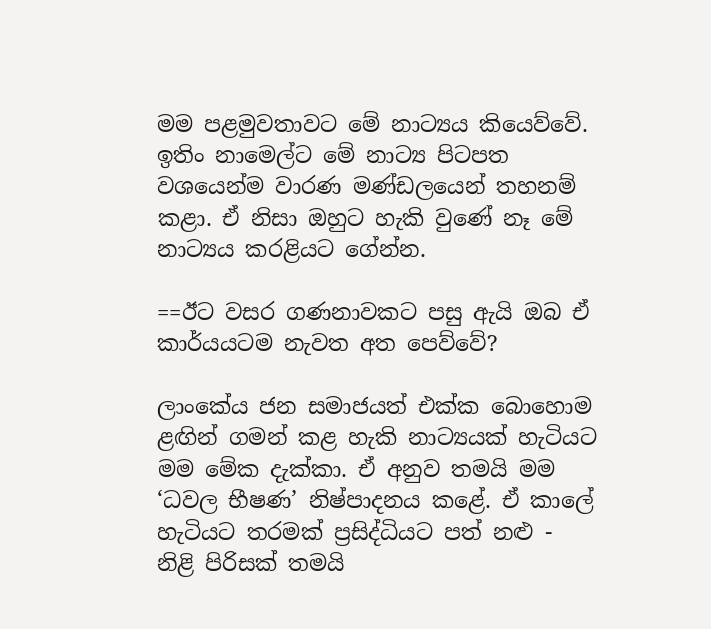මම පළමුවතාවට මේ නාට්‍යය කියෙව්වේ. ඉතිං නාමෙල්ට මේ නාට්‍ය පිටපත වශයෙන්ම වාරණ මණ්ඩලයෙන් තහනම් කළා. ඒ නිසා ඔහුට හැකි වුණේ නෑ මේ නාට්‍යය කරළියට ගේන්න.

==ඊට වසර ගණනාවකට පසු ඇයි ඔබ ඒ කාර්යයටම නැවත අත පෙව්වේ?

ලාංකේය ජන සමාජයත් එක්ක බොහොම ළඟින් ගමන් කළ හැකි නාට්‍යයක් හැටියට මම මේක දැක්කා. ඒ අනුව තමයි මම ‘ධවල භීෂණ’ නිෂ්පාදනය කළේ. ඒ කාලේ හැටියට තරමක් ප්‍රසිද්ධියට පත් නළු - නිළි පිරිසක් තමයි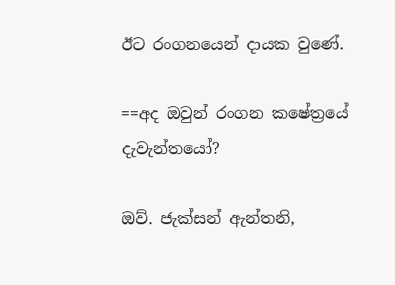ඊට රංගනයෙන් දායක වුණේ.

==අද ඔවුන් රංගන කෂේත්‍රයේ දැවැන්තයෝ?

ඔව්. ජැක්සන් ඇන්තනි,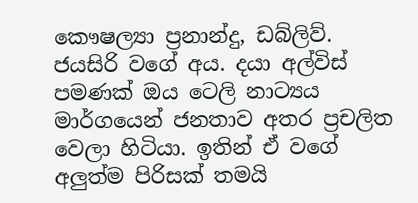කෞෂල්‍යා ප්‍රනාන්දු, ඩබ්ලිව්. ජයසිරි වගේ අය. දයා අල්විස් පමණක් ඔය ටෙලි නාට්‍යය මාර්ගයෙන් ජනතාව අතර ප්‍රචලිත වෙලා හිටියා. ඉතින් ඒ වගේ අලුත්ම පිරිසක් තමයි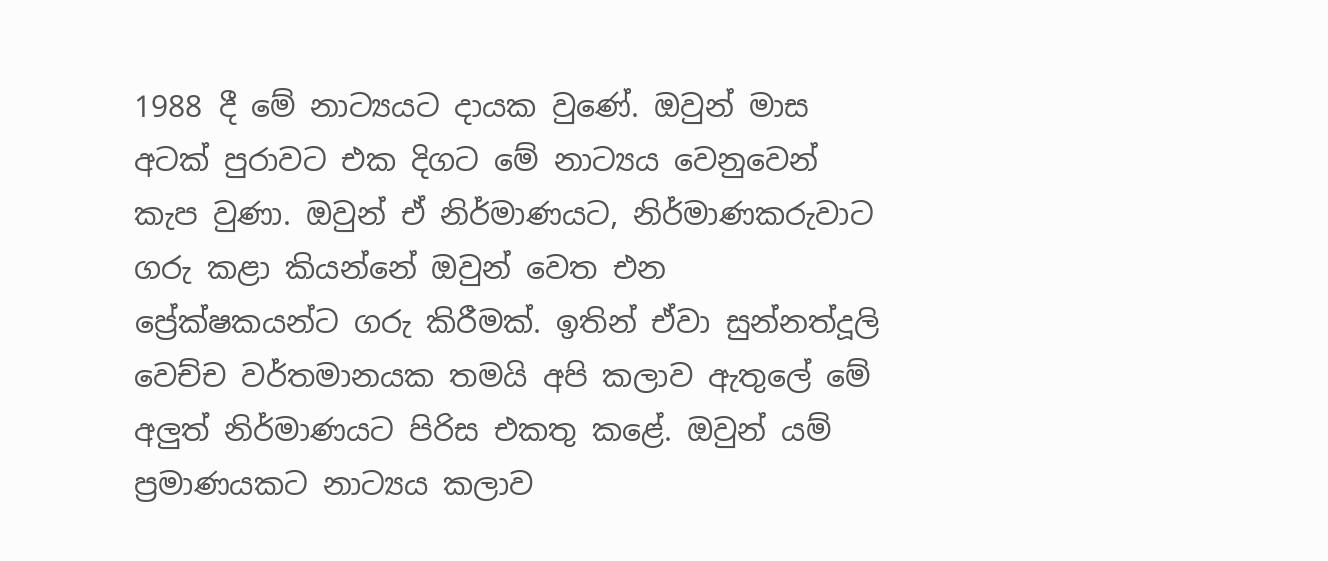1988 දී මේ නාට්‍යයට දායක වුණේ. ඔවුන් මාස අටක් පුරාවට එක දිගට මේ නාට්‍යය වෙනුවෙන් කැප වුණා. ඔවුන් ඒ නිර්මාණයට, නිර්මාණකරුවාට ගරු කළා කියන්නේ ඔවුන් වෙත එන ප්‍රේක්ෂකයන්ට ගරු කිරීමක්. ඉතින් ඒවා සුන්නත්දූලි වෙච්ච වර්තමානයක තමයි අපි කලාව ඇතුලේ මේ අලුත් නිර්මාණයට පිරිස එකතු කළේ. ඔවුන් යම් ප්‍රමාණයකට නාට්‍යය කලාව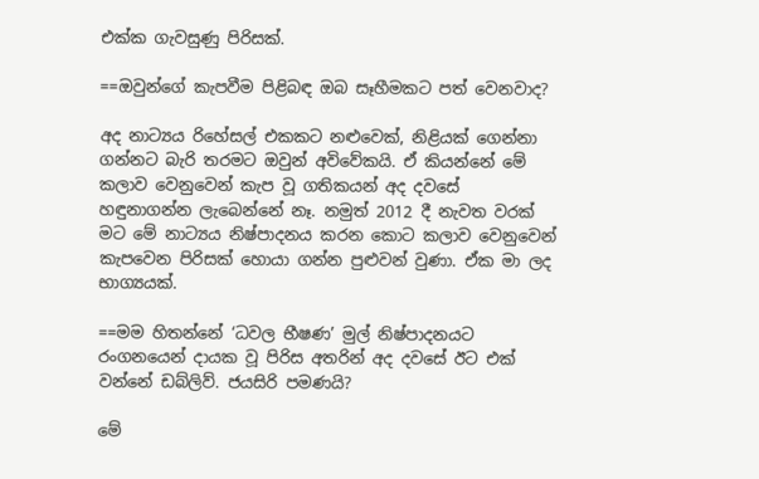එක්ක ගැවසුණු පිරිසක්.

==ඔවුන්ගේ කැපවීම පිළිබඳ ඔබ සෑහීමකට පත් වෙනවාද?

අද නාට්‍යය රිහේසල් එකකට නළුවෙක්, නිළියක් ගෙන්නා ගන්නට බැරි තරමට ඔවුන් අවිවේකයි. ඒ කියන්නේ මේ කලාව වෙනුවෙන් කැප වූ ගතිකයන් අද දවසේ හඳුනාගන්න ලැබෙන්නේ නෑ. නමුත් 2012 දී නැවත වරක් මට මේ නාට්‍යය නිෂ්පාදනය කරන කොට කලාව වෙනුවෙන් කැපවෙන පිරිසක් හොයා ගන්න පුළුවන් වුණා. ඒක මා ලද භාග්‍යයක්.

==මම හිතන්නේ ‘ධවල භීෂණ’ මුල් නිෂ්පාදනයට රංගනයෙන් දායක වූ පිරිස අතරින් අද දවසේ ඊට එක් වන්නේ ඩබ්ලිව්. ජයසිරි පමණයි?

මේ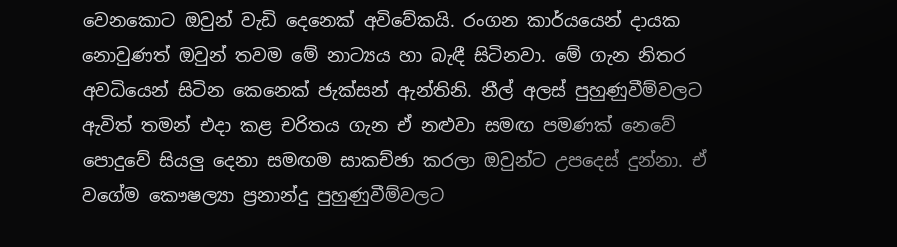වෙනකොට ඔවුන් වැඩි දෙනෙක් අවිවේකයි. රංගන කාර්යයෙන් දායක නොවුණත් ඔවුන් තවම මේ නාට්‍යය හා බැඳී සිටිනවා. මේ ගැන නිතර අවධියෙන් සිටින කෙනෙක් ජැක්සන් ඇන්තිනි. නීල් අලස් පුහුණුවීම්වලට ඇවිත් තමන් එදා කළ චරිතය ගැන ඒ නළුවා සමඟ පමණක් නෙවේ පොදුවේ සියලු දෙනා සමඟම සාකච්ඡා කරලා ඔවුන්ට උපදෙස් දුන්නා. ඒ වගේම කෞෂල්‍යා ප්‍රනාන්දු පුහුණුවීම්වලට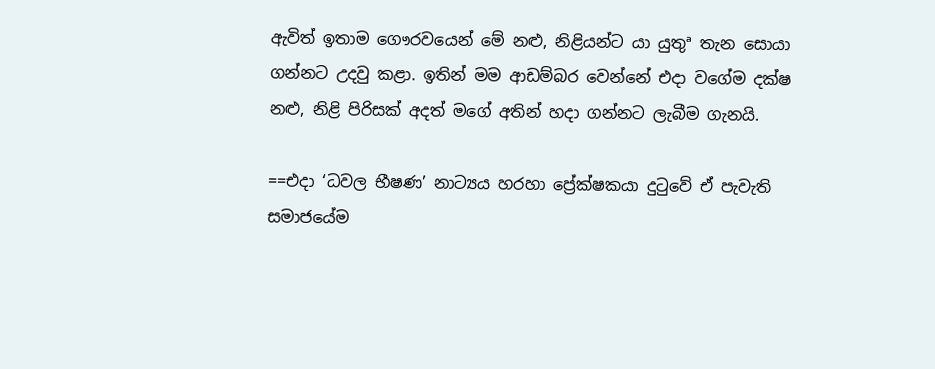ඇවිත් ඉතාම ගෞරවයෙන් මේ නළු, නිළියන්ට යා යුතුª තැන සොයා ගන්නට උදවු කළා. ඉතින් මම ආඩම්බර වෙන්නේ එදා වගේම දක්ෂ නළු, නිළි පිරිසක් අදත් මගේ අතින් හදා ගන්නට ලැබීම ගැනයි.

==එදා ‘ධවල භීෂණ’ නාට්‍යය හරහා ප්‍රේක්ෂකයා දුටුවේ ඒ පැවැති සමාජයේම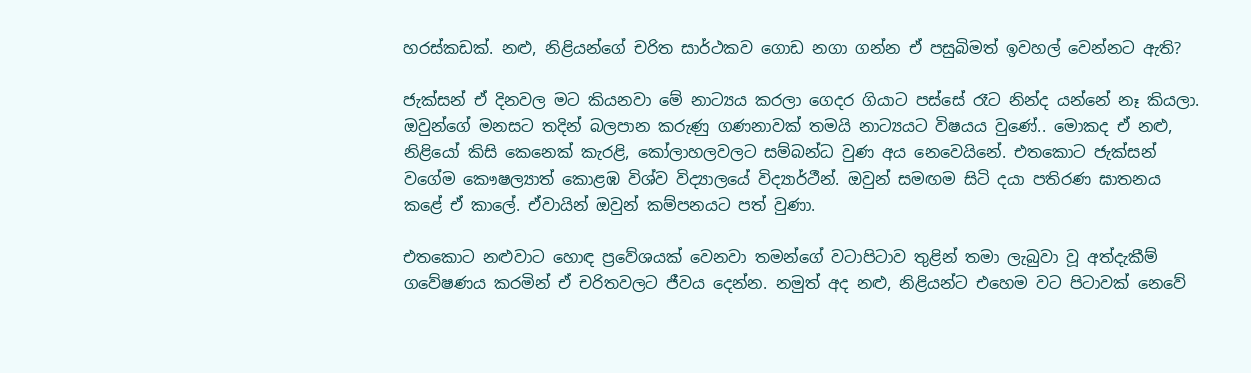හරස්කඩක්. නළු, නිළියන්ගේ චරිත සාර්ථකව ගොඩ නගා ගන්න ඒ පසුබිමත් ඉවහල් වෙන්නට ඇති?

ජැක්සන් ඒ දිනවල මට කියනවා මේ නාට්‍යය කරලා ගෙදර ගියාට පස්සේ රෑට නින්ද යන්නේ නෑ කියලා. ඔවුන්ගේ මනසට තදින් බලපාන කරුණු ගණනාවක් තමයි නාට්‍යයට විෂයය වුණේ.. මොකද ඒ නළු, නිළියෝ කිසි කෙනෙක් කැරළි, කෝලාහලවලට සම්බන්ධ වුණ අය නෙවෙයිනේ. එතකොට ජැක්සන් වගේම කෞෂල්‍යාත් කොළඹ විශ්ව විද්‍යාලයේ විද්‍යාර්ථීන්. ඔවුන් සමඟම සිටි දයා පතිරණ ඝාතනය කළේ ඒ කාලේ. ඒවායින් ඔවුන් කම්පනයට පත් වුණා.

එතකොට නළුවාට හොඳ ප්‍රවේශයක් වෙනවා තමන්ගේ වටාපිටාව තුළින් තමා ලැබුවා වූ අත්දැකීම් ගවේෂණය කරමින් ඒ චරිතවලට ජීවය දෙන්න. නමුත් අද නළු, නිළියන්ට එහෙම වට පිටාවක් නෙවේ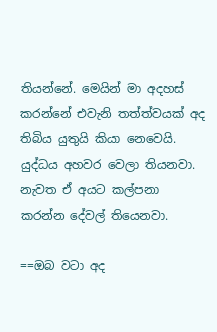තියන්නේ. මෙයින් මා අදහස් කරන්නේ එවැනි තත්ත්වයක් අද තිබිය යුතුයි කියා නෙවෙයි. යුද්ධය අහවර වෙලා තියනවා. නැවත ඒ අයට කල්පනා කරන්න දේවල් තියෙනවා.

==ඔබ වටා අද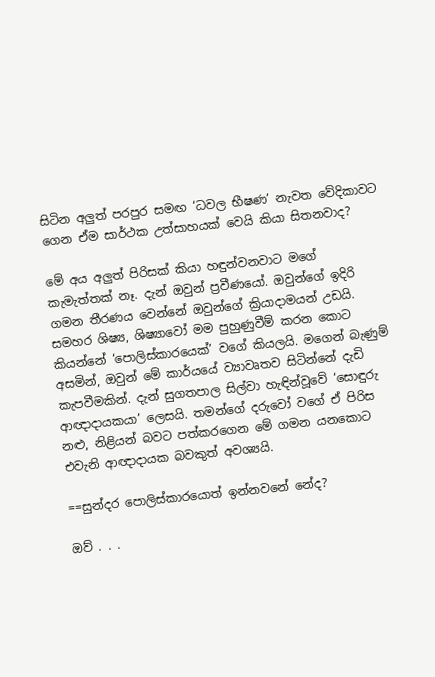සිටින අලුත් පරපුර සමඟ ‘ධවල භීෂණ’ නැවත වේදිකාවට ගෙන ඒම සාර්ථක උත්සාහයක් වෙයි කියා සිතනවාද?

මේ අය අලුත් පිරිසක් කියා හඳුන්වනවාට මගේ කැමැත්තක් නෑ. දැන් ඔවුන් ප්‍රවීණයෝ. ඔවුන්ගේ ඉදිරි ගමන තීරණය වෙන්නේ ඔවුන්ගේ ක්‍රියාදාමයන් උඩයි. සමහර ශිෂ්‍ය, ශිෂ්‍යාවෝ මම පුහුණුවීම් කරන කොට කියන්නේ ‘පොලිස්කාරයෙක්’ වගේ කියලයි. මගෙන් බැණුම් අසමින්, ඔවුන් මේ කාර්යයේ ව්‍යාවෘතව සිටින්නේ දැඩි කැපවීමකින්. දැන් සුගතපාල සිල්වා හැඳින්වූවේ ‘සොඳුරු ආඥාදායකයා’ ලෙසයි. තමන්ගේ දරුවෝ වගේ ඒ පිරිස නළු, නිළියන් බවට පත්කරගෙන මේ ගමන යනකොට එවැනි ආඥාදායක බවකුත් අවශ්‍යයි.

==සුන්දර පොලිස්කාරයොත් ඉන්නවනේ නේද?

ඔව් . . .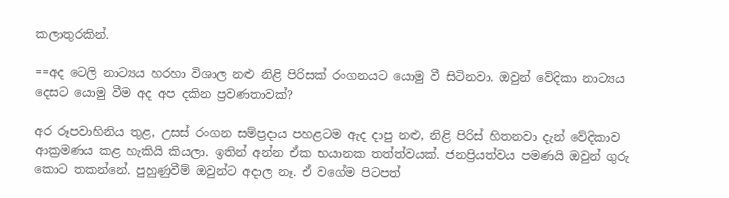කලාතුරකින්.

==අද ටෙලි නාට්‍යය හරහා විශාල නළු නිළි පිරිසක් රංගනයට යොමු වී සිටිනවා. ඔවුන් වේදිකා නාට්‍යය දෙසට යොමු වීම අද අප දකින ප්‍රවණතාවක්?

අර රූපවාහිනිය තුළ, උසස් රංගන සම්ප්‍රදාය පහළටම ඇද දාපු නළු, නිළි පිරිස් හිතනවා දැන් වේදිකාව ආක්‍රමණය කළ හැකියි කියලා. ඉතින් අන්න ඒක භයානක තත්ත්වයක්. ජනප්‍රියත්වය පමණයි ඔවුන් ගුරු කොට තකන්නේ. පුහුණුවීම් ඔවුන්ට අදාල නෑ. ඒ වගේම පිටපත්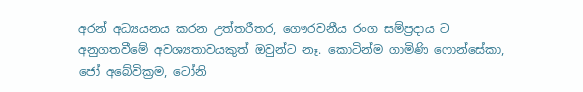අරන් අධ්‍යයනය කරන උත්තරීතර, ගෞරවනීය රංග සම්ප්‍රදාය ට අනුගතවීමේ අවශ්‍යතාවයකුත් ඔවුන්ට නෑ. කොටින්ම ගාමිණි ෆොන්සේකා, ජෝ අබේවික්‍රම, ටෝනි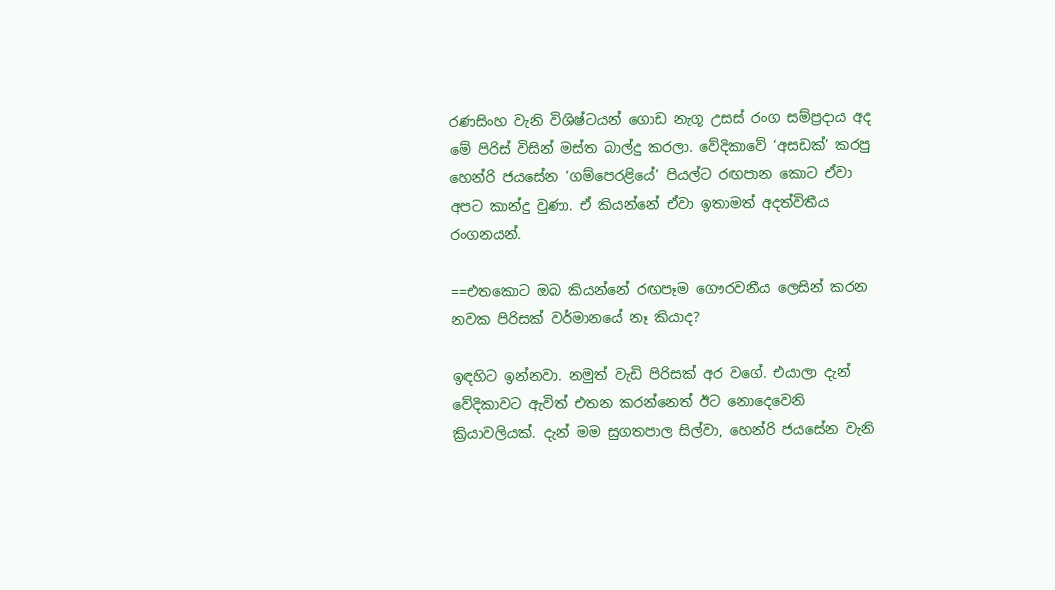රණසිංහ වැනි විශිෂ්ටයන් ගොඩ නැගූ උසස් රංග සම්ප්‍රදාය අද මේ පිරිස් විසින් මස්ත බාල්දු කරලා. වේදිකාවේ ‘අසඩක්’ කරපු හෙන්රි ජයසේන ‘ගම්පෙරළියේ’ පියල්ට රඟපාන කොට ඒවා අපට කාන්දු වුණා. ඒ කියන්නේ ඒවා ඉතාමත් අදත්විතීය රංගනයන්.

==එතකොට ඔබ කියන්නේ රඟපෑම ගෞරවනීය ලෙසින් කරන නවක පිරිසක් වර්මානයේ නෑ කියාද?

ඉඳහිට ඉන්නවා. නමුත් වැඩි පිරිසක් අර වගේ. එයාලා දැන් වේදිකාවට ඇවිත් එතන කරන්නෙත් ඊට නොදෙවෙනි ක්‍රියාවලියක්. දැන් මම සුගතපාල සිල්වා, හෙන්රි ජයසේන වැනි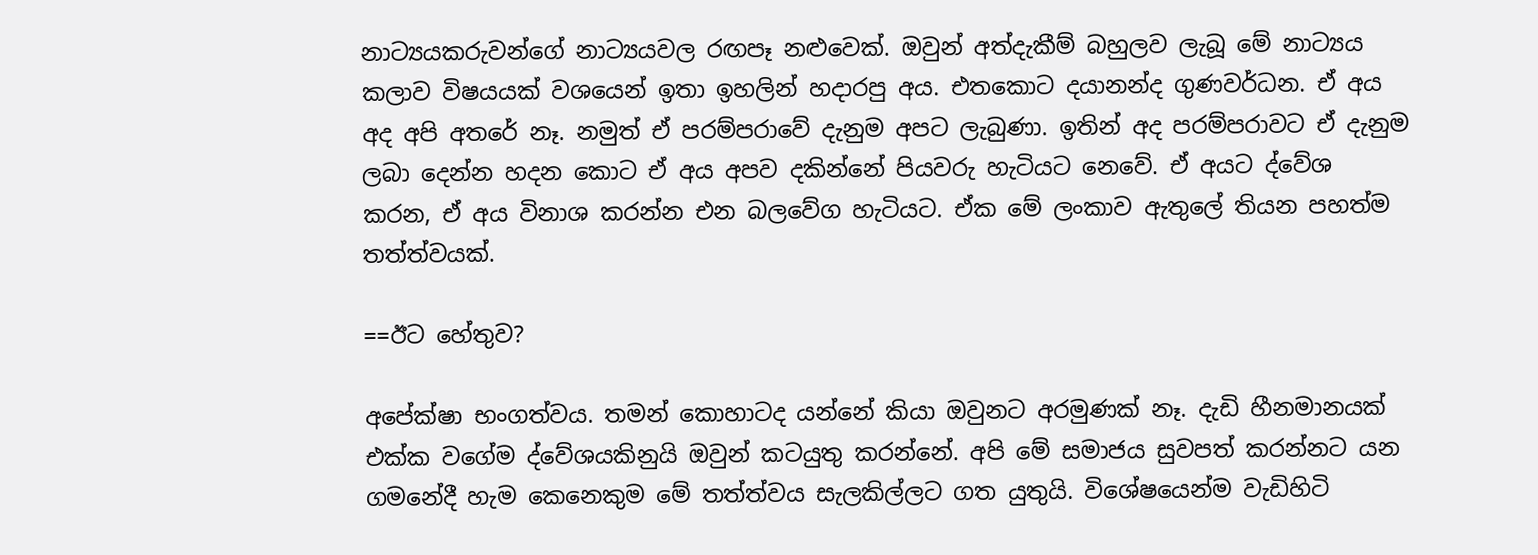නාට්‍යයකරුවන්ගේ නාට්‍යයවල රඟපෑ නළුවෙක්. ඔවුන් අත්දැකීම් බහුලව ලැබූ මේ නාට්‍යය කලාව විෂයයක් වශයෙන් ඉතා ඉහලින් හදාරපු අය. එතකොට දයානන්ද ගුණවර්ධන. ඒ අය අද අපි අතරේ නෑ. නමුත් ඒ පරම්පරාවේ දැනුම අපට ලැබුණා. ඉතින් අද පරම්පරාවට ඒ දැනුම ලබා දෙන්න හදන කොට ඒ අය අපව දකින්නේ පියවරු හැටියට නෙවේ. ඒ අයට ද්වේශ කරන, ඒ අය විනාශ කරන්න එන බලවේග හැටියට. ඒක මේ ලංකාව ඇතුලේ තියන පහත්ම තත්ත්වයක්.

==ඊට හේතුව?

අපේක්ෂා භංගත්වය. තමන් කොහාටද යන්නේ කියා ඔවුනට අරමුණක් නෑ. දැඩි හීනමානයක් එක්ක වගේම ද්වේශයකිනුයි ඔවුන් කටයුතු කරන්නේ. අපි මේ සමාජය සුවපත් කරන්නට යන ගමනේදී හැම කෙනෙකුම මේ තත්ත්වය සැලකිල්ලට ගත යුතුයි. විශේෂයෙන්ම වැඩිහිටි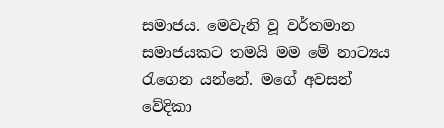සමාජය. මෙවැනි වූ වර්තමාන සමාජයකට තමයි මම මේ නාට්‍යය රැගෙන යන්නේ. මගේ අවසන් වේදිකා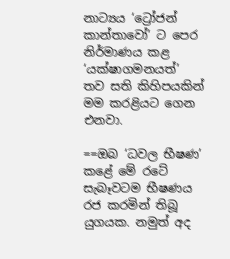නාට්‍යය ‘ට්‍රෝජන් කාන්තාවෝ’ ට පෙර නිර්මාණය කළ ‘යක්ෂාගමනයත්’ තව සති කිහිපයකින් මම කරළියට ගෙන එනවා.

==ඔබ ‘ධවල භීෂණ’ කළේ මේ රටේ සැබෑවටම භීෂණය රජ කරමින් තිබූ යුගයක. නමුත් අද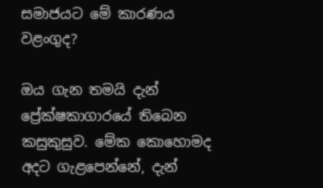සමාජයට මේ කාරණය වළංගුද?

ඔය ගැන තමයි දැන් ප්‍රේක්ෂකාගාරයේ තිබෙන කසුකුසුව. මේක කොහොමද අදට ගැළපෙන්නේ, දැන්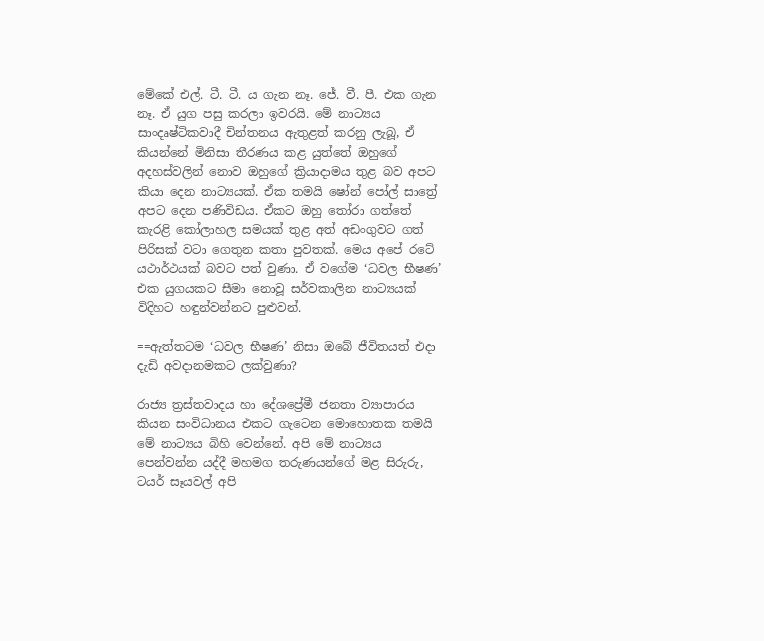මේකේ එල්. ටී. ටී. ය ගැන නෑ. ජේ. වී. පී. එක ගැන නෑ. ඒ යුග පසු කරලා ඉවරයි. මේ නාට්‍යය සාංදෘෂ්ටිකවාදී චින්තනය ඇතුළත් කරනු ලැබූ, ඒ කියන්නේ මිනිසා තීරණය කළ යුත්තේ ඔහුගේ අදහස්වලින් නොව ඔහුගේ ක්‍රියාදාමය තුළ බව අපට කියා දෙන නාට්‍යයක්. ඒක තමයි ෂෝන් පෝල් සාත්‍රේ අපට දෙන පණිවිඩය. ඒකට ඔහු තෝරා ගත්තේ කැරළි කෝලාහල සමයක් තුළ අත් අඩංගුවට ගත් පිරිසක් වටා ගෙතුන කතා පුවතක්. මෙය අපේ රටේ යථාර්ථයක් බවට පත් වුණා. ඒ වගේම ‘ධවල භීෂණ’ එක යුගයකට සීමා නොවූ සර්වකාලින නාට්‍යයක් විදිහට හඳුන්වන්නට පුළුවන්.

==ඇත්තටම ‘ධවල භීෂණ’ නිසා ඔබේ ජීවිතයත් එදා දැඩි අවදානමකට ලක්වුණා?

රාජ්‍ය ත්‍රස්තවාදය හා දේශප්‍රේමී ජනතා ව්‍යාපාරය කියන සංවිධානය එකට ගැටෙන මොහොතක තමයි මේ නාට්‍යය බිහි වෙන්නේ. අපි මේ නාට්‍යය පෙන්වන්න යද්දී මහමග තරුණයන්ගේ මළ සිරුරු, ටයර් සෑයවල් අපි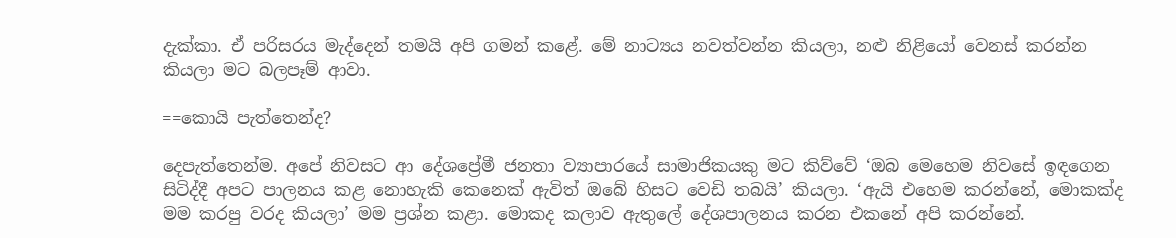දැක්කා. ඒ පරිසරය මැද්දෙන් තමයි අපි ගමන් කළේ. මේ නාට්‍යය නවත්වන්න කියලා, නළු නිළියෝ වෙනස් කරන්න කියලා මට බලපෑම් ආවා.

==කොයි පැත්තෙන්ද?

දෙපැත්තෙන්ම. අපේ නිවසට ආ දේශප්‍රේමී ජනතා ව්‍යාපාරයේ සාමාජිකයකු මට කිව්වේ ‘ඔබ මෙහෙම නිවසේ ඉඳගෙන සිටිද්දී අපට පාලනය කළ නොහැකි කෙනෙක් ඇවිත් ඔබේ හිසට වෙඩි තබයි’ කියලා. ‘ඇයි එහෙම කරන්නේ, මොකක්ද මම කරපු වරද කියලා’ මම ප්‍රශ්න කළා. මොකද කලාව ඇතුලේ දේශපාලනය කරන එකනේ අපි කරන්නේ.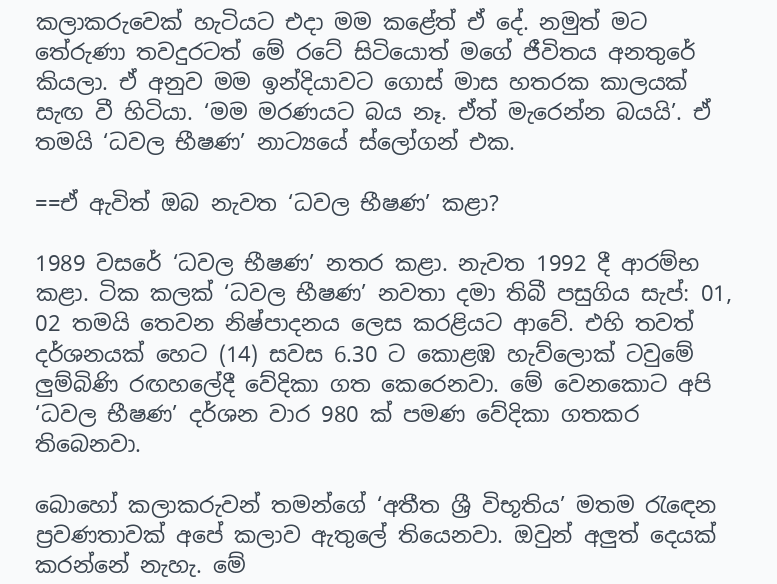කලාකරුවෙක් හැටියට එදා මම කළේත් ඒ දේ. නමුත් මට තේරුණා තවදුරටත් මේ රටේ සිටියොත් මගේ ජීවිතය අනතුරේ කියලා. ඒ අනුව මම ඉන්දියාවට ගොස් මාස හතරක කාලයක් සැඟ වී හිටියා. ‘මම මරණයට බය නෑ. ඒත් මැරෙන්න බයයි’. ඒ තමයි ‘ධවල භීෂණ’ නාට්‍යයේ ස්ලෝගන් එක.

==ඒ ඇවිත් ඔබ නැවත ‘ධවල භීෂණ’ කළා?

1989 වසරේ ‘ධවල භීෂණ’ නතර කළා. නැවත 1992 දී ආරම්භ කළා. ටික කලක් ‘ධවල භීෂණ’ නවතා දමා තිබී පසුගිය සැප්: 01, 02 තමයි තෙවන නිෂ්පාදනය ලෙස කරළියට ආවේ. එහි තවත් දර්ශනයක් හෙට (14) සවස 6.30 ට කොළඹ හැව්ලොක් ටවුමේ ලුම්බිණි රඟහලේදී වේදිකා ගත කෙරෙනවා. මේ වෙනකොට අපි ‘ධවල භීෂණ’ දර්ශන වාර 980 ක් පමණ වේදිකා ගතකර තිබෙනවා.

බොහෝ කලාකරුවන් තමන්ගේ ‘අතීත ශ්‍රී විභූතිය’ මතම රැඳෙන ප්‍රවණතාවක් අපේ කලාව ඇතුලේ තියෙනවා. ඔවුන් අලුත් දෙයක් කරන්නේ නැහැ. මේ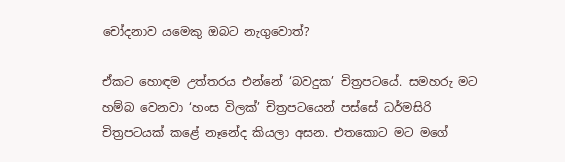චෝදනාව යමෙකු ඔබට නැගුවොත්?

ඒකට හොඳම උත්තරය එන්නේ ‘බවදුක’ චිත්‍රපටයේ. සමහරු මට හම්බ වෙනවා ‘හංස විලක්’ චිත්‍රපටයෙන් පස්සේ ධර්මසිරි චිත්‍රපටයක් කළේ නෑනේද කියලා අසන. එතකොට මට මගේ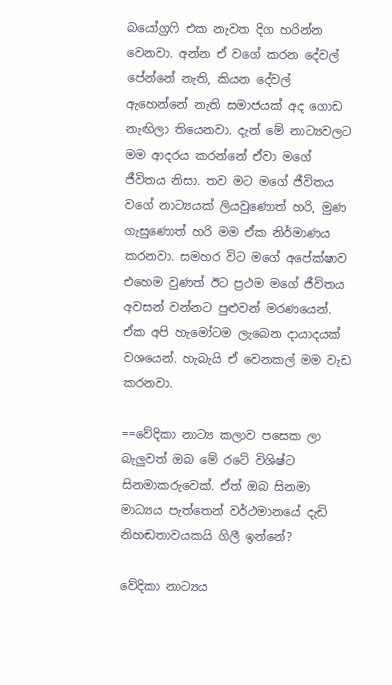බයෝග්‍රෆි එක නැවත දිග හරින්න වෙනවා. අන්න ඒ වගේ කරන දේවල් පේන්නේ නැති, කියන දේවල් ඇහෙන්නේ නැති සමාජයක් අද ගොඩ නැඟිලා තියෙනවා. දැන් මේ නාට්‍යවලට මම ආදරය කරන්නේ ඒවා මගේ ජීවිතය නිසා. තව මට මගේ ජීවිතය වගේ නාට්‍යයක් ලියවුණොත් හරි, මුණ ගැසුණොත් හරි මම ඒක නිර්මාණය කරනවා. සමහර විට මගේ අපේක්ෂාව එහෙම වුණත් ඊට ප්‍රථම මගේ ජීවිතය අවසන් වන්නට පුළුවන් මරණයෙන්. ඒක අපි හැමෝටම ලැබෙන දායාදයක් වශයෙන්. හැබැයි ඒ වෙනකල් මම වැඩ කරනවා.

==වේදිකා නාට්‍ය කලාව පසෙක ලා බැලුවත් ඔබ මේ රටේ විශිෂ්ට සිනමාකරුවෙක්. ඒත් ඔබ සිනමා මාධ්‍යය පැත්තෙන් වර්ථමානයේ දැඩි නිහඬතාවයකයි ගිලී ඉන්නේ?

වේදිකා නාට්‍යය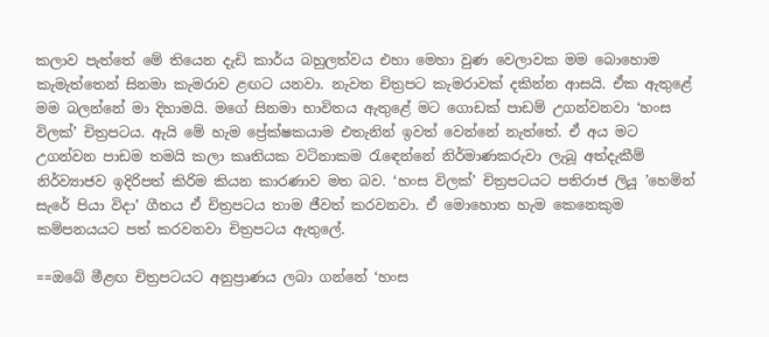කලාව පැත්තේ මේ තියෙන දැඩි කාර්ය බහුලත්වය එහා මෙහා වුණ වෙලාවක මම බොහොම කැමැත්තෙන් සිනමා කැමරාව ළඟට යනවා. නැවත චිත්‍රපට කැමරාවක් දකින්න ආසයි. ඒක ඇතුළේ මම බලන්නේ මා දිහාමයි. මගේ සිනමා භාවිතය ඇතුළේ මට ගොඩක් පාඩම් උගන්වනවා ‘හංස විලක්’ චිත්‍රපටය. ඇයි මේ හැම ප්‍රේක්ෂකයාම එතැනින් ඉවත් වෙන්නේ නැත්තේ. ඒ අය මට උගන්වන පාඩම තමයි කලා කෘතියක වටිනාකම රැඳෙන්නේ නිර්මාණකරුවා ලැබූ අත්දැකීම් නිර්ව්‍යාජව ඉදිරිපත් කිරිම කියන කාරණාව මත බව. ‘හංස විලක්’ චිත්‍රපටයට පතිරාජ ලියූ ’හෙමින් සැරේ පියා විදා’ ගීතය ඒ චිත්‍රපටය තාම ජීවත් කරවනවා. ඒ මොහොත හැම කෙනෙකුම කම්පනයයට පත් කරවනවා චිත්‍රපටය ඇතුලේ.

==ඔබේ මීළඟ චිත්‍රපටයට අනුප්‍රාණය ලබා ගන්නේ ‘හංස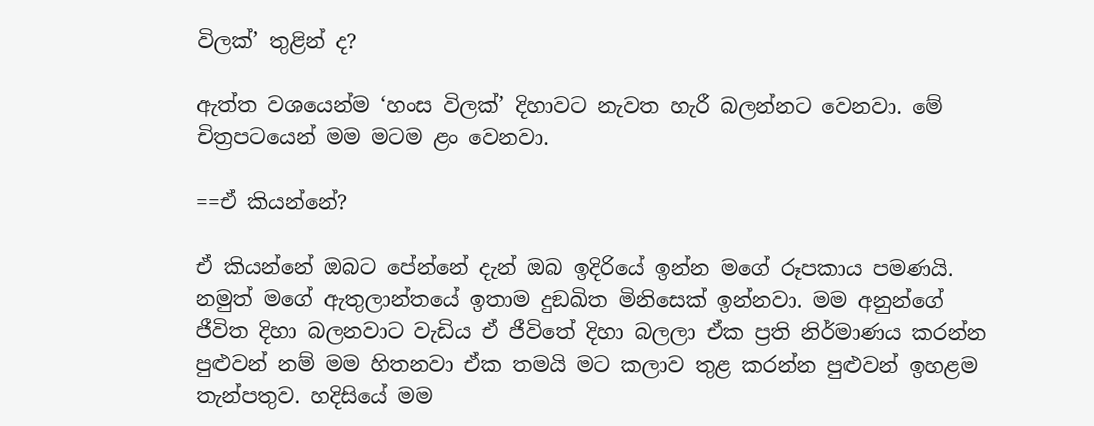විලක්’ තුළින් ද?

ඇත්ත වශයෙන්ම ‘හංස විලක්’ දිහාවට නැවත හැරී බලන්නට වෙනවා. මේ චිත්‍රපටයෙන් මම මටම ළං වෙනවා.

==ඒ කියන්නේ?

ඒ කියන්නේ ඔබට පේන්නේ දැන් ඔබ ඉදිරියේ ඉන්න මගේ රූපකාය පමණයි. නමුත් මගේ ඇතුලාන්තයේ ඉතාම දුඞඛිත මිනිසෙක් ඉන්නවා. මම අනුන්ගේ ජීවිත දිහා බලනවාට වැඩිය ඒ ජීවිතේ දිහා බලලා ඒක ප්‍රති නිර්මාණය කරන්න පුළුවන් නම් මම හිතනවා ඒක තමයි මට කලාව තුළ කරන්න පුළුවන් ඉහළම තැන්පතුව. හදිසියේ මම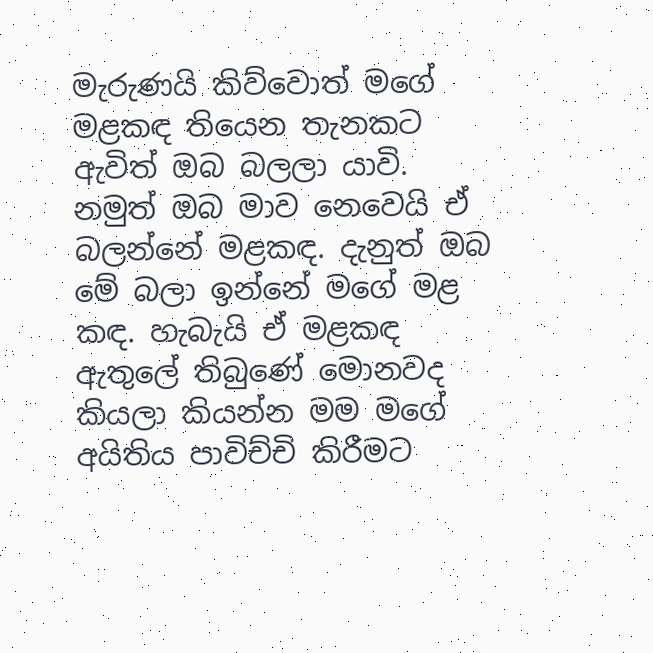මැරුණයි කිව්වොත් මගේ මළකඳ තියෙන තැනකට ඇවිත් ඔබ බලලා යාවි. නමුත් ඔබ මාව නෙවෙයි ඒ බලන්නේ මළකඳ. දැනුත් ඔබ මේ බලා ඉන්නේ මගේ මළ කඳ. හැබැයි ඒ මළකඳ ඇතුලේ තිබුණේ මොනවද කියලා කියන්න මම මගේ අයිතිය පාවිච්චි කිරීමට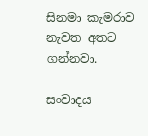සිනමා කැමරාව නැවත අතට ගන්නවා.

සංවාදය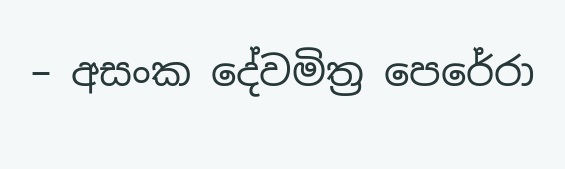– අසංක දේවමිත්‍ර පෙරේරා